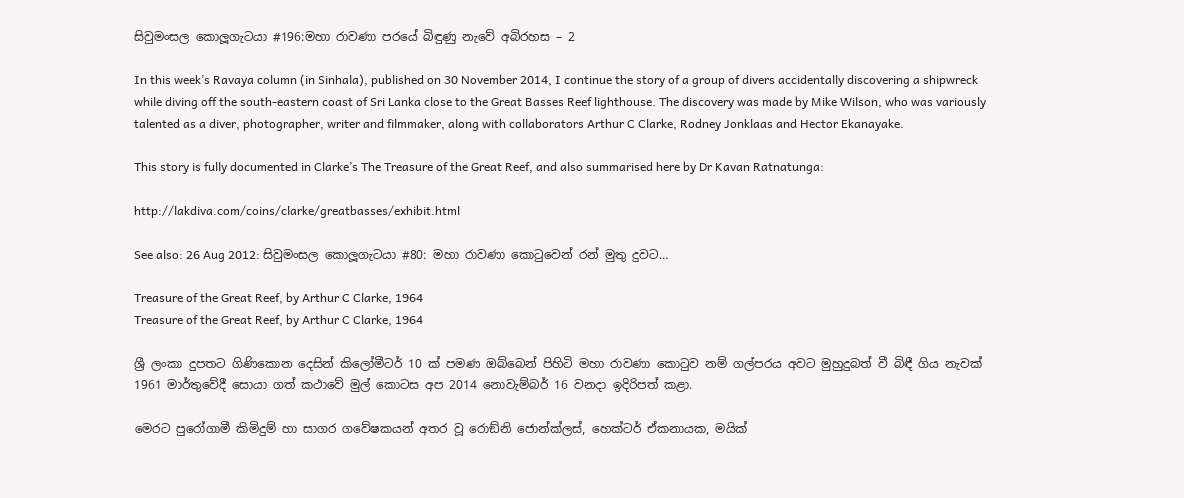සිවුමංසල කොලූගැටයා #196:මහා රාවණා පරයේ බිඳුණු නැවේ අබිරහස – 2

In this week’s Ravaya column (in Sinhala), published on 30 November 2014, I continue the story of a group of divers accidentally discovering a shipwreck while diving off the south-eastern coast of Sri Lanka close to the Great Basses Reef lighthouse. The discovery was made by Mike Wilson, who was variously talented as a diver, photographer, writer and filmmaker, along with collaborators Arthur C Clarke, Rodney Jonklaas and Hector Ekanayake.

This story is fully documented in Clarke’s The Treasure of the Great Reef, and also summarised here by Dr Kavan Ratnatunga:

http://lakdiva.com/coins/clarke/greatbasses/exhibit.html

See also: 26 Aug 2012: සිවුමංසල කොලූගැටයා #80: මහා රාවණා කොටුවෙන් රන් මුතු දුවට…

Treasure of the Great Reef, by Arthur C Clarke, 1964
Treasure of the Great Reef, by Arthur C Clarke, 1964

ශ්‍රී ලංකා දුපතට ගිණිකොන දෙසින් කිලෝමීටර් 10 ක් පමණ ඔබ්බෙන් පිහිටි මහා රාවණා කොටුව නම් ගල්පරය අවට මුහුදුබත් වී බිඳී ගිය නැවක් 1961 මාර්තුවේදී සොයා ගත් කථාවේ මුල් කොටස අප 2014 නොවැම්බර් 16 වනදා ඉදිරිපත් කළා.

මෙරට පුරෝගාමී කිමිදුම් හා සාගර ගවේෂකයන් අතර වූ රොඞ්නි ජොන්ක්ලස්, හෙක්ටර් ඒකනායක, මයික්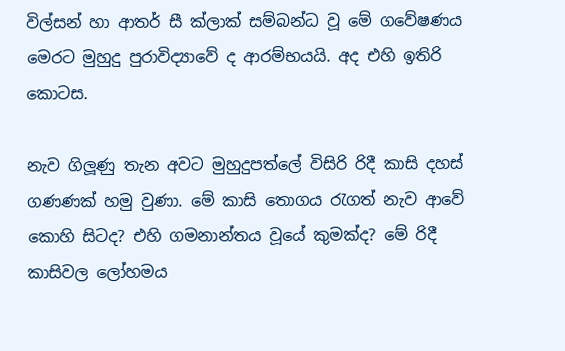විල්සන් හා ආතර් සී ක්ලාක් සම්බන්ධ වූ මේ ගවේෂණය මෙරට මුහුදු පුරාවිද්‍යාවේ ද ආරම්භයයි. අද එහි ඉතිරි කොටස.

නැව ගිලූණු තැන අවට මුහුදුපත්ලේ විසිරි රිදී කාසි දහස් ගණණක් හමු වුණා. මේ කාසි තොගය රැගත් නැව ආවේ කොහි සිටද? එහි ගමනාන්තය වූයේ කුමක්ද? මේ රිදී කාසිවල ලෝහමය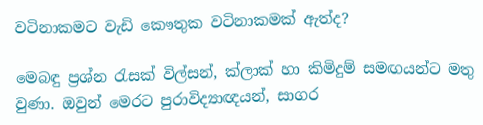වටිනාකමට වැඩි කෞතුක වටිනාකමක් ඇත්ද?

මෙබඳු ප්‍රශ්න රැසක් විල්සන්, ක්ලාක් හා කිමිදුම් සමඟයන්ට මතු වුණා. ඔවුන් මෙරට පුරාවිද්‍යාඥයන්, සාගර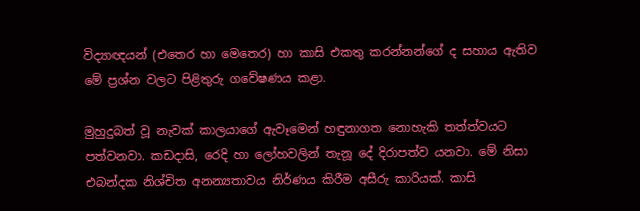විද්‍යාඥයන් (එතෙර හා මෙතෙර) හා කාසි එකතු කරන්නන්ගේ ද සහාය ඇතිව මේ ප්‍රශ්න වලට පිළිතුරු ගවේෂණය කළා.

මුහුදුබත් වූ නැවක් කාලයාගේ ඇවෑමෙන් හඳුනාගත නොහැකි තත්ත්වයට පත්වනවා. කඩදාසි, රෙදි හා ලෝහවලින් තැනූ දේ දිරාපත්ව යනවා. මේ නිසා එබන්දක නිශ්චිත අනන්‍යතාවය නිර්ණය කිරීම අසීරු කාරියක්. කාසි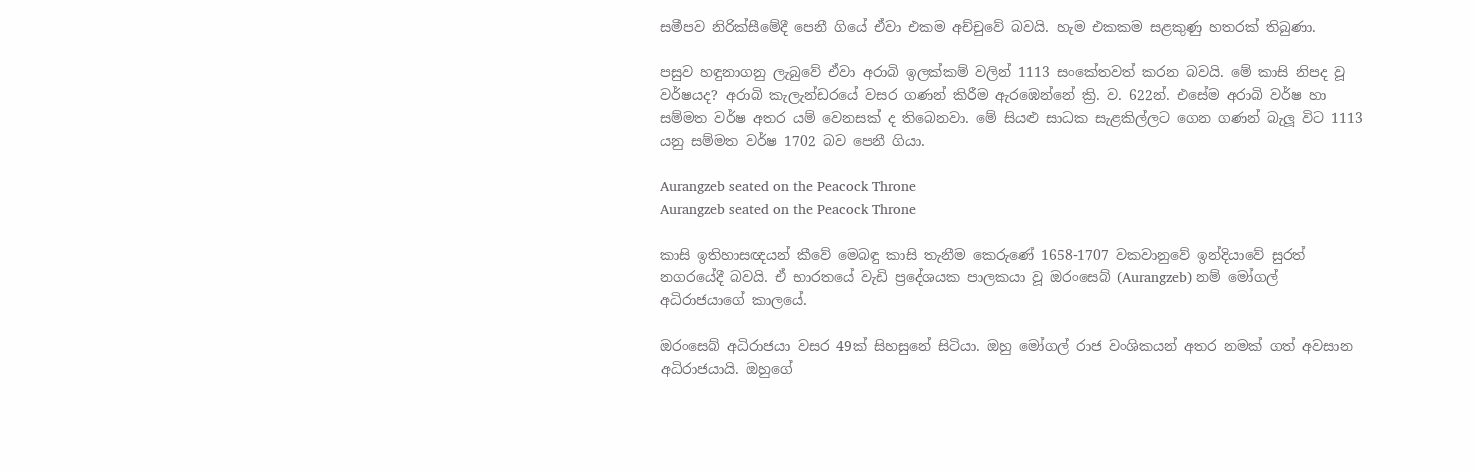සමීපව නිරික්සීමේදී පෙනී ගියේ ඒවා එකම අච්චුවේ බවයි. හැම එකකම සළකුණු හතරක් තිබුණා.

පසුව හඳුනාගනු ලැබුවේ ඒවා අරාබි ඉලක්කම් වලින් 1113 සංකේතවත් කරන බවයි. මේ කාසි නිපද වූ වර්ෂයද? අරාබි කැලැන්ඩරයේ වසර ගණන් කිරීම ඇරඹෙන්නේ ක්‍රි. ව. 622න්. එසේම අරාබි වර්ෂ හා සම්මත වර්ෂ අතර යම් වෙනසක් ද තිබෙනවා. මේ සියළු සාධක සැළකිල්ලට ගෙන ගණන් බැලූ විට 1113 යනු සම්මත වර්ෂ 1702 බව පෙනී ගියා.

Aurangzeb seated on the Peacock Throne
Aurangzeb seated on the Peacock Throne

කාසි ඉතිහාසඥයන් කීවේ මෙබඳු කාසි තැනීම කෙරුණේ 1658-1707 වකවානුවේ ඉන්දියාවේ සුරත් නගරයේදී බවයි. ඒ භාරතයේ වැඩි ප්‍රදේශයක පාලකයා වූ ඔරංසෙබ් (Aurangzeb) නම් මෝගල් අධිරාජයාගේ කාලයේ.

ඔරංසෙබ් අධිරාජයා වසර 49ක් සිහසුනේ සිටියා. ඔහු මෝගල් රාජ වංශිකයන් අතර නමක් ගත් අවසාන අධිරාජයායි. ඔහුගේ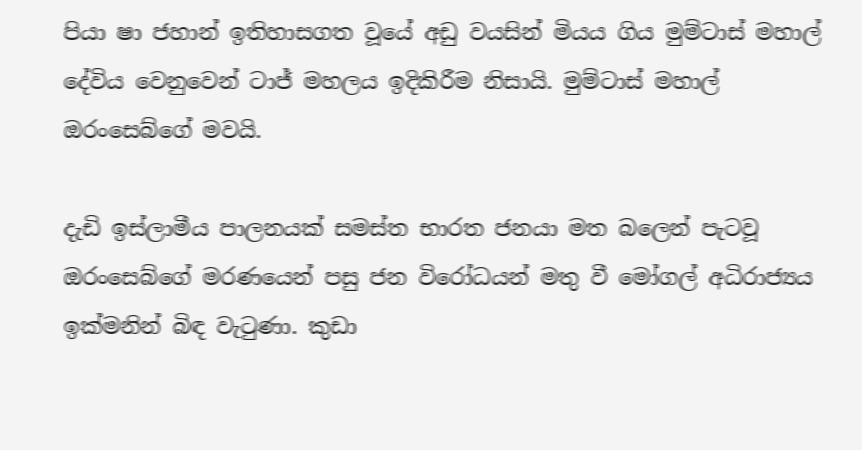පියා ෂා ජහාන් ඉතිහාසගත වූයේ අඩු වයසින් මියය ගිය මුම්ටාස් මහාල් දේවිය වෙනුවෙන් ටාජ් මහලය ඉදිකිරීම නිසායි. මුම්ටාස් මහාල් ඔරංසෙබ්ගේ මවයි.

දැඩි ඉස්ලාමීය පාලනයක් සමස්ත භාරත ජනයා මත බලෙන් පැටවූ ඔරංසෙබ්ගේ මරණයෙන් පසු ජන විරෝධයන් මතු වී මෝගල් අධිරාජ්‍යය ඉක්මනින් බිඳ වැටුණා. කුඩා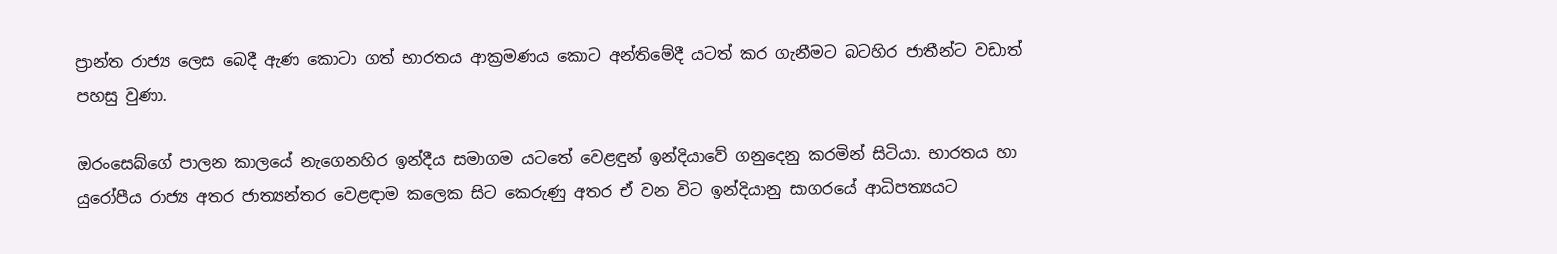ප්‍රාන්ත රාජ්‍ය ලෙස බෙදී ඇණ කොටා ගත් භාරතය ආක්‍රමණය කොට අන්තිමේදී යටත් කර ගැනීමට බටහිර ජාතීන්ට වඩාත් පහසු වුණා.

ඔරංසෙබ්ගේ පාලන කාලයේ නැගෙනහිර ඉන්දීය සමාගම යටතේ වෙළඳුන් ඉන්දියාවේ ගනුදෙනු කරමින් සිටියා. භාරතය හා යුරෝපීය රාජ්‍ය අතර ජාත්‍යන්තර වෙළඳාම කලෙක සිට කෙරුණු අතර ඒ වන විට ඉන්දියානු සාගරයේ ආධිපත්‍යයට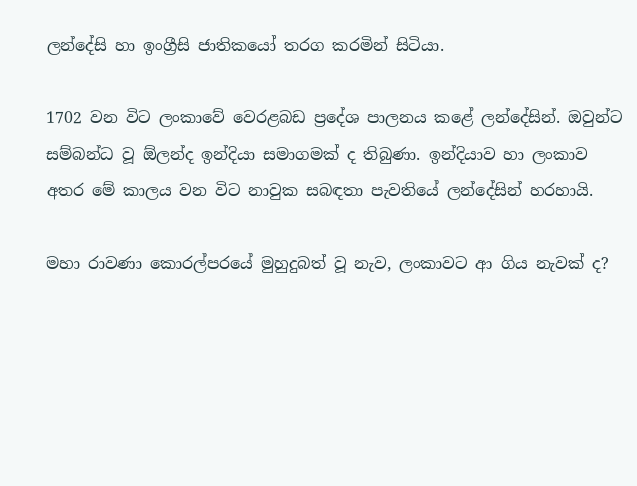ලන්දේසි හා ඉංග්‍රීසි ජාතිකයෝ තරග කරමින් සිටියා.

1702 වන විට ලංකාවේ වෙරළබඩ ප්‍රදේශ පාලනය කළේ ලන්දේසින්. ඔවුන්ට සම්බන්ධ වූ ඕලන්ද ඉන්දියා සමාගමක් ද තිබුණා. ඉන්දියාව හා ලංකාව අතර මේ කාලය වන විට නාවුක සබඳතා පැවතියේ ලන්දේසින් හරහායි.

මහා රාවණා කොරල්පරයේ මුහුදුබත් වූ නැව, ලංකාවට ආ ගිය නැවක් ද?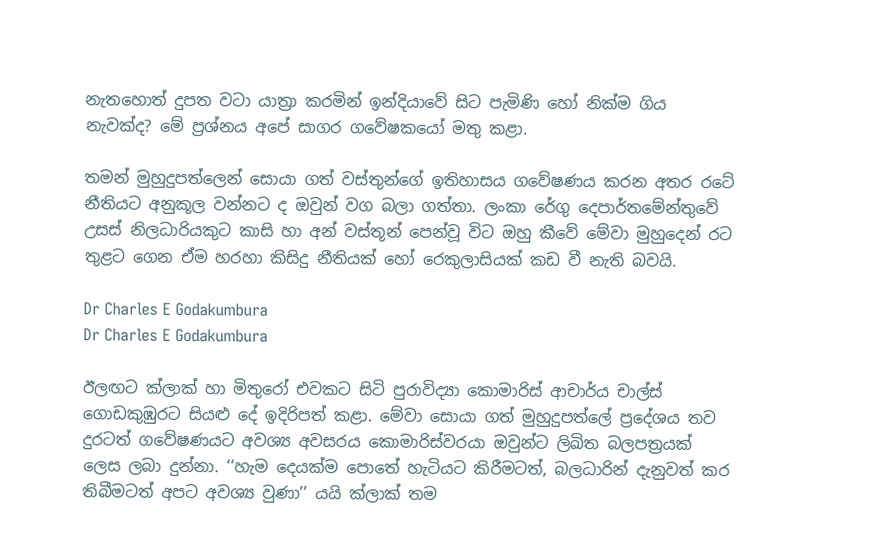නැතහොත් දුපත වටා යාත්‍රා කරමින් ඉන්දියාවේ සිට පැමිණි හෝ නික්ම ගිය නැවක්ද? මේ ප්‍රශ්නය අපේ සාගර ගවේෂකයෝ මතු කළා.

තමන් මුහුදුපත්ලෙන් සොයා ගත් වස්තුන්ගේ ඉතිහාසය ගවේෂණය කරන අතර රටේ නීතියට අනුකූල වන්නට ද ඔවුන් වග බලා ගත්තා. ලංකා රේගු දෙපාර්තමේන්තුවේ උසස් නිලධාරියකුට කාසි හා අන් වස්තූන් පෙන්වූ විට ඔහු කීවේ මේවා මුහුදෙන් රට තුළට ගෙන ඒම හරහා කිසිදු නීතියක් හෝ රෙකුලාසියක් කඩ වී නැති බවයි.

Dr Charles E Godakumbura
Dr Charles E Godakumbura

ඊලඟට ක්ලාක් හා මිතුරෝ එවකට සිටි පුරාවිද්‍යා කොමාරිස් ආචාර්ය චාල්ස් ගොඩකුඹුරට සියළු දේ ඉදිරිපත් කළා. මේවා සොයා ගත් මුහුදුපත්ලේ ප්‍රදේශය තව දුරටත් ගවේෂණයට අවශ්‍ය අවසරය කොමාරිස්වරයා ඔවුන්ට ලිඛිත බලපත්‍රයක් ලෙස ලබා දුන්නා. ‘‘හැම දෙයක්ම පොතේ හැටියට කිරීමටත්, බලධාරින් දැනුවත් කර තිබීමටත් අපට අවශ්‍ය වුණා’’ යයි ක්ලාක් තම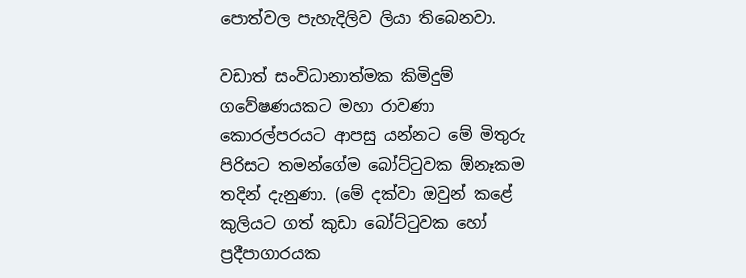පොත්වල පැහැදිලිව ලියා තිබෙනවා.

වඩාත් සංවිධානාත්මක කිමිදුම් ගවේෂණයකට මහා රාවණා කොරල්පරයට ආපසු යන්නට මේ මිතුරු පිරිසට තමන්ගේම බෝට්ටුවක ඕනෑකම තදින් දැනුණා. (මේ දක්වා ඔවුන් කළේ කුලියට ගත් කුඩා බෝට්ටුවක හෝ ප්‍රදීපාගාරයක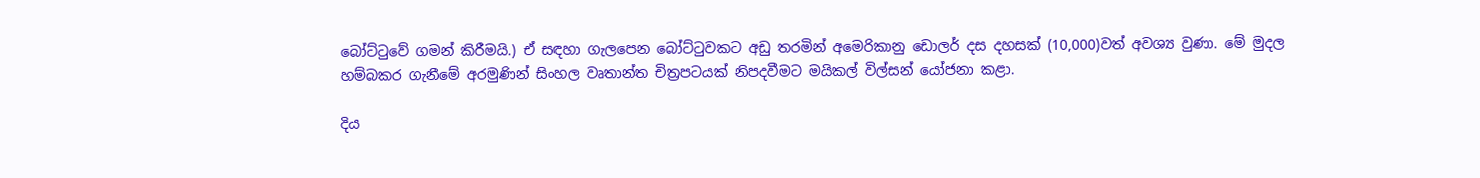බෝට්ටුවේ ගමන් කිරීමයි.) ඒ සඳහා ගැලපෙන බෝට්ටුවකට අඩු තරමින් අමෙරිකානු ඩොලර් දස දහසක් (10,000)වත් අවශ්‍ය වුණා. මේ මුදල හම්බකර ගැනීමේ අරමුණින් සිංහල වෘතාන්ත චිත්‍රපටයක් නිපදවීමට මයිකල් විල්සන් යෝජනා කළා.

දිය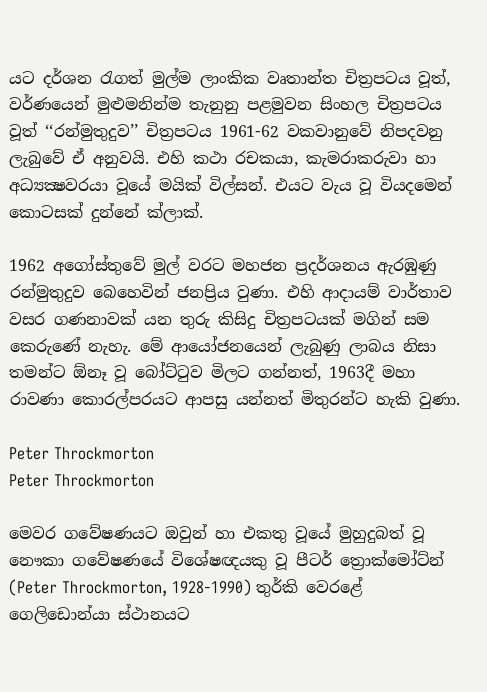යට දර්ශන රැගත් මුල්ම ලාංකික වෘතාන්ත චිත්‍රපටය වූත්, වර්ණයෙන් මුළුමනින්ම තැනුනු පළමුවන සිංහල චිත්‍රපටය වූත් ‘‘රන්මුතුදුව’’ චිත්‍රපටය 1961-62 වකවානුවේ නිපදවනු ලැබුවේ ඒ අනුවයි. එහි කථා රචකයා, කැමරාකරුවා හා අධ්‍යක්‍ෂවරයා වූයේ මයික් විල්සන්. එයට වැය වූ වියදමෙන් කොටසක් දුන්නේ ක්ලාක්.

1962 අගෝස්තුවේ මුල් වරට මහජන ප්‍රදර්ශනය ඇරඹුණු රන්මුතුදුව බෙහෙවින් ජනප්‍රිය වුණා. එහි ආදායම් වාර්තාව වසර ගණනාවක් යන තුරු කිසිදු චිත්‍රපටයක් මගින් සම කෙරුණේ නැහැ. මේ ආයෝජනයෙන් ලැබුණු ලාබය නිසා තමන්ට ඕනෑ වූ බෝට්ටුව මිලට ගන්නත්, 1963දී මහා රාවණා කොරල්පරයට ආපසු යන්නත් මිතුරන්ට හැකි වුණා.

Peter Throckmorton
Peter Throckmorton

මෙවර ගවේෂණයට ඔවුන් හා එකතු වූයේ මුහුදුබත් වූ නෞකා ගවේෂණයේ විශේෂඥයකු වූ පීටර් ත්‍රොක්මෝට්න් (Peter Throckmorton, 1928-1990) තුර්කි වෙරළේ ගෙලිඩොන්යා ස්ථානයට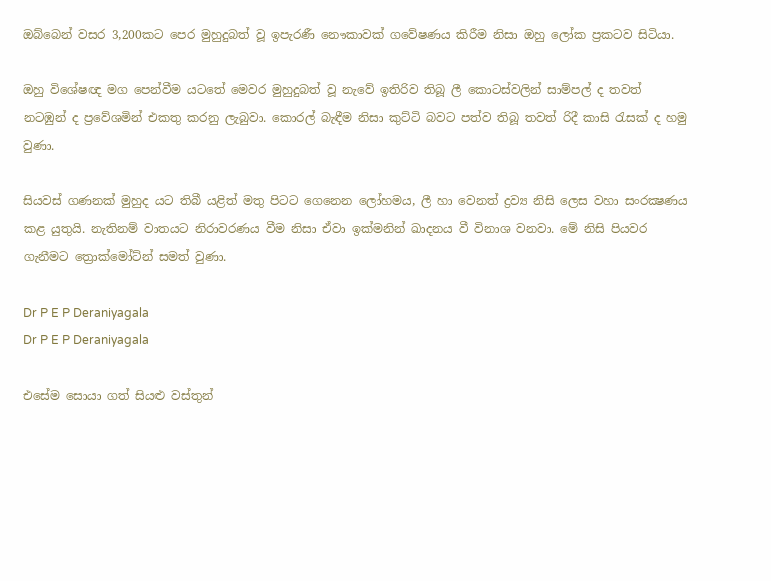ඔබ්බෙන් වසර 3,200කට පෙර මුහුදුබත් වූ ඉපැරණී නෞකාවක් ගවේෂණය කිරීම නිසා ඔහු ලෝක ප්‍රකටව සිටියා.

ඔහු විශේෂඥ මග පෙන්වීම යටතේ මෙවර මුහුදුබත් වූ නැවේ ඉතිරිව තිබූ ලී කොටස්වලින් සාම්පල් ද තවත් නටඹුන් ද ප්‍රවේශමින් එකතු කරනු ලැබුවා. කොරල් බැඳීම නිසා කුට්ටි බවට පත්ව තිබූ තවත් රිදී කාසි රැසක් ද හමු වුණා.

සියවස් ගණනක් මුහුද යට තිබී යළිත් මතු පිටට ගෙනෙන ලෝහමය, ලී හා වෙනත් ද්‍රව්‍ය නිසි ලෙස වහා සංරක්‍ෂණය කළ යුතුයි. නැතිනම් වාතයට නිරාවරණය වීම නිසා ඒවා ඉක්මනින් ඛාදනය වී විනාශ වනවා. මේ නිසි පියවර ගැනීමට ත්‍රොක්මෝට්න් සමත් වුණා.

Dr P E P Deraniyagala
Dr P E P Deraniyagala

එසේම සොයා ගත් සියළු වස්තුන්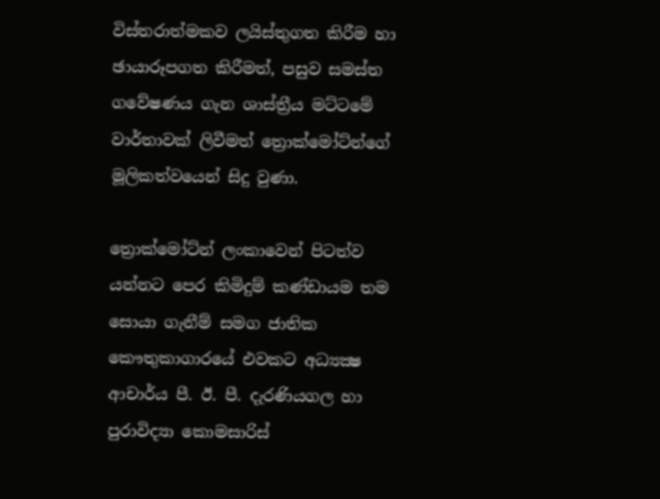විස්තරාත්මකව ලයිස්තුගත කිරීම හා ඡායාරූපගත කිරීමත්, පසුව සමස්ත ගවේෂණය ගැන ශාස්ත්‍රීය මට්ටමේ වාර්තාවක් ලිවීමත් ත්‍රොක්මෝට්න්ගේ මූලිකත්වයෙන් සිදු වුණා.

ත්‍රොක්මෝට්න් ලංකාවෙන් පිටත්ව යන්නට පෙර කිමිදුම් කණ්ඩායම තම සොයා ගැනීම් සමග ජාතික කෞතුකාගාරයේ එවකට අධ්‍යක්‍ෂ ආචාර්ය පී. ඊ. පී. දැරණියගල හා පුරාවිද්‍යා කොමසාරිස්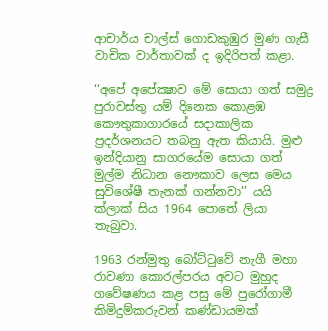ආචාර්ය චාල්ස් ගොඩකුඹුර මුණ ගැසී වාචික වාර්තාවක් ද ඉදිරිපත් කළා.

‘‘අපේ අපේක්‍ෂාව මේ සොයා ගත් සමුද්‍ර පුරාවස්තු යම් දිනෙක කොළඹ කෞතුකාගාරයේ සදාකාලික ප්‍රදර්ශනයට තබනු ඇත කියායි. මුළු ඉන්දියානු සාගරයේම සොයා ගත් මුල්ම නිධාන නෞකාව ලෙස මෙය සුවිශේෂී තැනක් ගන්නවා’’ යයි ක්ලාක් සිය 1964 පොතේ ලියා තැබුවා.

1963 රන්මුතු බෝට්ටුවේ නැගී මහා රාවණා කොරල්පරය අවට මුහුද ගවේෂණය කළ පසු මේ පුරෝගාමී කිමිදුම්කරුවන් කණ්ඩායමක්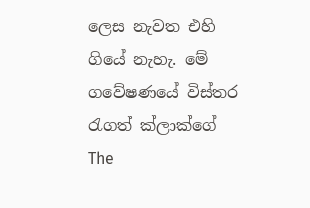ලෙස නැවත එහි ගියේ නැහැ. මේ ගවේෂණයේ විස්තර රැගත් ක්ලාක්ගේ The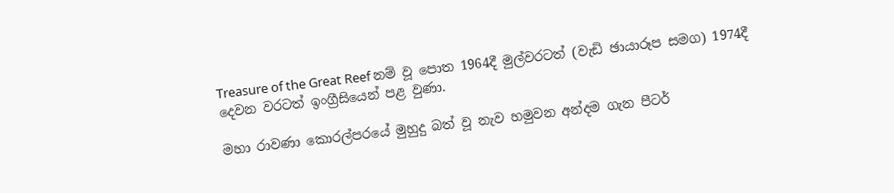Treasure of the Great Reef නම් වූ පොත 1964දී මුල්වරටත් (වැඩි ඡායාරූප සමග) 1974දී දෙවන වරටත් ඉංග්‍රීසියෙන් පළ වුණා.

මහා රාවණා කොරල්පරයේ මුහුදු බත් වූ නැව හමුවන අන්දම ගැන පීටර්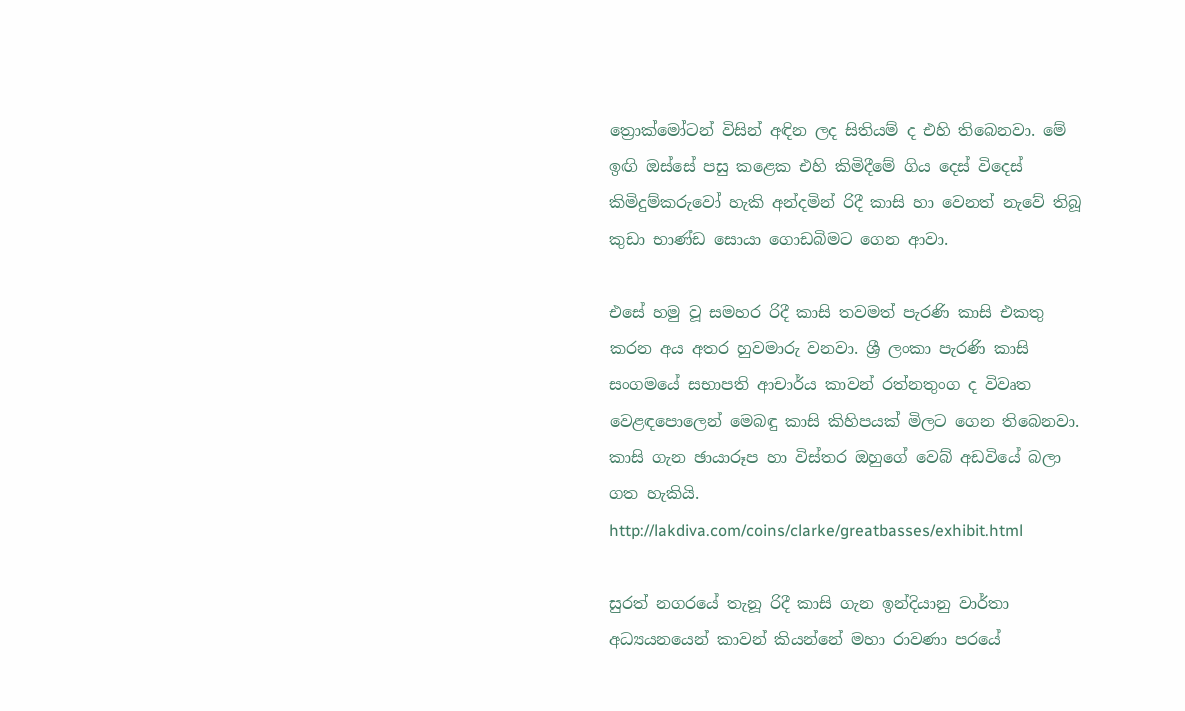ත්‍රොක්මෝටන් විසින් අඳින ලද සිතියම් ද එහි තිබෙනවා. මේ ඉඟි ඔස්සේ පසු කළෙක එහි කිමිදීමේ ගිය දෙස් විදෙස් කිමිදුම්කරුවෝ හැකි අන්දමින් රිදී කාසි හා වෙනත් නැවේ තිබූ කුඩා භාණ්ඩ සොයා ගොඩබිමට ගෙන ආවා.

එසේ හමු වූ සමහර රිදී කාසි තවමත් පැරණි කාසි එකතු කරන අය අතර හුවමාරු වනවා. ශ්‍රී ලංකා පැරණි කාසි සංගමයේ සභාපති ආචාර්ය කාවන් රත්නතුංග ද විවෘත වෙළඳපොලෙන් මෙබඳු කාසි කිහිපයක් මිලට ගෙන තිබෙනවා. කාසි ගැන ඡායාරූප හා විස්තර ඔහුගේ වෙබ් අඩවියේ බලා ගත හැකියි. http://lakdiva.com/coins/clarke/greatbasses/exhibit.html

සුරත් නගරයේ තැනූ රිදී කාසි ගැන ඉන්දියානු වාර්තා අධ්‍යයනයෙන් කාවන් කියන්නේ මහා රාවණා පරයේ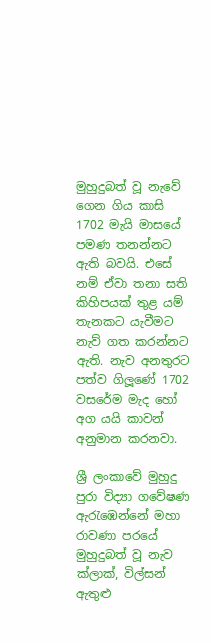මුහුදුබත් වූ නැවේ ගෙන ගිය කාසි 1702 මැයි මාසයේ පමණ තනන්නට ඇති බවයි. එසේ නම් ඒවා තනා සති කිහිපයක් තුළ යම් තැනකට යැවීමට නැව් ගත කරන්නට ඇති. නැව අනතුරට පත්ව ගිලූණේ 1702 වසරේම මැද හෝ අග යයි කාවන් අනුමාන කරනවා.

ශ්‍රී ලංකාවේ මුහුදු පුරා විද්‍යා ගවේෂණ ඇරැඹෙන්නේ මහා රාවණා පරයේ මුහුදුබත් වූ නැව ක්ලාක්, විල්සන් ඇතුළු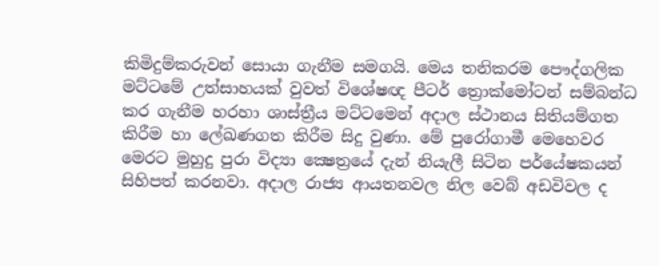කිමිදුම්කරුවන් සොයා ගැනීම සමගයි. මෙය තනිකරම පෞද්ගලික මට්ටමේ උත්සාහයක් වුවත් විශේෂඥ පීටර් ත්‍රොක්මෝටන් සම්බන්ධ කර ගැනීම හරහා ශාස්ත්‍රීය මට්ටමෙන් අදාල ස්ථානය සිතියම්ගත කිරීම හා ලේඛණගත කිරීම සිදු වුණා. මේ පුරෝගාමී මෙහෙවර මෙරට මුහුදු පුරා විද්‍යා ක්‍ෂෙත්‍රයේ දැන් නියැලී සිටින පර්යේෂකයන් සිහිපත් කරනවා. අදාල රාජ්‍ය ආයතනවල නිල වෙබ් අඩවිවල ද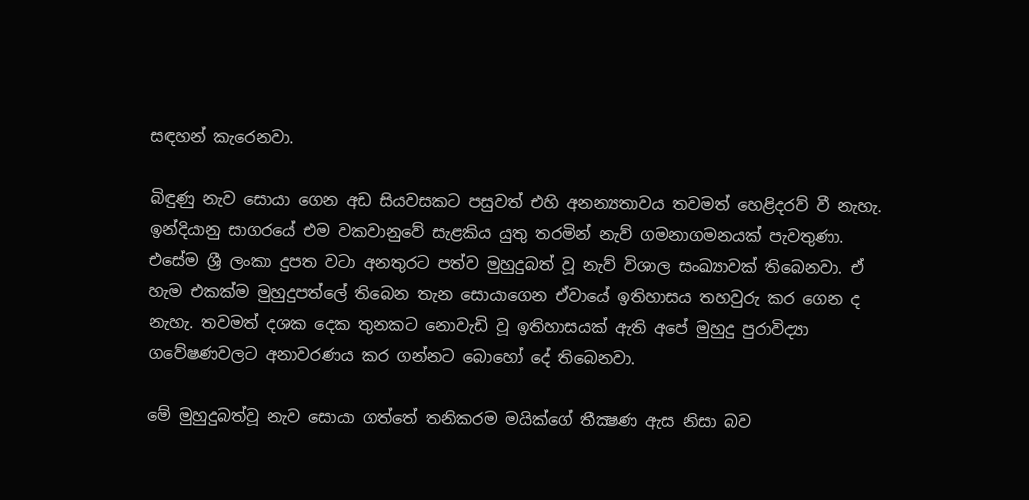සඳහන් කැරෙනවා.

බිඳුණු නැව සොයා ගෙන අඩ සියවසකට පසුවත් එහි අනන්‍යතාවය තවමත් හෙළිදරව් වී නැහැ. ඉන්දියානු සාගරයේ එම වකවානුවේ සැළකිය යුතු තරමින් නැව් ගමනාගමනයක් පැවතුණා. එසේම ශ්‍රී ලංකා දුපත වටා අනතුරට පත්ව මුහුදුබත් වූ නැව් විශාල සංඛ්‍යාවක් තිබෙනවා. ඒ හැම එකක්ම මුහුදුපත්ලේ තිබෙන තැන සොයාගෙන ඒවායේ ඉතිහාසය තහවුරු කර ගෙන ද නැහැ. තවමත් දශක දෙක තුනකට නොවැඩි වූ ඉතිහාසයක් ඇති අපේ මුහුදු පුරාවිද්‍යා ගවේෂණවලට අනාවරණය කර ගන්නට බොහෝ දේ තිබෙනවා.

මේ මුහුදුබත්වූ නැව සොයා ගත්තේ තනිකරම මයික්ගේ තීක්‍ෂණ ඇස නිසා බව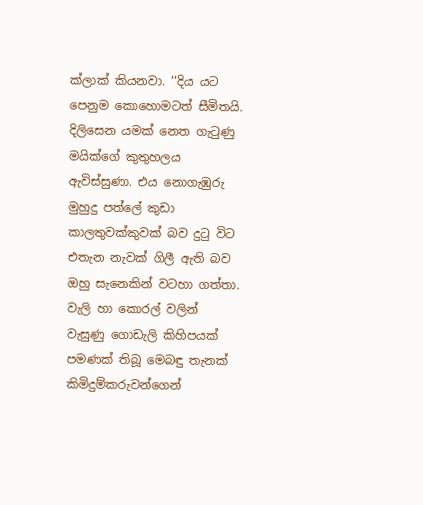ක්ලාක් කියනවා. ‘‘දිය යට පෙනුම කොහොමටත් සීමිතයි. දිලිසෙන යමක් නෙත ගැටුණු මයික්ගේ කුතුහලය ඇවිස්සුණා. එය නොගැඹුරු මුහුදු පත්ලේ කුඩා කාලතුවක්කුවක් බව දුටු විට එතැන නැවක් ගිලී ඇති බව ඔහු සැනෙකින් වටහා ගත්තා. වැලි හා කොරල් වලින් වැසුණු ගොඩැලි කිහිපයක් පමණක් තිබූ මෙබඳු තැනක් කිමිදුම්කරුවන්ගෙන්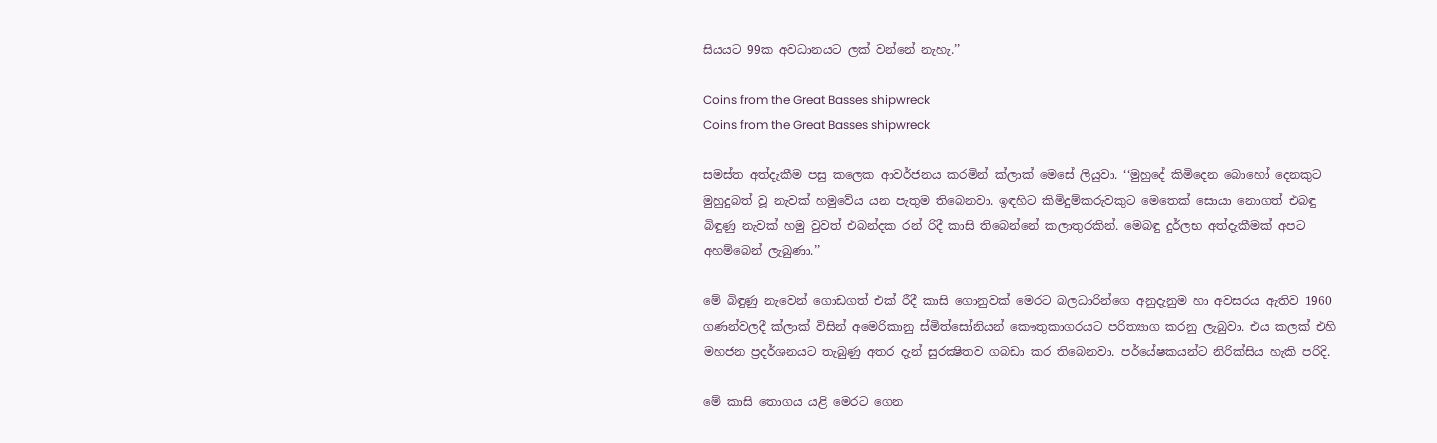සියයට 99ක අවධානයට ලක් වන්නේ නැහැ.’’

Coins from the Great Basses shipwreck
Coins from the Great Basses shipwreck

සමස්ත අත්දැකීම පසු කලෙක ආවර්ජනය කරමින් ක්ලාක් මෙසේ ලියුවා. ‘‘මුහුදේ කිමිදෙන බොහෝ දෙනකුට මුහුදුබත් වූ නැවක් හමුවේය යන පැතුම තිබෙනවා. ඉඳහිට කිමිදුම්කරුවකුට මෙතෙක් සොයා නොගත් එබඳු බිඳුණු නැවක් හමු වුවත් එබන්දක රන් රිදී කාසි තිබෙන්නේ කලාතුරකින්. මෙබඳු දුර්ලභ අත්දැකීමක් අපට අහම්බෙන් ලැබුණා.’’

මේ බිඳුණු නැවෙන් ගොඩගත් එක් රීදී කාසි ගොනුවක් මෙරට බලධාරින්ගෙ අනුදැනුම හා අවසරය ඇතිව 1960 ගණන්වලදී ක්ලාක් විසින් අමෙරිකානු ස්මිත්සෝනියන් කෞතුකාගරයට පරිත්‍යාග කරනු ලැබුවා. එය කලක් එහි මහජන ප්‍රදර්ශනයට තැබුණු අතර දැන් සුරක්‍ෂිතව ගබඩා කර තිබෙනවා. පර්යේෂකයන්ට නිරික්සිය හැකි පරිදි.

මේ කාසි තොගය යළි මෙරට ගෙන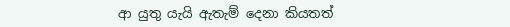ආ යුතු යැයි ඇතැම් දෙනා කියතත්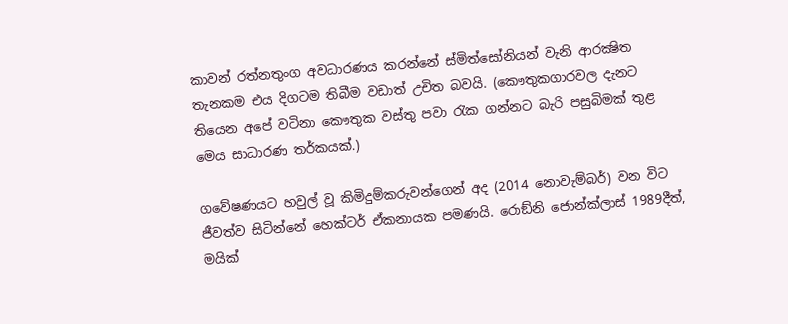කාවන් රත්නතුංග අවධාරණය කරන්නේ ස්මිත්සෝනියන් වැනි ආරක්‍ෂිත තැනකම එය දිගටම තිබීම වඩාත් උචිත බවයි. (කෞතුකගාරවල දැනට තියෙන අපේ වටිනා කෞතුක වස්තු පවා රැක ගන්නට බැරි පසුබිමක් තුළ මෙය සාධාරණ තර්කයක්.)

ගවේෂණයට හවුල් වූ කිමිදුම්කරුවන්ගෙන් අද (2014 නොවැම්බර්) වන විට ජීවත්ව සිටින්නේ හෙක්ටර් ඒකනායක පමණයි. රොඞ්නි ජොන්ක්ලාස් 1989දීත්, මයික්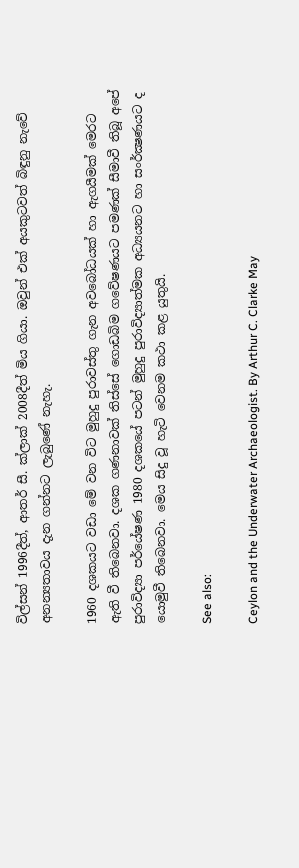විල්සන් 1996දීත්, ආතර් සී. ක්ලාක් 2008දීත් මිය ගියා. ඔවුන් එක් අයකුටවත් බිඳුනු නැවේ අනන්‍යතාවය දැන ගන්නට ලැබුණේ නැහැ.

1960 දශකයට වඩා මේ වන විට මුහුදු පුරාවස්තු ගැන අවබෝධයක් හා ඇගයීමක් මෙරට ඇති වී තිබෙනවා. දශක ගණනාවක් තිස්සේ ගොඩබිම ගවේෂණයට පමණක් සීමාවී තිබූ අපේ පුරාවිද්‍යා පර්යේෂණ 1980 දශකයේ පටන් මුහුදු පුරාවිද්‍යාත්මක අධ්‍යයනට හා සංර්ක්‍ෂණයට ද යොමුවී තිබෙනවා. මෙය සිදු වූ හැටි වෙනම කථා කළ යුතුයි.

See also:

Ceylon and the Underwater Archaeologist. By Arthur C. Clarke May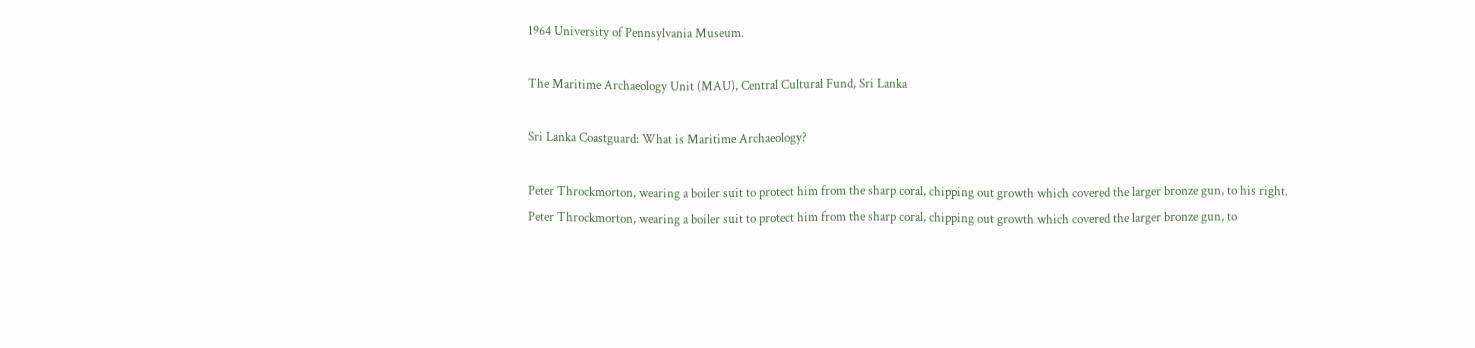1964 University of Pennsylvania Museum.

The Maritime Archaeology Unit (MAU), Central Cultural Fund, Sri Lanka

Sri Lanka Coastguard: What is Maritime Archaeology?

Peter Throckmorton, wearing a boiler suit to protect him from the sharp coral, chipping out growth which covered the larger bronze gun, to his right.
Peter Throckmorton, wearing a boiler suit to protect him from the sharp coral, chipping out growth which covered the larger bronze gun, to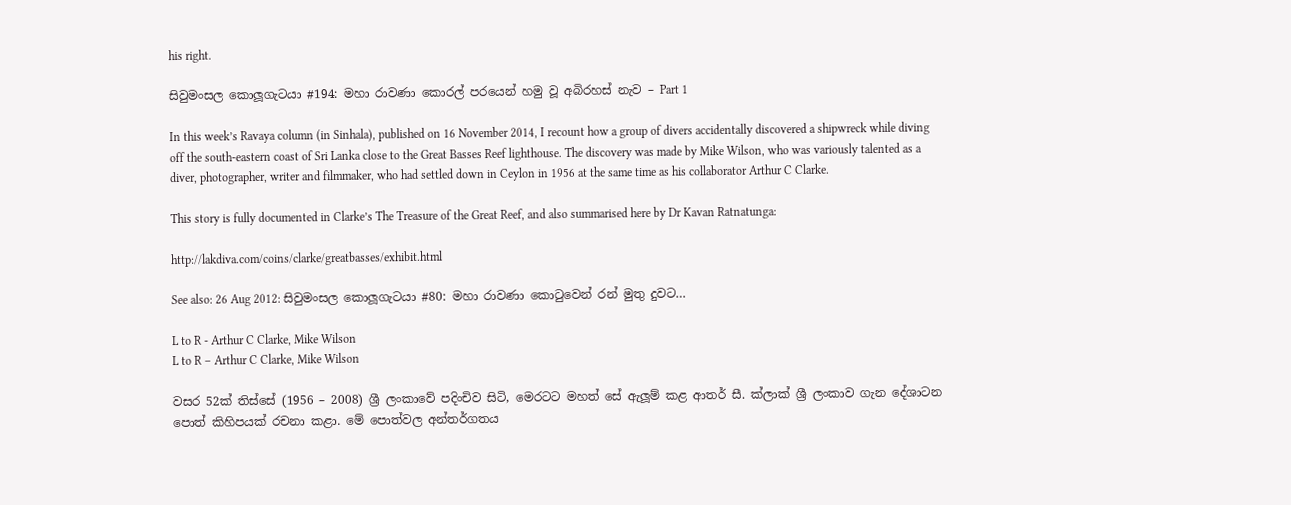his right.

සිවුමංසල කොලූගැටයා #194: මහා රාවණා කොරල් පරයෙන් හමු වූ අබිරහස් නැව – Part 1

In this week’s Ravaya column (in Sinhala), published on 16 November 2014, I recount how a group of divers accidentally discovered a shipwreck while diving off the south-eastern coast of Sri Lanka close to the Great Basses Reef lighthouse. The discovery was made by Mike Wilson, who was variously talented as a diver, photographer, writer and filmmaker, who had settled down in Ceylon in 1956 at the same time as his collaborator Arthur C Clarke.

This story is fully documented in Clarke’s The Treasure of the Great Reef, and also summarised here by Dr Kavan Ratnatunga:

http://lakdiva.com/coins/clarke/greatbasses/exhibit.html

See also: 26 Aug 2012: සිවුමංසල කොලූගැටයා #80: මහා රාවණා කොටුවෙන් රන් මුතු දුවට…

L to R - Arthur C Clarke, Mike Wilson
L to R – Arthur C Clarke, Mike Wilson

වසර 52ක් තිස්සේ (1956 – 2008) ශ්‍රී ලංකාවේ පදිංචිව සිටි, මෙරටට මහත් සේ ඇලූම් කළ ආතර් සී. ක්ලාක් ශ්‍රී ලංකාව ගැන දේශාටන පොත් කිහිපයක් රචනා කළා. මේ පොත්වල අන්තර්ගතය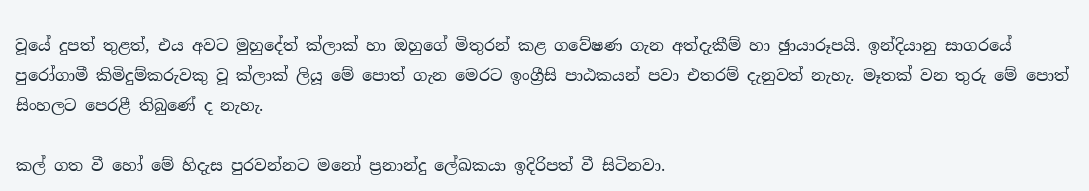වූයේ දුපත් තුළත්, එය අවට මුහුදේත් ක්ලාක් හා ඔහුගේ මිතුරන් කළ ගවේෂණ ගැන අත්දැකීම් හා ඡුායාරූපයි. ඉන්දියානු සාගරයේ පුරෝගාමී කිමිදුම්කරුවකු වූ ක්ලාක් ලියූ මේ පොත් ගැන මෙරට ඉංග්‍රීසි පාඨකයන් පවා එතරම් දැනුවත් නැහැ. මෑතක් වන තුරු මේ පොත් සිංහලට පෙරළී තිබුණේ ද නැහැ.

කල් ගත වී හෝ මේ හිදැස පුරවන්නට මනෝ ප්‍රනාන්දු ලේඛකයා ඉදිරිපත් වී සිටිනවා.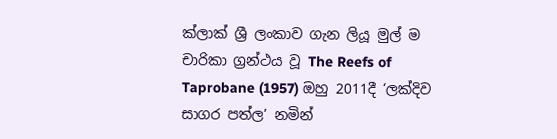ක්ලාක් ශ්‍රී ලංකාව ගැන ලියූ මුල් ම චාරිකා ග්‍රන්ථය වූ The Reefs of Taprobane (1957) ඔහු 2011දී ‘ලක්දිව සාගර පත්ල’ නමින්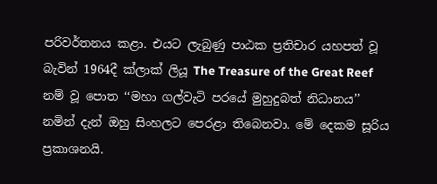පරිවර්තනය කළා. එයට ලැබුණු පාඨක ප්‍රතිචාර යහපත් වූ බැවින් 1964දී ක්ලාක් ලියූ The Treasure of the Great Reef නම් වූ පොත ‘‘මහා ගල්වැටි පරයේ මුහුදුබත් නිධානය’’ නමින් දැන් ඔහු සිංහලට පෙරළා තිබෙනවා. මේ දෙකම සූරිය ප්‍රකාශනයි.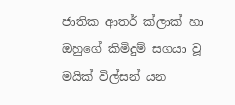ජාතික ආතර් ක්ලාක් හා ඔහුගේ කිමිදුම් සගයා වූ මයික් විල්සන් යන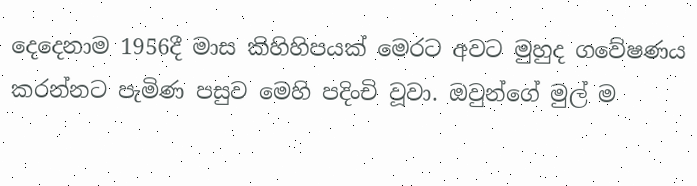දෙදෙනාම 1956දී මාස කිහිහිපයක් මෙරට අවට මුහුද ගවේෂණය කරන්නට පැමිණ පසුව මෙහි පදිංචි වූවා. ඔවුන්ගේ මුල් ම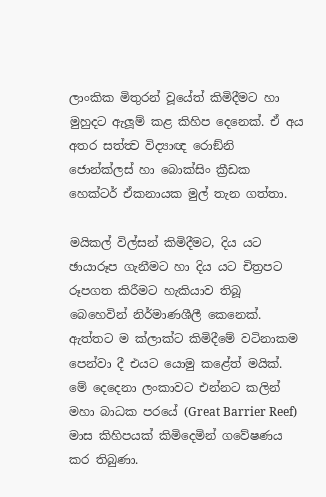ලාංකික මිතුරන් වූයේත් කිමිදීමට හා මුහුදට ඇලූම් කළ කිහිප දෙනෙක්. ඒ අය අතර සත්ත්‍ව විද්‍යාඥ රොඞ්නි ජොන්ක්ලස් හා බොක්සිං ක්‍රීඩක හෙක්ටර් ඒකනායක මුල් තැන ගත්තා.

මයිකල් විල්සන් කිමිදීමට, දිය යට ඡායාරූප ගැනීමට හා දිය යට චිත්‍රපට රූපගත කිරීමට හැකියාව තිබූ බෙහෙවින් නිර්මාණශීලී කෙනෙක්. ඇත්තට ම ක්ලාක්ට කිමිදීමේ වටිනාකම පෙන්වා දී එයට යොමු කළේත් මයික්. මේ දෙදෙනා ලංකාවට එන්නට කලින් මහා බාධක පරයේ (Great Barrier Reef) මාස කිහිපයක් කිමිදෙමින් ගවේෂණය කර තිබුණා.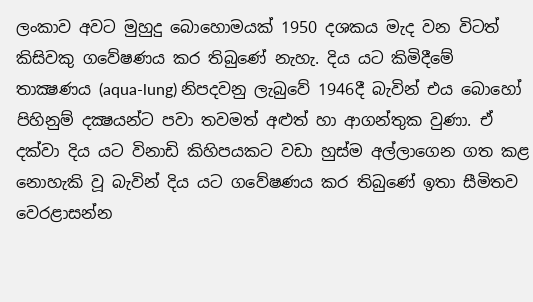ලංකාව අවට මුහුදු බොහොමයක් 1950 දශකය මැද වන විටත් කිසිවකු ගවේෂණය කර තිබුණේ නැහැ. දිය යට කිමිදීමේ තාක්‍ෂණය (aqua-lung) නිපදවනු ලැබුවේ 1946දී බැවින් එය බොහෝ පිහිනුම් දක්‍ෂයන්ට පවා තවමත් අළුත් හා ආගන්තුක වුණා. ඒ දක්වා දිය යට විනාඩි කිහිපයකට වඩා හුස්ම අල්ලාගෙන ගත කළ නොහැකි වූ බැවින් දිය යට ගවේෂණය කර තිබුණේ ඉතා සීමිතව වෙරළාසන්න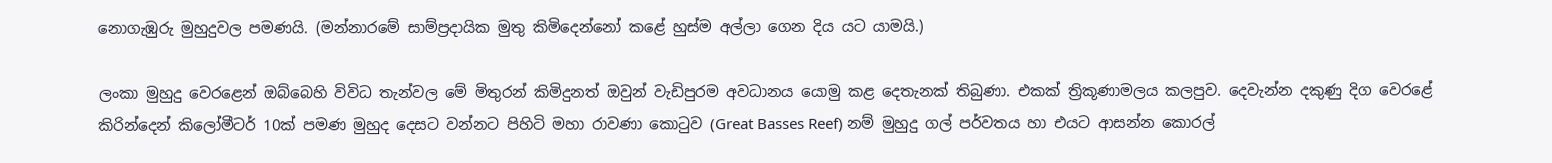නොගැඹුරු මුහුදුවල පමණයි. (මන්නාරමේ සාම්ප්‍රදායික මුතු කිමිදෙන්නෝ කළේ හුස්ම අල්ලා ගෙන දිය යට යාමයි.)

ලංකා මුහුදු වෙරළෙන් ඔබ්බෙහි විවිධ තැන්වල මේ මිතුරන් කිමිදුනත් ඔවුන් වැඩිපුරම අවධානය යොමු කළ දෙතැනක් තිබුණා. එකක් ත්‍රිකූණාමලය කලපුව. දෙවැන්න දකුණු දිග වෙරළේ කිරින්දෙන් කිලෝමීටර් 10ක් පමණ මුහුද දෙසට වන්නට පිහිටි මහා රාවණා කොටුව (Great Basses Reef) නම් මුහුදු ගල් පර්වතය හා එයට ආසන්න කොරල්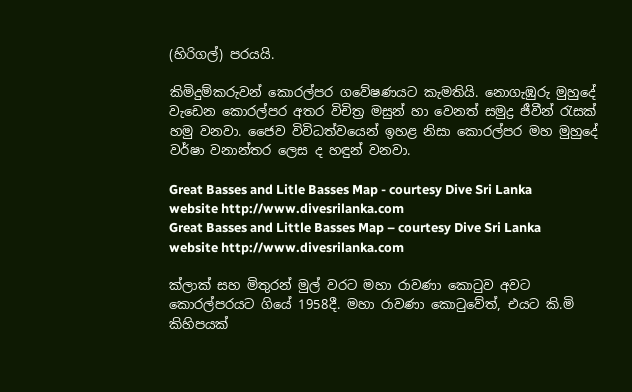(හිරිගල්) පරයයි.

කිමිදුම්කරුවන් කොරල්පර ගවේෂණයට කැමතියි. නොගැඹුරු මුහුදේ වැඩෙන කොරල්පර අතර විචිත්‍ර මසුන් හා වෙනත් සමුද්‍ර ජීවීන් රැසක් හමු වනවා. ජෛව විවිධත්වයෙන් ඉහළ නිසා කොරල්පර මහ මුහුදේ වර්ෂා වනාන්තර ලෙස ද හඳුන් වනවා.

Great Basses and Litle Basses Map - courtesy Dive Sri Lanka website http://www.divesrilanka.com
Great Basses and Little Basses Map – courtesy Dive Sri Lanka website http://www.divesrilanka.com

ක්ලාක් සහ මිතුරන් මුල් වරට මහා රාවණා කොටුව අවට කොරල්පරයට ගියේ 1958දී. මහා රාවණා කොටුවේත්, එයට කි.මි කිහිපයක්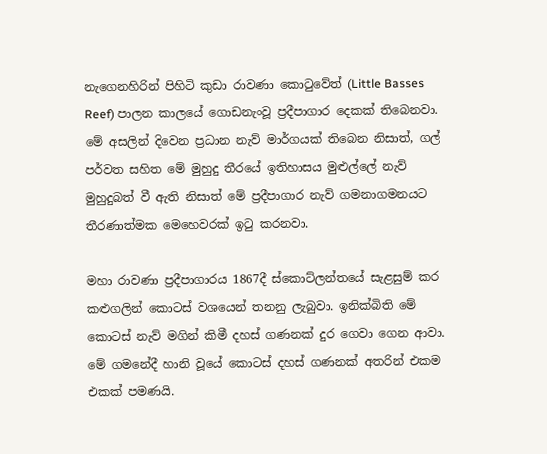නැගෙනහිරින් පිහිටි කුඩා රාවණා කොටුවේත් (Little Basses Reef) පාලන කාලයේ ගොඩනැංවූ ප්‍රදීපාගාර දෙකක් තිබෙනවා. මේ අසලින් දිවෙන ප්‍රධාන නැව් මාර්ගයක් තිබෙන නිසාත්, ගල් පර්වත සහිත මේ මුහුදු තීරයේ ඉතිහාසය මුළුල්ලේ නැව් මුහුදුබත් වී ඇති නිසාත් මේ ප්‍රදීපාගාර නැව් ගමනාගමනයට තීරණාත්මක මෙහෙවරක් ඉටු කරනවා.

මහා රාවණා ප්‍රදීපාගාරය 1867දී ස්කොට්ලන්තයේ සැළසුම් කර කළුගලින් කොටස් වශයෙන් තනනු ලැබුවා. ඉනික්බිති මේ කොටස් නැව් මගින් කිමී දහස් ගණනක් දුර ගෙවා ගෙන ආවා. මේ ගමනේදී හානි වූයේ කොටස් දහස් ගණනක් අතරින් එකම එකක් පමණයි.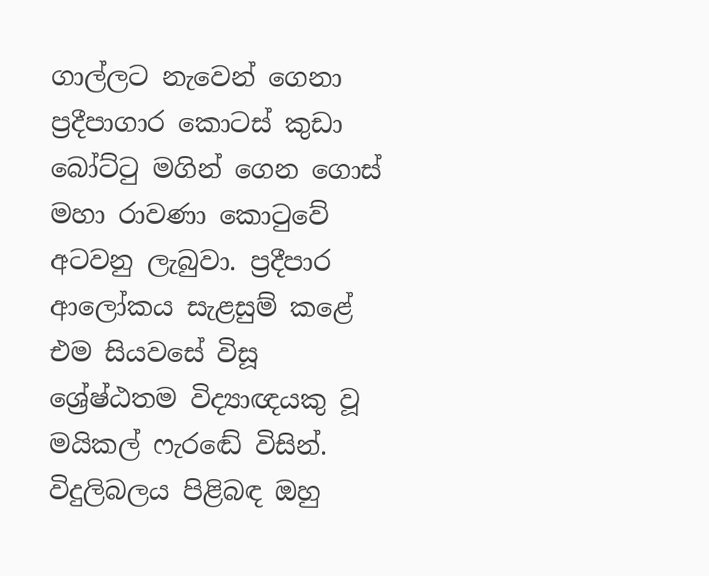ගාල්ලට නැවෙන් ගෙනා ප්‍රදීපාගාර කොටස් කුඩා බෝට්ටු මගින් ගෙන ගොස් මහා රාවණා කොටුවේ අටවනු ලැබුවා. ප්‍රදීපාර ආලෝකය සැළසුම් කළේ එම සියවසේ විසූ ශ්‍රේෂ්ඨතම විද්‍යාඥයකු වූ මයිකල් ෆැරඬේ විසින්. විදුලිබලය පිළිබඳ ඔහු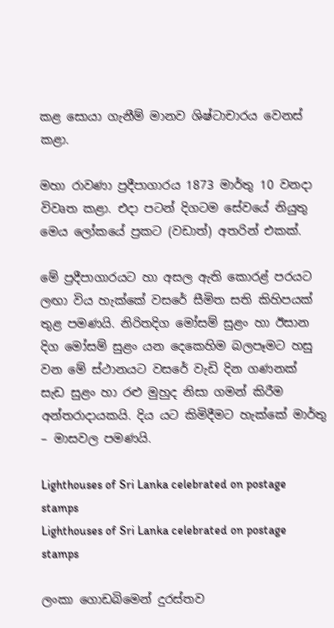කළ සොයා ගැනීම් මානව ශිෂ්ටාචාරය වෙනස් කළා.

මහා රාවණා ප්‍රදීපාගාරය 1873 මාර්තු 10 වනදා විවෘත කළා. එදා පටන් දිගටම සේවයේ නියුතු මෙය ලෝකයේ ප්‍රකට (වඩාත්) අතරින් එකක්.

මේ ප්‍රදීපාගාරයට හා අසල ඇති කොරළ් පරයට ලඟා විය හැක්කේ වසරේ සීමිත සති කිහිපයක් තුළ පමණයි. නිරිතදිග මෝසම් සුළං හා ඊසාන දිග මෝසම් සුළං යන දෙකෙහිම බලපෑමට හසු වන මේ ස්ථානයට වසරේ වැඩි දින ගණනක් සැඩ සුළං හා රළු මුහුද නිසා ගමන් කිරීම අන්තරාදායකයි. දිය යට කිමිදීමට හැක්කේ මාර්තු – මාසවල පමණයි.

Lighthouses of Sri Lanka celebrated on postage stamps
Lighthouses of Sri Lanka celebrated on postage stamps

ලංකා ගොඩබිමෙන් දුරස්තව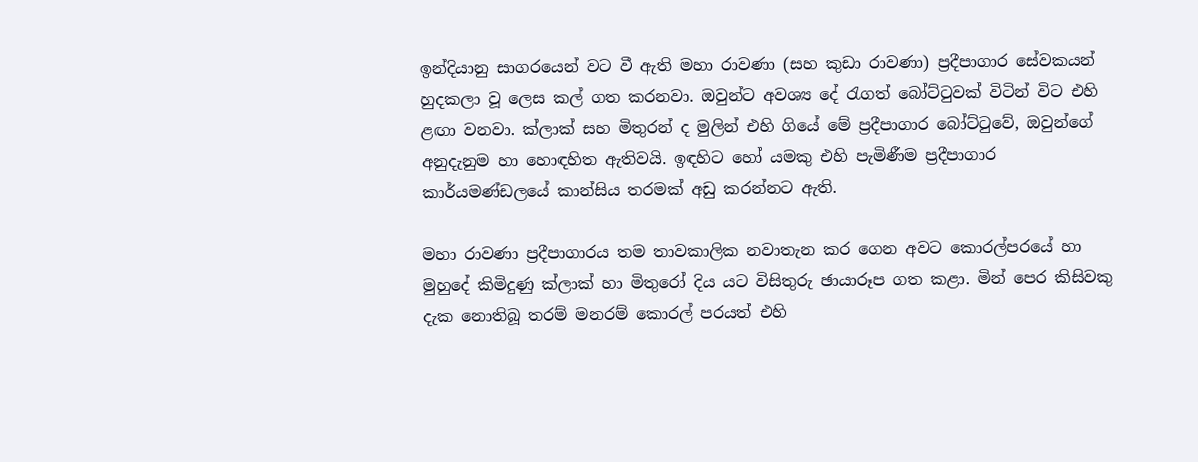ඉන්දියානු සාගරයෙන් වට වී ඇති මහා රාවණා (සහ කුඩා රාවණා) ප්‍රදීපාගාර සේවකයන් හුදකලා වූ ලෙස කල් ගත කරනවා. ඔවුන්ට අවශ්‍ය දේ රැගත් බෝට්ටුවක් විටින් විට එහි ළඟා වනවා. ක්ලාක් සහ මිතුරන් ද මුලින් එහි ගියේ මේ ප්‍රදීපාගාර බෝට්ටුවේ, ඔවුන්ගේ අනුදැනුම හා හොඳහිත ඇතිවයි. ඉඳහිට හෝ යමකු එහි පැමිණීම ප්‍රදීපාගාර කාර්යමණ්ඩලයේ කාන්සිය තරමක් අඩු කරන්නට ඇති.

මහා රාවණා ප්‍රදීපාගාරය තම තාවකාලික නවාතැන කර ගෙන අවට කොරල්පරයේ හා මුහුදේ කිමිදුණු ක්ලාක් හා මිතුරෝ දිය යට විසිතුරු ඡායාරූප ගත කළා. මින් පෙර කිසිවකු දැක නොතිබූ තරම් මනරම් කොරල් පරයත් එහි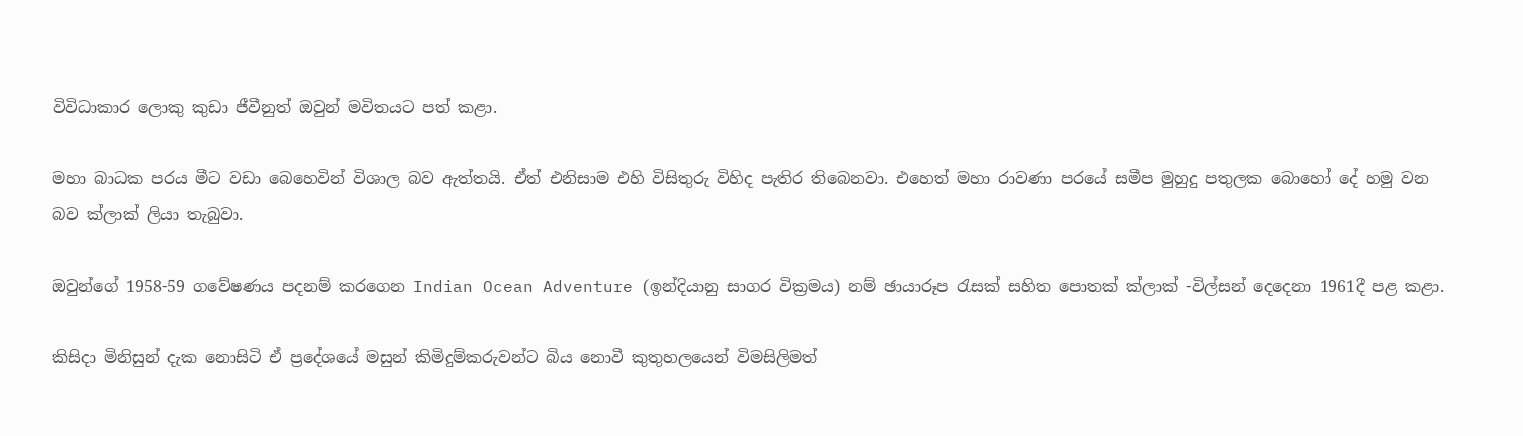විවිධාකාර ලොකු කුඩා ජීවීනුත් ඔවුන් මවිතයට පත් කළා.

මහා බාධක පරය මීට වඩා බෙහෙවින් විශාල බව ඇත්තයි. ඒත් එනිසාම එහි විසිතුරු විහිද පැතිර තිබෙනවා. එහෙත් මහා රාවණා පරයේ සමීප මුහුදු පතුලක බොහෝ දේ හමු වන බව ක්ලාක් ලියා තැබුවා.

ඔවුන්ගේ 1958-59 ගවේෂණය පදනම් කරගෙන Indian Ocean Adventure (ඉන්දියානු සාගර වික්‍රමය) නම් ඡායාරූප රැසක් සහිත පොතක් ක්ලාක් -විල්සන් දෙදෙනා 1961දී පළ කළා.

කිසිදා මිනිසුන් දැක නොසිටි ඒ ප්‍රදේශයේ මසුන් කිමිදුම්කරුවන්ට බිය නොවී කුතුහලයෙන් විමසිලිමත්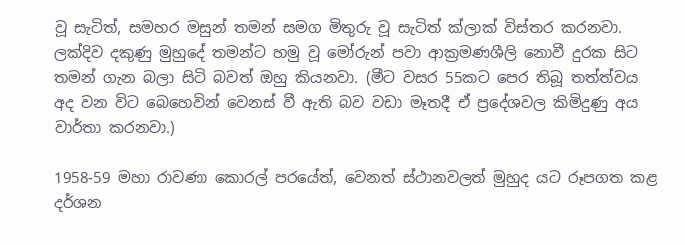වූ සැටිත්, සමහර මසුන් තමන් සමග මිතුරු වූ සැටිත් ක්ලාක් විස්තර කරනවා. ලක්දිව දකුණු මුහුදේ තමන්ට හමු වූ මෝරුන් පවා ආක්‍රමණශීලි නොවී දුරක සිට තමන් ගැන බලා සිටි බවත් ඔහු කියනවා. (මීට වසර 55කට පෙර තිබූ තත්ත්වය අද වන විට බෙහෙවින් වෙනස් වී ඇති බව වඩා මෑතදී ඒ ප්‍රදේශවල කිමිදුණු අය වාර්තා කරනවා.)

1958-59 මහා රාවණා කොරල් පරයේත්, වෙනත් ස්ථානවලත් මුහුද යට රූපගත කළ දර්ශන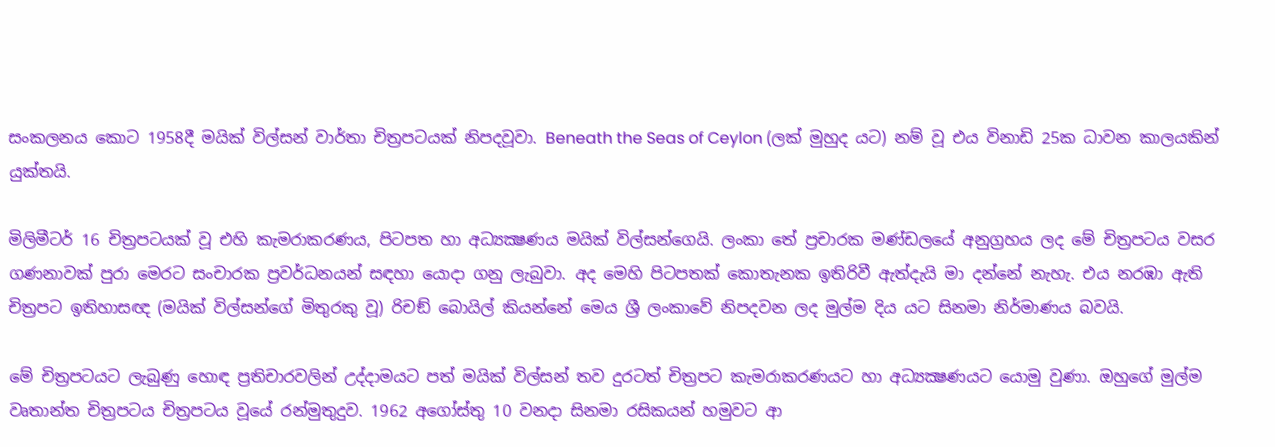සංකලනය කොට 1958දී මයික් විල්සන් වාර්තා චිත්‍රපටයක් නිපදවූවා. Beneath the Seas of Ceylon (ලක් මුහුද යට) නම් වූ එය විනාඩි 25ක ධාවන කාලයකින් යුක්තයි.

මිලිමීටර් 16 චිත්‍රපටයක් වූ එහි කැමරාකරණය, පිටපත හා අධ්‍යක්‍ෂණය මයික් විල්සන්ගෙයි. ලංකා තේ ප්‍රචාරක මණ්ඩලයේ අනුග්‍රහය ලද මේ චිත්‍රපටය වසර ගණනාවක් පුරා මෙරට සංචාරක ප්‍රවර්ධනයන් සඳහා යොදා ගනු ලැබුවා. අද මෙහි පිටපතක් කොතැනක ඉතිරිවී ඇත්දැයි මා දන්නේ නැහැ. එය නරඹා ඇති චිත්‍රපට ඉතිහාසඥ (මයික් විල්සන්ගේ මිතුරකු වූ) රිචඞ් බොයිල් කියන්නේ මෙය ශ්‍රී ලංකාවේ නිපදවන ලද මුල්ම දිය යට සිනමා නිර්මාණය බවයි.

මේ චිත්‍රපටයට ලැබුණු හොඳ ප්‍රතිචාරවලින් උද්දාමයට පත් මයික් විල්සන් තව දුරටත් චිත්‍රපට කැමරාකරණයට හා අධ්‍යක්‍ෂණයට යොමු වුණා. ඔහුගේ මුල්ම වෘතාන්ත චිත්‍රපටය චිත්‍රපටය වූයේ රන්මුතුදුව. 1962 අගෝස්තු 10 වනදා සිනමා රසිකයන් හමුවට ආ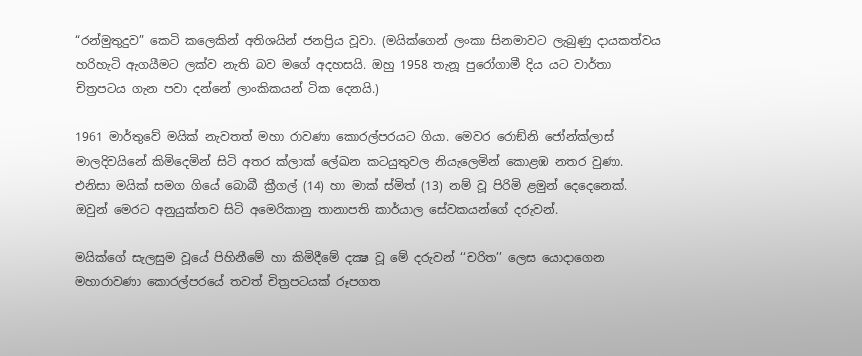“රන්මුතුදුව” කෙටි කලෙකින් අතිශයින් ජනප්‍රිය වූවා. (මයික්ගෙන් ලංකා සිනමාවට ලැබුණු දායකත්වය හරිහැටි ඇගයීමට ලක්ව නැති බව මගේ අදහසයි. ඔහු 1958 තැනූ පුරෝගාමී දිය යට වාර්තා චිත්‍රපටය ගැන පවා දන්නේ ලාංකිකයන් ටික දෙනයි.)

1961 මාර්තුවේ මයික් නැවතත් මහා රාවණා කොරල්පරයට ගියා. මෙවර රොඞ්නි ජෝන්ක්ලාස් මාලදිවයිනේ කිමිදෙමින් සිටි අතර ක්ලාක් ලේඛන කටයුතුවල නියැලෙමින් කොළඹ නතර වුණා. එනිසා මයික් සමග ගියේ බොබී ක්‍රීගල් (14) හා මාක් ස්මිත් (13) නම් වූ පිරිමි ළමුන් දෙදෙනෙක්. ඔවුන් මෙරට අනුයුක්තව සිටි අමෙරිකානු තානාපති කාර්යාල සේවකයන්ගේ දරුවන්.

මයික්ගේ සැලසුම වූයේ පිහිනීමේ හා කිමිදීමේ දක්‍ෂ වූ මේ දරුවන් ‘‘චරිත’’ ලෙස යොදාගෙන මහාරාවණා කොරල්පරයේ තවත් චිත්‍රපටයක් රූපගත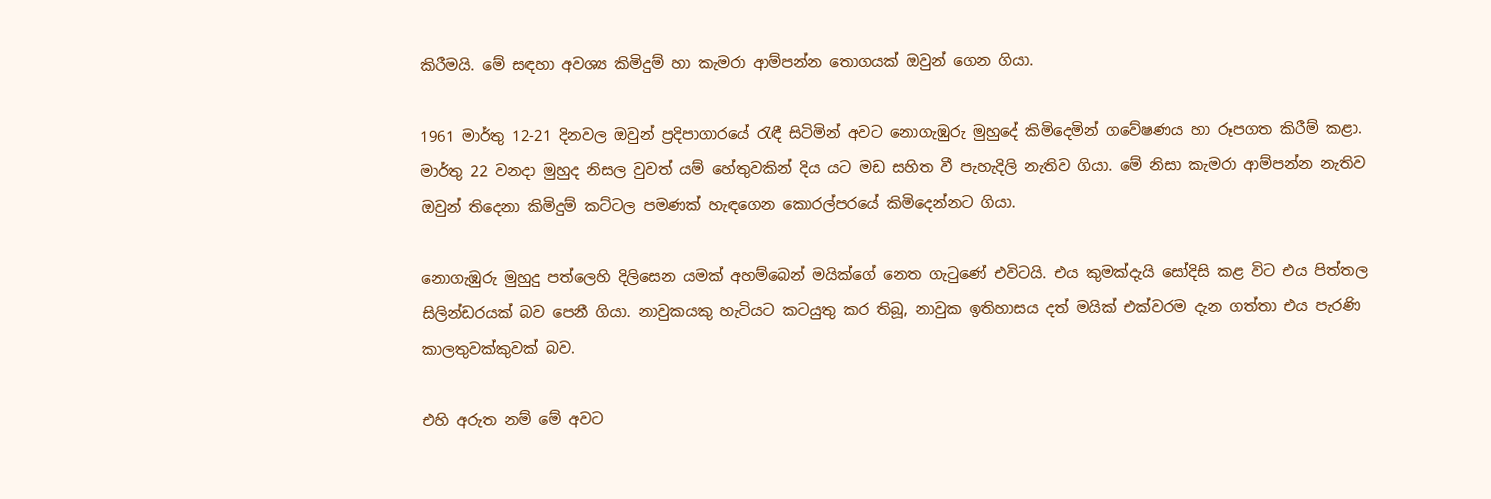කිරීමයි. මේ සඳහා අවශ්‍ය කිමිදුම් හා කැමරා ආම්පන්න තොගයක් ඔවුන් ගෙන ගියා.

1961 මාර්තු 12-21 දිනවල ඔවුන් ප්‍රදිපාගාරයේ රැඳී සිටිමින් අවට නොගැඹුරු මුහුදේ කිමිදෙමින් ගවේෂණය හා රූපගත කිරීම් කළා. මාර්තු 22 වනදා මුහුද නිසල වුවත් යම් හේතුවකින් දිය යට මඩ සහිත වී පැහැදිලි නැතිව ගියා. මේ නිසා කැමරා ආම්පන්න නැතිව ඔවුන් තිදෙනා කිමිදුම් කට්ටල පමණක් හැඳගෙන කොරල්පරයේ කිමිදෙන්නට ගියා.

නොගැඹුරු මුහුදු පත්ලෙහි දිලිසෙන යමක් අහම්බෙන් මයික්ගේ නෙත ගැටුණේ එවිටයි. එය කුමක්දැයි සෝදිසි කළ විට එය පිත්තල සිලින්ඩරයක් බව පෙනී ගියා. නාවුකයකු හැටියට කටයුතු කර තිබූ, නාවුක ඉතිහාසය දත් මයික් එක්වරම දැන ගත්තා එය පැරණි කාලතුවක්කුවක් බව.

එහි අරුත නම් මේ අවට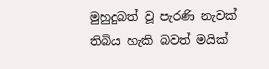මුහුදුබත් වූ පැරණි නැවක් තිබිය හැකි බවත් මයික්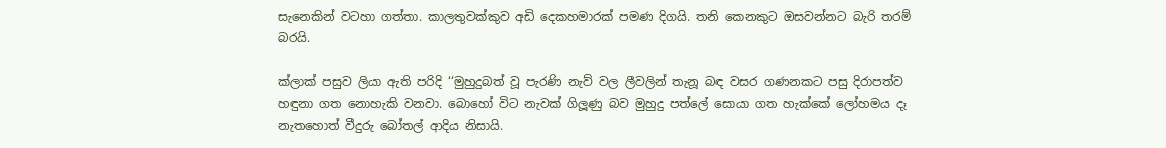සැනෙකින් වටහා ගත්තා. කාලතුවක්කුව අඩි දෙකහමාරක් පමණ දිගයි. තනි කෙනකුට ඔසවන්නට බැරි තරම් බරයි.

ක්ලාක් පසුව ලියා ඇති පරිදි ‘‘මුහුදුබත් වූ පැරණි නැව් වල ලීවලින් තැනූ බඳ වසර ගණනකට පසු දිරාපත්ව හඳුනා ගත නොහැකි වනවා. බොහෝ විට නැවක් ගිලූණු බව මුහුදු පත්ලේ සොයා ගත හැක්කේ ලෝහමය දෑ නැතහොත් වීදුරු බෝතල් ආදිය නිසායි.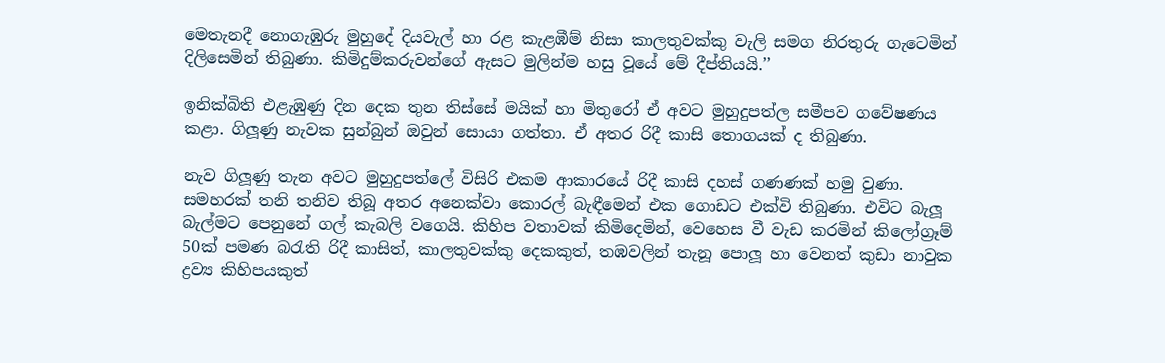මෙතැනදී නොගැඹුරු මුහුදේ දියවැල් හා රළ කැළඹීම් නිසා කාලතුවක්කු වැලි සමග නිරතුරු ගැටෙමින් දිලිසෙමින් තිබුණා. කිමිදුම්කරුවන්ගේ ඇසට මුලින්ම හසු වූයේ මේ දීප්තියයි.’’

ඉනික්බිති එළැඹුණු දින දෙක තුන තිස්සේ මයික් හා මිතුරෝ ඒ අවට මුහුදුපත්ල සමීපව ගවේෂණය කළා. ගිලූණු නැවක සුන්බුන් ඔවුන් සොයා ගත්තා. ඒ අතර රිදී කාසි තොගයක් ද තිබුණා.

නැව ගිලූණු තැන අවට මුහුදුපත්ලේ විසිරි එකම ආකාරයේ රිදී කාසි දහස් ගණණක් හමු වුණා. සමහරක් තනි තනිව තිබූ අතර අනෙක්වා කොරල් බැඳීමෙන් එක ගොඩට එක්වි තිබුණා. එවිට බැලූ බැල්මට පෙනුනේ ගල් කැබලි වගෙයි. කිහිප වතාවක් කිමිදෙමින්, වෙහෙස වී වැඩ කරමින් කිලෝග්‍රෑම් 50ක් පමණ බරැති රිදී කාසිත්, කාලතුවක්කු දෙකකුත්, තඹවලින් තැනූ පොලූ හා වෙනත් කුඩා නාවුක ද්‍රව්‍ය කිහිපයකුත්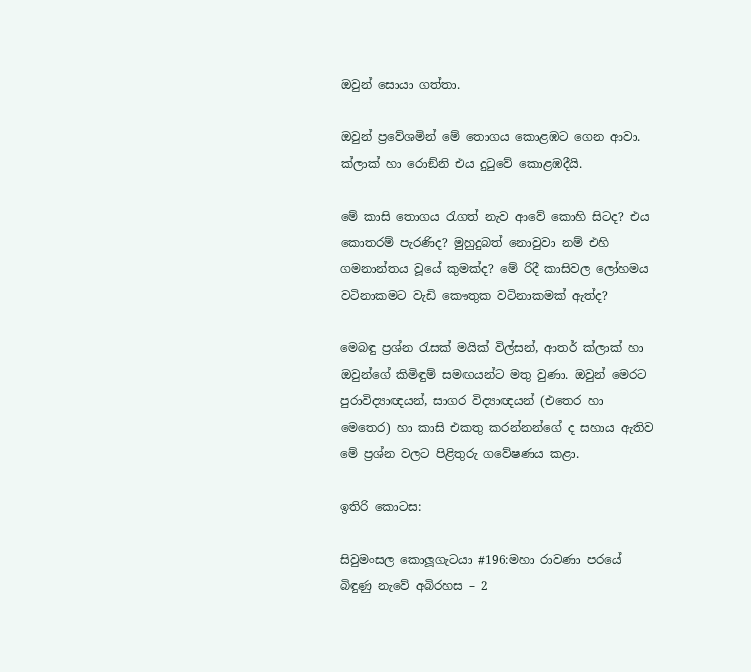ඔවුන් සොයා ගත්තා.

ඔවුන් ප්‍රවේශමින් මේ තොගය කොළඹට ගෙන ආවා. ක්ලාක් හා රොඞ්නි එය දුටුවේ කොළඹදීයි.

මේ කාසි තොගය රැගත් නැව ආවේ කොහි සිටද? එය කොතරම් පැරණිද? මුහුදුබත් නොවුවා නම් එහි ගමනාන්තය වූයේ කුමක්ද? මේ රිදී කාසිවල ලෝහමය වටිනාකමට වැඩි කෞතුක වටිනාකමක් ඇත්ද?

මෙබඳු ප්‍රශ්න රැසක් මයික් විල්සන්, ආතර් ක්ලාක් හා ඔවුන්ගේ කිමිඳුම් සමඟයන්ට මතු වුණා. ඔවුන් මෙරට පුරාවිද්‍යාඥයන්, සාගර විද්‍යාඥයන් (එතෙර හා මෙතෙර) හා කාසි එකතු කරන්නන්ගේ ද සහාය ඇතිව මේ ප්‍රශ්න වලට පිළිතුරු ගවේෂණය කළා.

ඉතිරි කොටස:

සිවුමංසල කොලූගැටයා #196:මහා රාවණා පරයේ බිඳුණු නැවේ අබිරහස – 2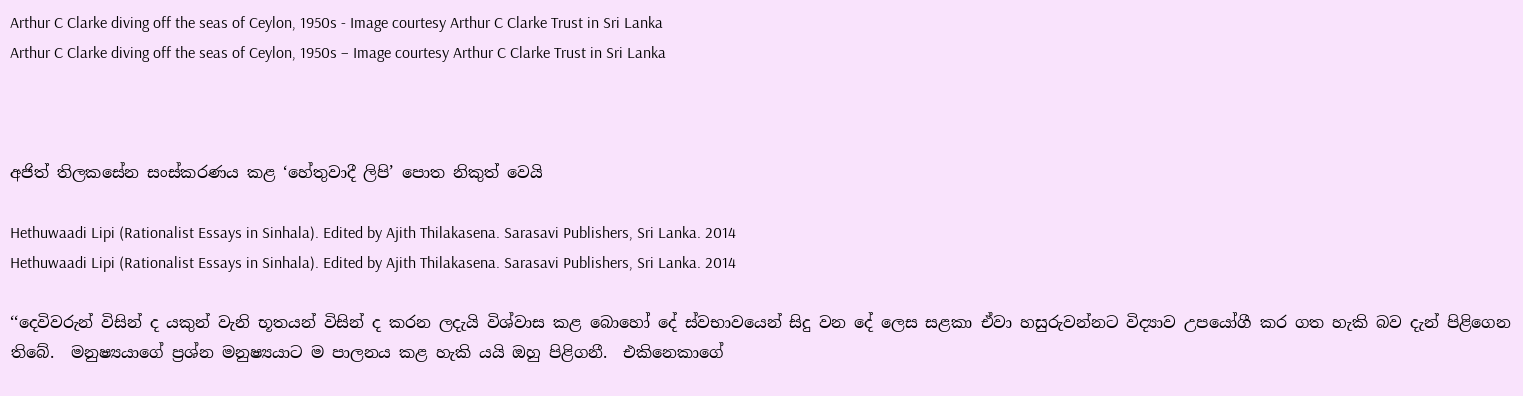Arthur C Clarke diving off the seas of Ceylon, 1950s - Image courtesy Arthur C Clarke Trust in Sri Lanka
Arthur C Clarke diving off the seas of Ceylon, 1950s – Image courtesy Arthur C Clarke Trust in Sri Lanka



අජිත් තිලකසේන සංස්කරණය කළ ‘හේතුවාදී ලිපි’ පොත නිකුත් වෙයි

Hethuwaadi Lipi (Rationalist Essays in Sinhala). Edited by Ajith Thilakasena. Sarasavi Publishers, Sri Lanka. 2014
Hethuwaadi Lipi (Rationalist Essays in Sinhala). Edited by Ajith Thilakasena. Sarasavi Publishers, Sri Lanka. 2014

‘‘දෙවිවරුන් විසින් ද යකුන් වැනි භූතයන් විසින් ද කරන ලදැයි විශ්වාස කළ බොහෝ දේ ස්වභාවයෙන් සිදු වන දේ ලෙස සළකා ඒවා හසුරුවන්නට විද්‍යාව උපයෝගී කර ගත හැකි බව දැන් පිළිගෙන තිබේ.  මනුෂ්‍යයාගේ ප්‍රශ්න මනුෂ්‍යයාට ම පාලනය කළ හැකි යයි ඔහු පිළිගනී.  එකිනෙකාගේ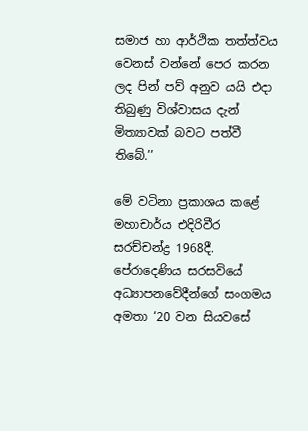සමාජ හා ආර්ථික තත්ත්වය වෙනස් වන්නේ පෙර කරන ලද පින් පව් අනුව යයි එදා තිබුණු විශ්වාසය දැන් මිත්‍යාවක් බවට පත්වී තිබේ.’’

මේ වටිනා ප්‍රකාශය කළේ මහාචාර්ය එදිරිවීර සරච්චන්ද්‍ර 1968දී.  පේරාදෙණිය සරසවියේ අධ්‍යාපනවේදීන්ගේ සංගමය අමතා ‘20 වන සියවසේ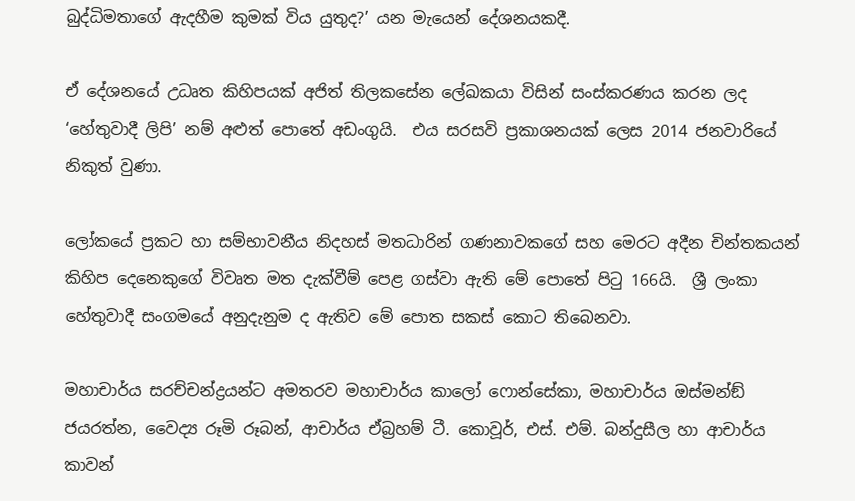බුද්ධිමතාගේ ඇදහීම කුමක් විය යුතුද?’ යන මැයෙන් දේශනයකදී.

ඒ දේශනයේ උධෘත කිහිපයක් අජිත් තිලකසේන ලේඛකයා විසින් සංස්කරණය කරන ලද ‘හේතුවාදී ලිපි’ නම් අළුත් පොතේ අඩංගුයි.  එය සරසවි ප්‍රකාශනයක් ලෙස 2014 ජනවාරියේ නිකුත් වුණා.

ලෝකයේ ප්‍රකට හා සම්භාවනීය නිදහස් මතධාරින් ගණනාවකගේ සහ මෙරට අදීන චින්තකයන් කිහිප දෙනෙකුගේ විවෘත මත දැක්වීම් පෙළ ගස්වා ඇති මේ පොතේ පිටු 166යි.  ශ්‍රී ලංකා හේතුවාදී සංගමයේ අනුදැනුම ද ඇතිව මේ පොත සකස් කොට තිබෙනවා.

මහාචාර්ය සරච්චන්ද්‍රයන්ට අමතරව මහාචාර්ය කාලෝ ෆොන්සේකා, මහාචාර්ය ඔස්මන්ඞ් ජයරත්න, වෛද්‍ය රූමි රූබන්, ආචාර්ය ඒබ්‍රහම් ටී. කොවූර්, එස්. එම්. බන්දුසීල හා ආචාර්ය කාවන්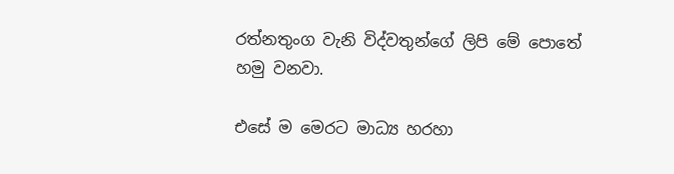රත්නතුංග වැනි විද්වතුන්ගේ ලිපි මේ පොතේ හමු වනවා.

එසේ ම මෙරට මාධ්‍ය හරහා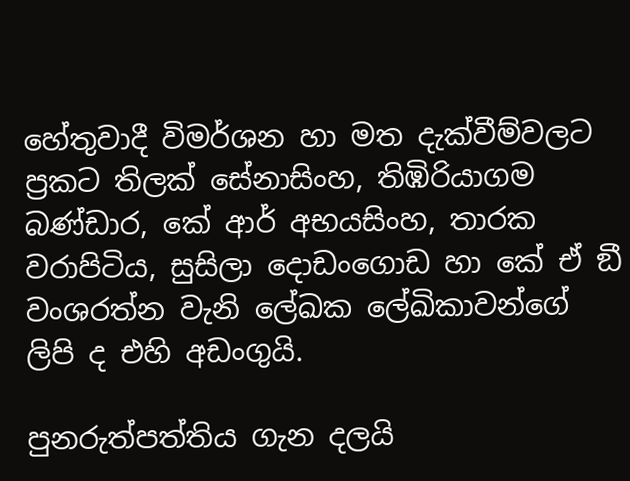හේතුවාදී විමර්ශන හා මත දැක්වීම්වලට ප්‍රකට තිලක් සේනාසිංහ, තිඹිරියාගම බණ්ඩාර, කේ ආර් අභයසිංහ, තාරක වරාපිටිය, සුසිලා දොඩංගොඩ හා කේ ඒ ඞී වංශරත්න වැනි ලේඛක ලේඛිකාවන්ගේ ලිපි ද එහි අඩංගුයි.

පුනරුත්පත්තිය ගැන දලයි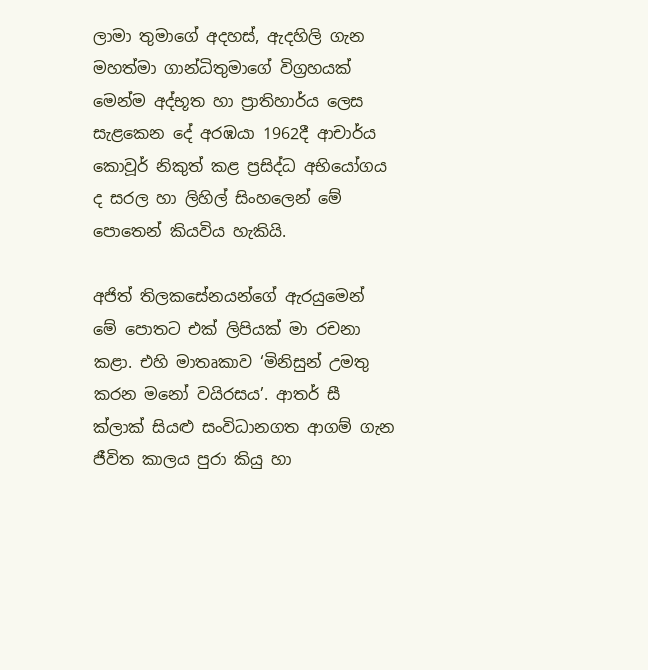ලාමා තුමාගේ අදහස්, ඇදහිලි ගැන මහත්මා ගාන්ධිතුමාගේ විග්‍රහයක් මෙන්ම අද්භූත හා ප්‍රාතිහාර්ය ලෙස සැළකෙන දේ අරඹයා 1962දී ආචාර්ය කොවූර් නිකුත් කළ ප්‍රසිද්ධ අභියෝගය ද සරල හා ලිහිල් සිංහලෙන් මේ පොතෙන් කියවිය හැකියි.

අජිත් තිලකසේනයන්ගේ ඇරයුමෙන් මේ පොතට එක් ලිපියක් මා රචනා කළා. එහි මාතෘකාව ‘මිනිසුන් උමතු කරන මනෝ වයිරසය’. ආතර් සී ක්ලාක් සියළු සංවිධානගත ආගම් ගැන ජීවිත කාලය පුරා කියු හා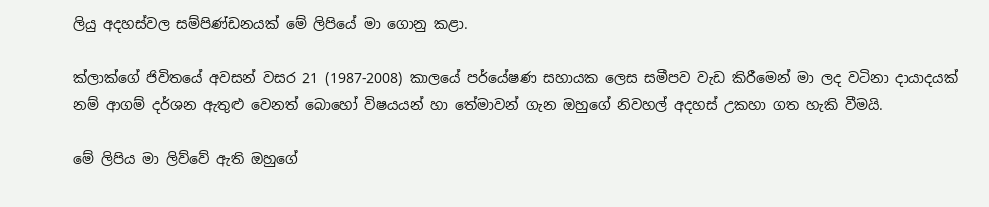ලියු අදහස්වල සම්පිණ්ඩනයක් මේ ලිපියේ මා ගොනු කළා.

ක්ලාක්ගේ ජිවිතයේ අවසන් වසර 21 (1987-2008) කාලයේ පර්යේෂණ සහායක ලෙස සමීපව වැඩ කිරීමෙන් මා ලද වටිනා දායාදයක් නම් ආගම් දර්ශන ඇතුළු වෙනත් බොහෝ විෂයයන් හා තේමාවන් ගැන ඔහුගේ නිවහල් අදහස් උකහා ගත හැකි වීමයි.

මේ ලිපිය මා ලිව්වේ ඇති ඔහුගේ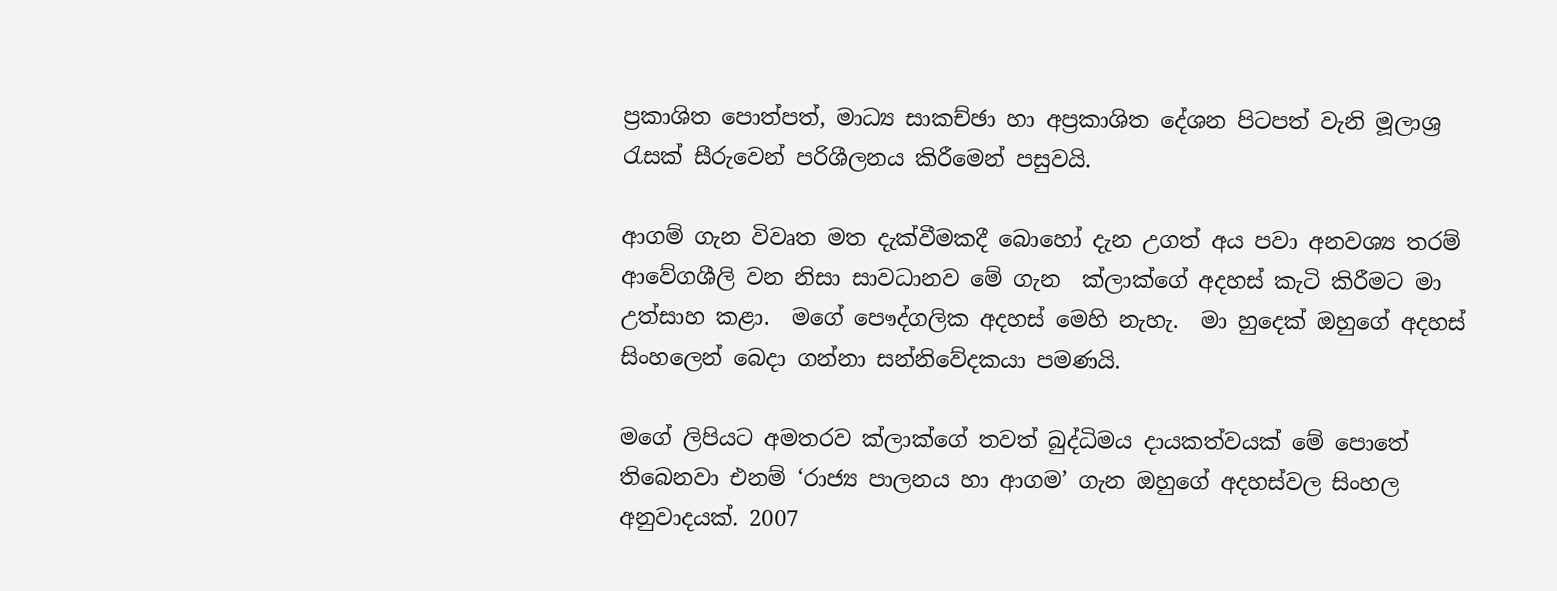ප්‍රකාශිත පොත්පත්, මාධ්‍ය සාකච්ඡා හා අප්‍රකාශිත දේශන පිටපත් වැනි මූලාශ්‍ර රැසක් සීරුවෙන් පරිශීලනය කිරීමෙන් පසුවයි.

ආගම් ගැන විවෘත මත දැක්වීමකදී බොහෝ දැන උගත් අය පවා අනවශ්‍ය තරම් ආවේගශීලි වන නිසා සාවධානව මේ ගැන  ක්ලාක්ගේ අදහස් කැටි කිරීමට මා උත්සාහ කළා.  මගේ පෞද්ගලික අදහස් මෙහි නැහැ.  මා හුදෙක් ඔහුගේ අදහස් සිංහලෙන් බෙදා ගන්නා සන්නිවේදකයා පමණයි.

මගේ ලිපියට අමතරව ක්ලාක්ගේ තවත් බුද්ධිමය දායකත්වයක් මේ පොතේ තිබෙනවා එනම් ‘රාජ්‍ය පාලනය හා ආගම’ ගැන ඔහුගේ අදහස්වල සිංහල අනුවාදයක්. 2007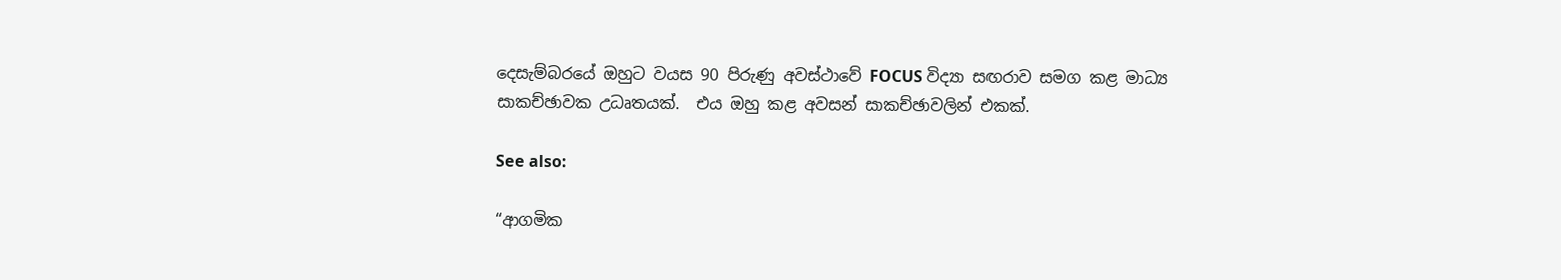දෙසැම්බරයේ ඔහුට වයස 90 පිරුණු අවස්ථාවේ FOCUS විද්‍යා සඟරාව සමග කළ මාධ්‍ය සාකච්ඡාවක උධෘතයක්.  එය ඔහු කළ අවසන් සාකච්ඡාවලින් එකක්.

See also:

“ආගමික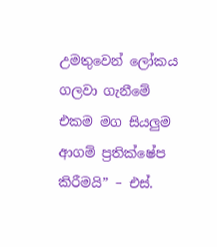උමතුවෙන් ලෝකය ගලවා ගැනීමේ එකම මග සියලුම ආගම් ප්‍රතික්ෂේප කිරීමයි” – එස්.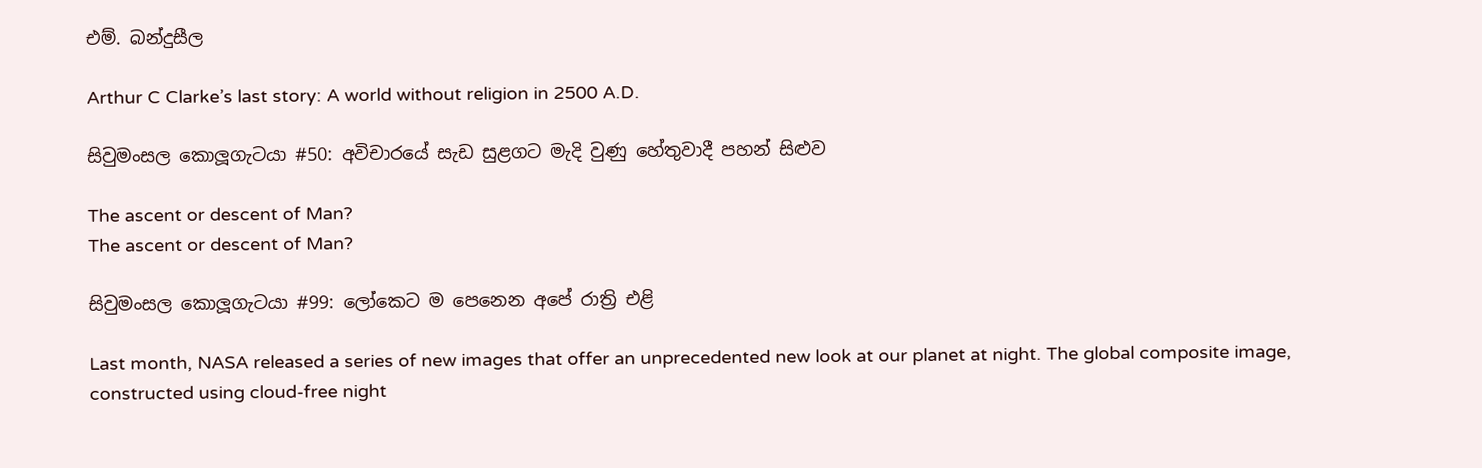එම්. බන්දුසීල

Arthur C Clarke’s last story: A world without religion in 2500 A.D.

සිවුමංසල කොලූගැටයා #50: අවිචාරයේ සැඩ සුළගට මැදි වුණු හේතුවාදී පහන් සිළුව

The ascent or descent of Man?
The ascent or descent of Man?

සිවුමංසල කොලූගැටයා #99: ලෝකෙට ම පෙනෙන අපේ රාත්‍රි එළි

Last month, NASA released a series of new images that offer an unprecedented new look at our planet at night. The global composite image, constructed using cloud-free night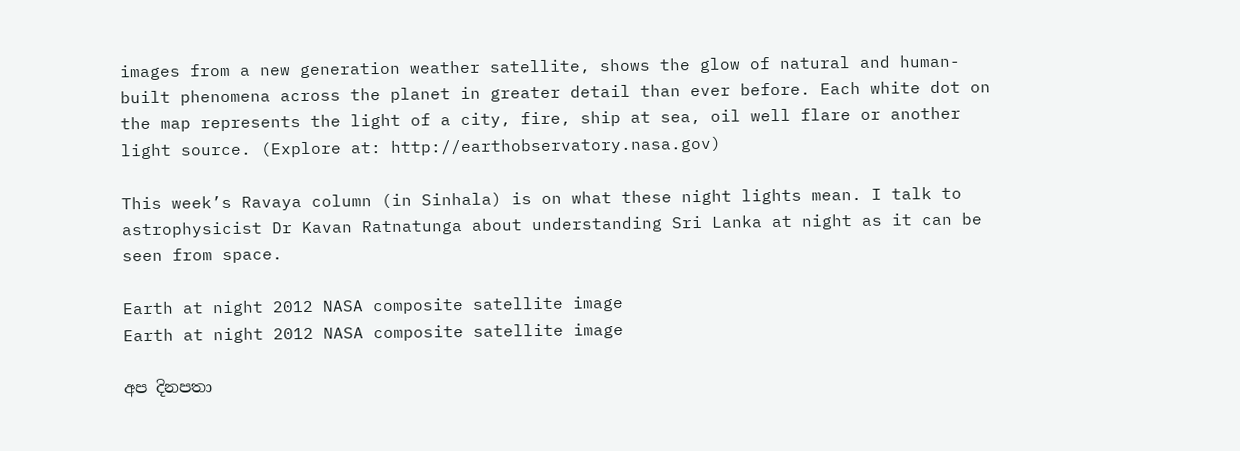images from a new generation weather satellite, shows the glow of natural and human-built phenomena across the planet in greater detail than ever before. Each white dot on the map represents the light of a city, fire, ship at sea, oil well flare or another light source. (Explore at: http://earthobservatory.nasa.gov)

This week’s Ravaya column (in Sinhala) is on what these night lights mean. I talk to astrophysicist Dr Kavan Ratnatunga about understanding Sri Lanka at night as it can be seen from space.

Earth at night 2012 NASA composite satellite image
Earth at night 2012 NASA composite satellite image

අප දිනපතා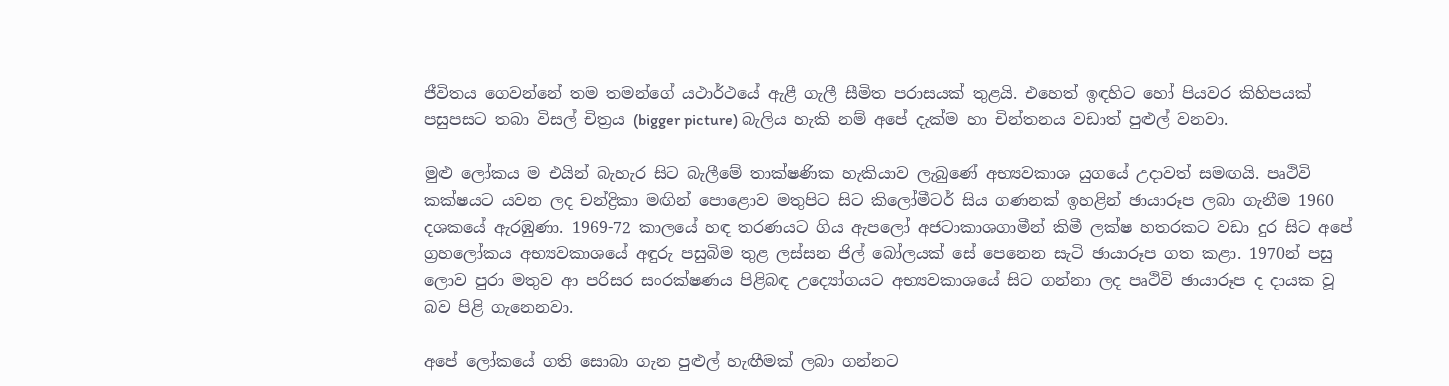ජීවිතය ගෙවන්නේ තම තමන්ගේ යථාර්ථයේ ඇළී ගැලී සීමිත පරාසයක් තුළයි. එහෙත් ඉඳහිට හෝ පියවර කිහිපයක් පසුපසට තබා විසල් චිත්‍රය (bigger picture) බැලිය හැකි නම් අපේ දැක්ම හා චින්තනය වඩාත් පුළුල් වනවා.

මුළු ලෝකය ම එයින් බැහැර සිට බැලීමේ තාක්ෂණික හැකියාව ලැබුණේ අභ්‍යවකාශ යුගයේ උදාවත් සමඟයි. පෘථිවි කක්ෂයට යවන ලද චන්ද්‍රිකා මඟින් පොළොව මතුපිට සිට කිලෝමීටර් සිය ගණනක් ඉහළින් ඡායාරූප ලබා ගැනීම 1960 දශකයේ ඇරඹුණා. 1969-72 කාලයේ හඳ තරණයට ගිය ඇපලෝ අජටාකාශගාමීන් කිමී ලක්ෂ හතරකට වඩා දුර සිට අපේ ග්‍රහලෝකය අභ්‍යවකාශයේ අඳුරු පසුබිම තුළ ලස්සන ජිල් බෝලයක් සේ පෙනෙන සැටි ඡායාරූප ගත කළා. 1970න් පසු ලොව පුරා මතුව ආ පරිසර සංරක්ෂණය පිළිබඳ උද්‍යෝගයට අභ්‍යවකාශයේ සිට ගන්නා ලද පෘථිවි ඡායාරූප ද දායක වූ බව පිළි ගැනෙනවා.

අපේ ලෝකයේ ගති සොබා ගැන පුළුල් හැඟීමක් ලබා ගන්නට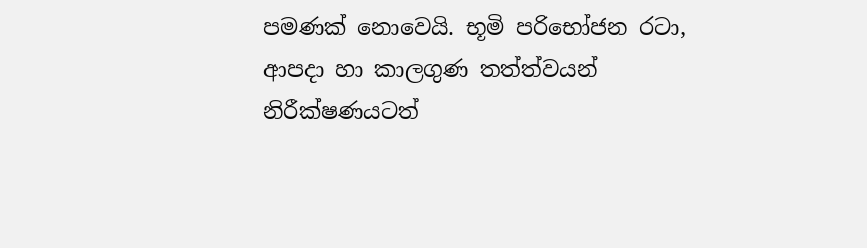පමණක් නොවෙයි. භූමි පරිභෝජන රටා, ආපදා හා කාලගුණ තත්ත්වයන් නිරීක්ෂණයටත්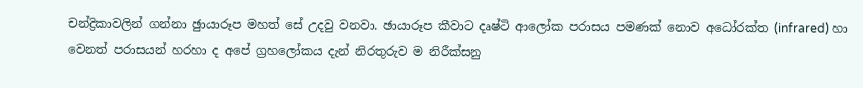චන්ද්‍රිකාවලින් ගන්නා ඡුායාරූප මහත් සේ උදවු වනවා. ඡායාරූප කීවාට දෘෂ්ටි ආලෝක පරාසය පමණක් නොව අධෝරක්ත (infrared) හා වෙනත් පරාසයන් හරහා ද අපේ ග්‍රහලෝකය දැන් නිරතුරුව ම නිරීක්සනු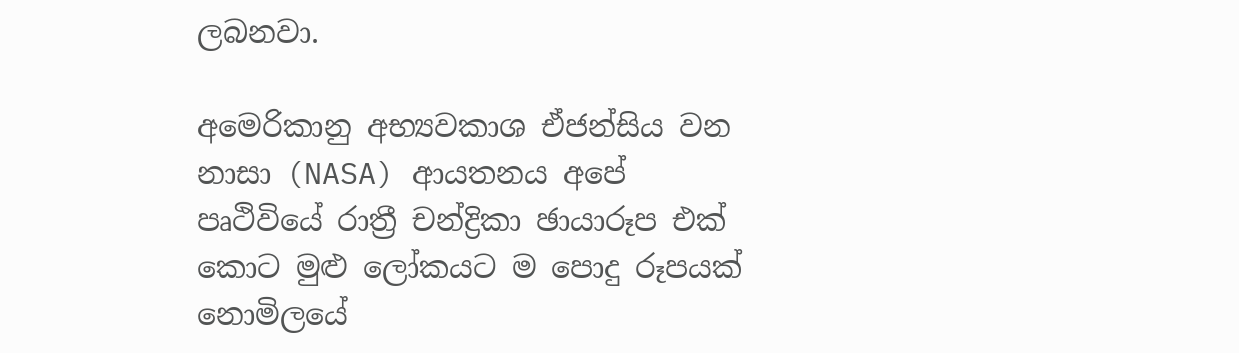ලබනවා.

අමෙරිකානු අභ්‍යවකාශ ඒජන්සිය වන නාසා (NASA) ආයතනය අපේ පෘථිවියේ රාත්‍රී චන්ද්‍රිකා ඡායාරූප එක් කොට මුළු ලෝකයට ම පොදු රූපයක් නොමිලයේ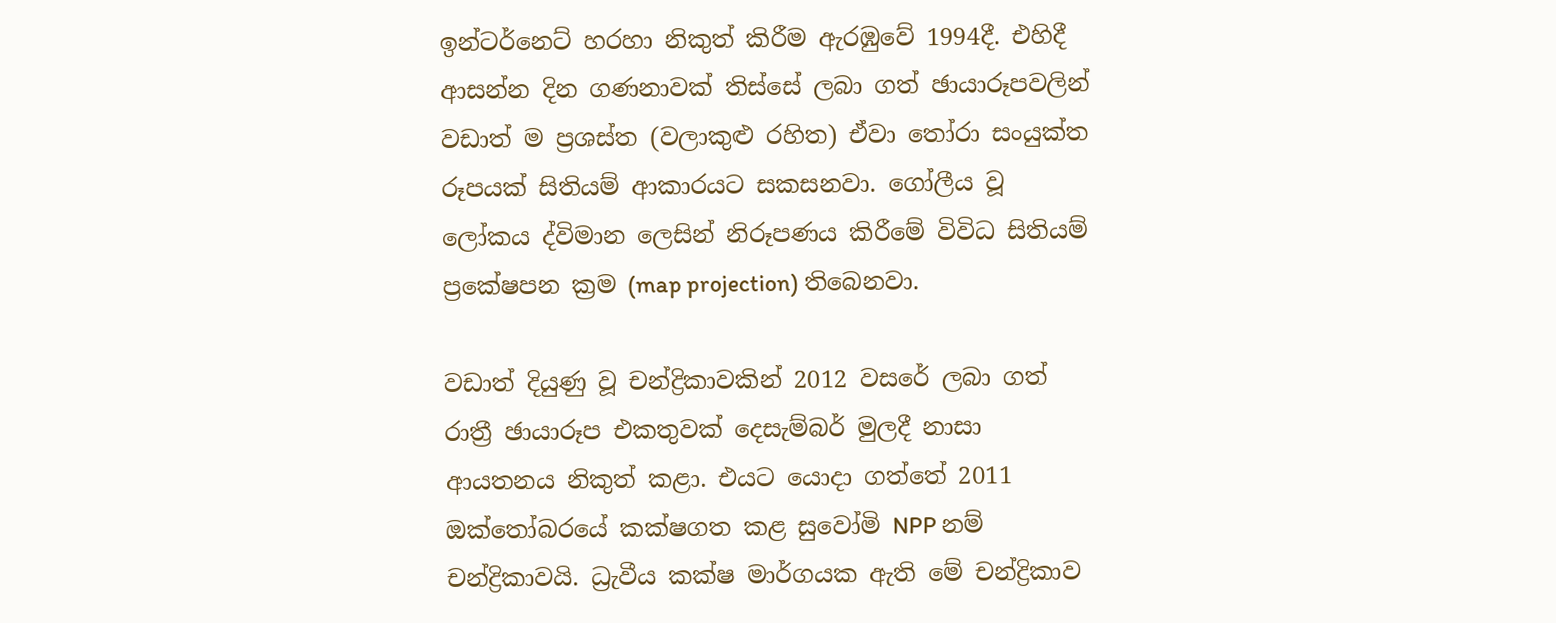ඉන්ටර්නෙට් හරහා නිකුත් කිරීම ඇරඹුවේ 1994දී. එහිදී ආසන්න දින ගණනාවක් තිස්සේ ලබා ගත් ඡායාරූපවලින් වඩාත් ම ප්‍රශස්ත (වලාකුළු රහිත) ඒවා තෝරා සංයුක්ත රූපයක් සිතියම් ආකාරයට සකසනවා. ගෝලීය වූ ලෝකය ද්විමාන ලෙසින් නිරූපණය කිරීමේ විවිධ සිතියම් ප්‍රකේෂපන ක්‍රම (map projection) තිබෙනවා.

වඩාත් දියුණු වූ චන්ද්‍රිකාවකින් 2012 වසරේ ලබා ගත් රාත්‍රී ඡායාරූප එකතුවක් දෙසැම්බර් මුලදී නාසා ආයතනය නිකුත් කළා. එයට යොදා ගත්තේ 2011 ඔක්තෝබරයේ කක්ෂගත කළ සුවෝමි NPP නම් චන්ද්‍රිකාවයි. ධ්‍රැවීය කක්ෂ මාර්ගයක ඇති මේ චන්ද්‍රිකාව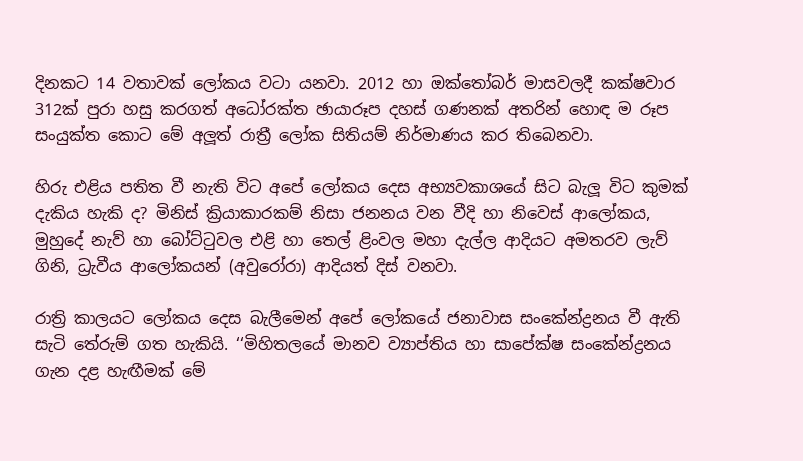දිනකට 14 වතාවක් ලෝකය වටා යනවා. 2012 හා ඔක්තෝබර් මාසවලදී කක්ෂවාර 312ක් පුරා හසු කරගත් අධෝරක්ත ඡායාරූප දහස් ගණනක් අතරින් හොඳ ම රූප සංයුක්ත කොට මේ අලූත් රාත්‍රී ලෝක සිතියම් නිර්මාණය කර තිබෙනවා.

හිරු එළිය පතිත වී නැති විට අපේ ලෝකය දෙස අභ්‍යවකාශයේ සිට බැලූ විට කුමක් දැකිය හැකි ද? මිනිස් ක්‍රියාකාරකම් නිසා ජනනය වන වීදි හා නිවෙස් ආලෝකය, මුහුදේ නැව් හා බෝට්ටුවල එළි හා තෙල් ළිංවල මහා දැල්ල ආදියට අමතරව ලැව් ගිනි, ධ්‍රැවීය ආලෝකයන් (අවුරෝරා) ආදියත් දිස් වනවා.

රාත්‍රි කාලයට ලෝකය දෙස බැලීමෙන් අපේ ලෝකයේ ජනාවාස සංකේන්ද්‍රනය වී ඇති සැටි තේරුම් ගත හැකියි. ‘‘මිහිතලයේ මානව ව්‍යාප්තිය හා සාපේක්ෂ සංකේන්ද්‍රනය ගැන දළ හැඟීමක් මේ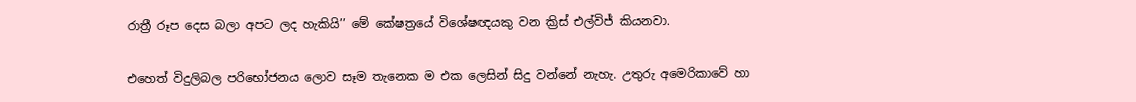රාත්‍රී රූප දෙස බලා අපට ලද හැකියි’’ මේ කේෂත්‍රයේ විශේෂඥයකු වන ක්‍රිස් එල්විජ් කියනවා.

එහෙත් විදුලිබල පරිභෝජනය ලොව සෑම තැනෙක ම එක ලෙසින් සිදු වන්නේ නැහැ. උතුරු අමෙරිකාවේ හා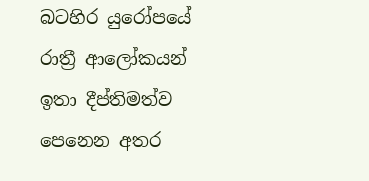බටහිර යුරෝපයේ රාත්‍රී ආලෝකයන් ඉතා දීප්තිමත්ව පෙනෙන අතර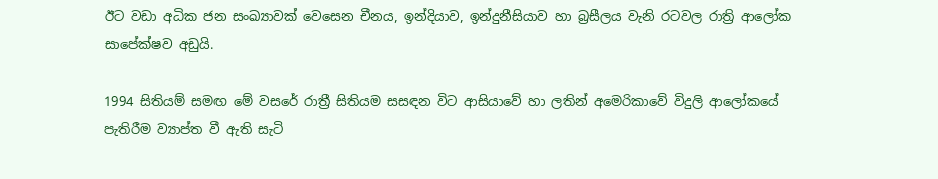ඊට වඩා අධික ජන සංඛ්‍යාවක් වෙසෙන චීනය, ඉන්දියාව, ඉන්දුනීසියාව හා බ්‍රසීලය වැනි රටවල රාත්‍රි ආලෝක සාපේක්ෂව අඩුයි.

1994 සිතියම් සමඟ මේ වසරේ රාත්‍රී සිතියම සසඳන විට ආසියාවේ හා ලතින් අමෙරිකාවේ විදුලි ආලෝකයේ පැතිරීම ව්‍යාප්ත වී ඇති සැටි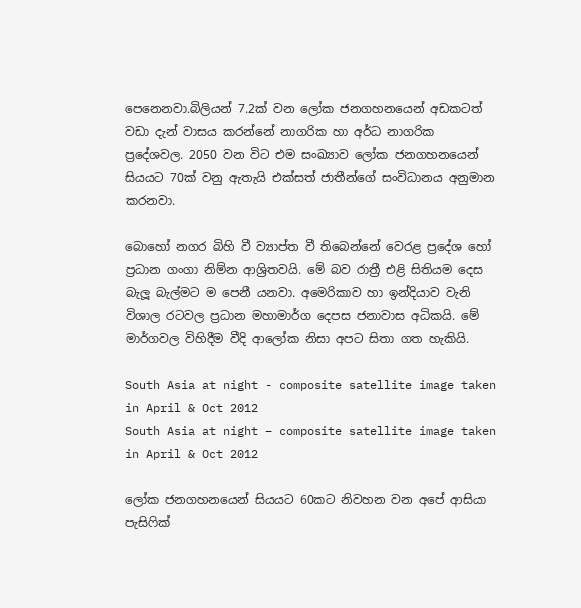පෙනෙනවා.බිලියන් 7.2ක් වන ලෝක ජනගහනයෙන් අඩකටත් වඩා දැන් වාසය කරන්නේ නාගරික හා අර්ධ නාගරික ප්‍රදේශවල. 2050 වන විට එම සංඛ්‍යාව ලෝක ජනගහනයෙන් සියයට 70ක් වනු ඇතැයි එක්සත් ජාතීන්ගේ සංවිධානය අනුමාන කරනවා.

බොහෝ නගර බිහි වී ව්‍යාප්ත වී තිබෙන්නේ වෙරළ ප්‍රදේශ හෝ ප්‍රධාන ගංගා නිම්න ආශ්‍රිතවයි. මේ බව රාත්‍රී එළි සිතියම දෙස බැලූ බැල්මට ම පෙනී යනවා. අමෙරිකාව හා ඉන්දියාව වැනි විශාල රටවල ප්‍රධාන මහාමාර්ග දෙපස ජනාවාස අධිකයි. මේ මාර්ගවල විහිදීම වීදි ආලෝක නිසා අපට සිතා ගත හැකියි.

South Asia at night - composite satellite image taken in April & Oct 2012
South Asia at night – composite satellite image taken in April & Oct 2012

ලෝක ජනගහනයෙන් සියයට 60කට නිවහන වන අපේ ආසියා පැසිෆික්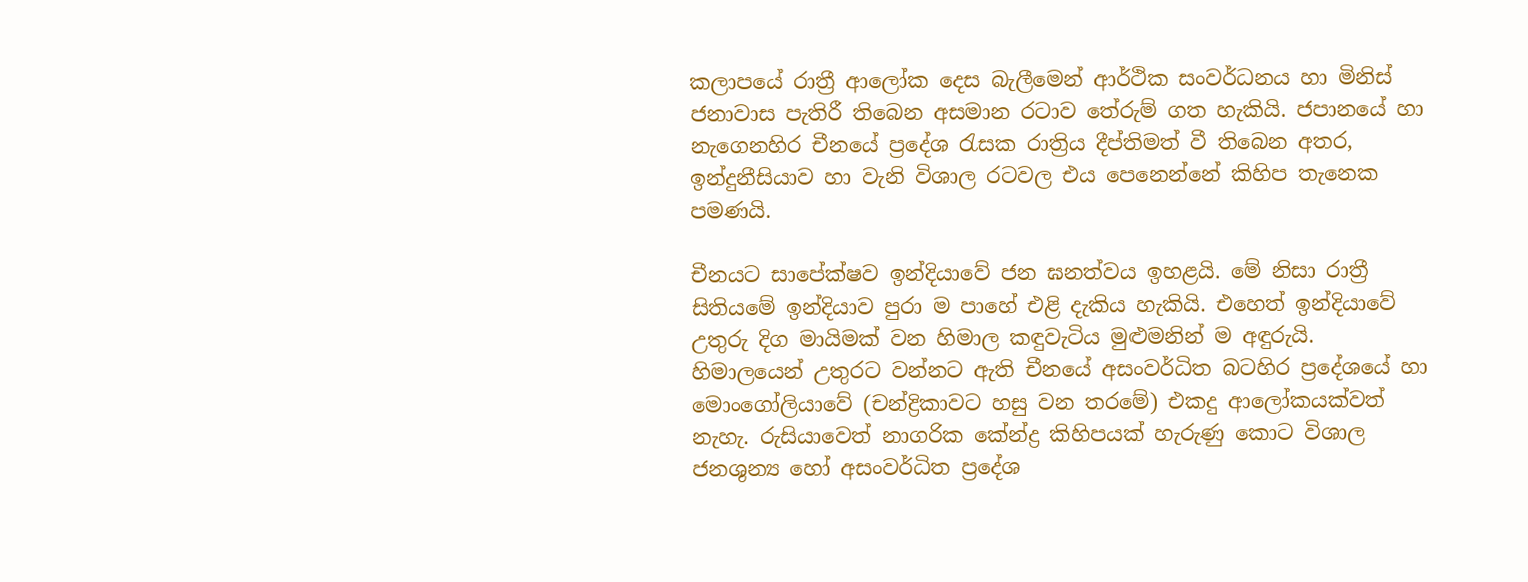කලාපයේ රාත්‍රී ආලෝක දෙස බැලීමෙන් ආර්ථික සංවර්ධනය හා මිනිස් ජනාවාස පැතිරී තිබෙන අසමාන රටාව තේරුම් ගත හැකියි. ජපානයේ හා නැගෙනහිර චීනයේ ප්‍රදේශ රැසක රාත්‍රිය දීප්තිමත් වී තිබෙන අතර, ඉන්දුනීසියාව හා වැනි විශාල රටවල එය පෙනෙන්නේ කිහිප තැනෙක පමණයි.

චීනයට සාපේක්ෂව ඉන්දියාවේ ජන ඝනත්වය ඉහළයි. මේ නිසා රාත්‍රී සිතියමේ ඉන්දියාව පුරා ම පාහේ එළි දැකිය හැකියි. එහෙත් ඉන්දියාවේ උතුරු දිග මායිමක් වන හිමාල කඳුවැටිය මුළුමනින් ම අඳුරුයි. හිමාලයෙන් උතුරට වන්නට ඇති චීනයේ අසංවර්ධිත බටහිර ප්‍රදේශයේ හා මොංගෝලියාවේ (චන්ද්‍රිකාවට හසු වන තරමේ) එකදු ආලෝකයක්වත් නැහැ. රුසියාවෙත් නාගරික කේන්ද්‍ර කිහිපයක් හැරුණු කොට විශාල ජනශුන්‍ය හෝ අසංවර්ධිත ප්‍රදේශ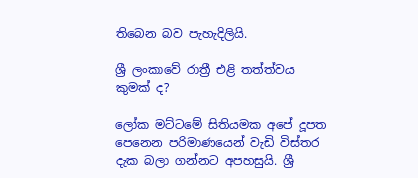තිබෙන බව පැහැදිලියි.

ශ්‍රී ලංකාවේ රාත්‍රී එළි තත්ත්වය කුමක් ද?

ලෝක මට්ටමේ සිතියමක අපේ දූපත පෙනෙන පරිමාණයෙන් වැඩි විස්තර දැක බලා ගන්නට අපහසුයි. ශ්‍රී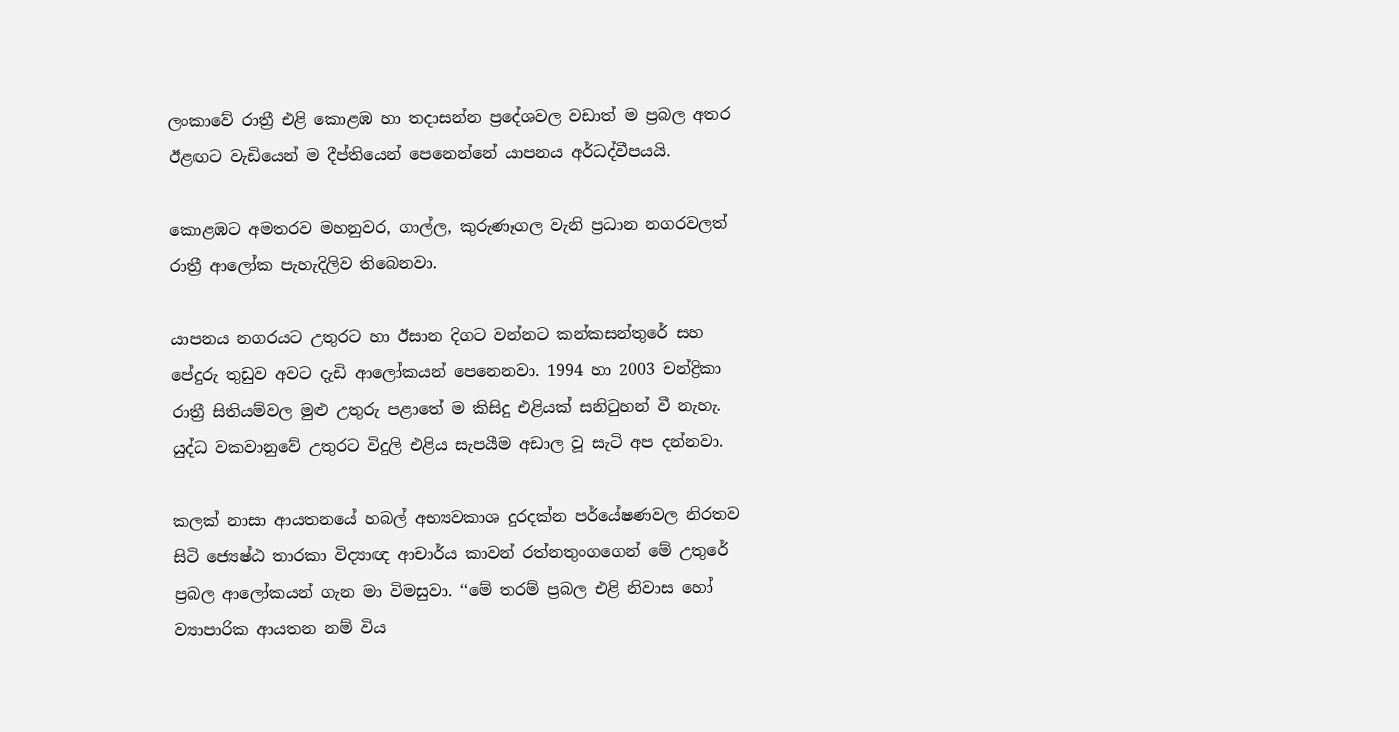ලංකාවේ රාත්‍රී එළි කොළඹ හා තදාසන්න ප්‍රදේශවල වඩාත් ම ප්‍රබල අතර ඊළඟට වැඩියෙන් ම දීප්තියෙන් පෙනෙන්නේ යාපනය අර්ධද්වීපයයි.

කොළඹට අමතරව මහනුවර, ගාල්ල, කුරුණෑගල වැනි ප්‍රධාන නගරවලත් රාත්‍රී ආලෝක පැහැදිලිව තිබෙනවා.

යාපනය නගරයට උතුරට හා ඊසාන දිගට වන්නට කන්කසන්තුරේ සහ පේදුරු තුඩුව අවට දැඩි ආලෝකයන් පෙනෙනවා. 1994 හා 2003 චන්ද්‍රිකා රාත්‍රී සිතියම්වල මුළු උතුරු පළාතේ ම කිසිදු එළියක් සනිටුහන් වී නැහැ. යුද්ධ වකවානුවේ උතුරට විදුලි එළිය සැපයීම අඩාල වූ සැටි අප දන්නවා.

කලක් නාසා ආයතනයේ හබල් අභ්‍යවකාශ දුරදක්න පර්යේෂණවල නිරතව සිටි ජ්‍යෙෂ්ඨ තාරකා විද්‍යාඥ ආචාර්ය කාවන් රත්නතුංගගෙන් මේ උතුරේ ප්‍රබල ආලෝකයන් ගැන මා විමසුවා. ‘‘මේ තරම් ප්‍රබල එළි නිවාස හෝ ව්‍යාපාරික ආයතන නම් විය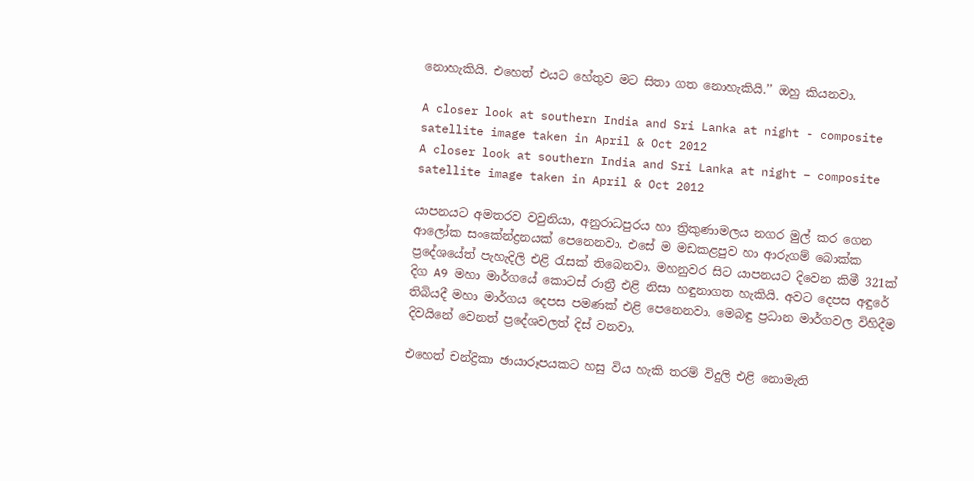නොහැකියි. එහෙත් එයට හේතුව මට සිතා ගත නොහැකියි.’’ ඔහු කියනවා.

A closer look at southern India and Sri Lanka at night - composite satellite image taken in April & Oct 2012
A closer look at southern India and Sri Lanka at night – composite satellite image taken in April & Oct 2012

යාපනයට අමතරව වවුනියා, අනුරාධපුරය හා ත්‍රිකුණාමලය නගර මුල් කර ගෙන ආලෝක සංකේන්ද්‍රනයක් පෙනෙනවා. එසේ ම මඩකළපුව හා ආරුගම් බොක්ක ප්‍රදේශයේත් පැහැදිලි එළි රැසක් තිබෙනවා. මහනුවර සිට යාපනයට දිවෙන කිමී 321ක් දිග A9 මහා මාර්ගයේ කොටස් රාත්‍රී එළි නිසා හඳුනාගත හැකියි. අවට දෙපස අඳුරේ තිබියදී මහා මාර්ගය දෙපස පමණක් එළි පෙනෙනවා. මෙබඳු ප්‍රධාන මාර්ගවල විහිදීම දිවයිනේ වෙනත් ප්‍රදේශවලත් දිස් වනවා.

එහෙත් චන්ද්‍රිකා ඡායාරූපයකට හසු විය හැකි තරම් විදුලි එළි නොමැති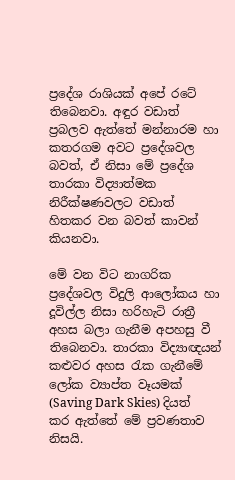ප්‍රදේශ රාශියක් අපේ රටේ තිබෙනවා. අඳුර වඩාත් ප්‍රබලව ඇත්තේ මන්නාරම හා කතරගම අවට ප්‍රදේශවල බවත්, ඒ නිසා මේ ප්‍රදේශ තාරකා විද්‍යාත්මක නිරීක්ෂණවලට වඩාත් හිතකර වන බවත් කාවන් කියනවා.

මේ වන විට නාගරික ප්‍රදේශවල විදුලි ආලෝකය හා දූවිල්ල නිසා හරිහැටි රාත්‍රී අහස බලා ගැනීම අපහසු වී තිබෙනවා. තාරකා විද්‍යාඥයන් කළුවර අහස රැක ගැනීමේ ලෝක ව්‍යාප්ත වෑයමක් (Saving Dark Skies) දියත් කර ඇත්තේ මේ ප්‍රවණතාව නිසයි.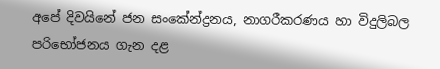අපේ දිවයිනේ ජන සංකේන්ද්‍රනය, නාගරීකරණය හා විදුලිබල පරිභෝජනය ගැන දළ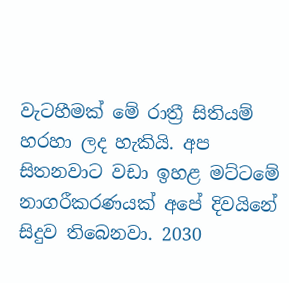වැටහීමක් මේ රාත්‍රී සිතියම් හරහා ලද හැකියි. අප සිතනවාට වඩා ඉහළ මට්ටමේ නාගරීකරණයක් අපේ දිවයිනේ සිදුව තිබෙනවා. 2030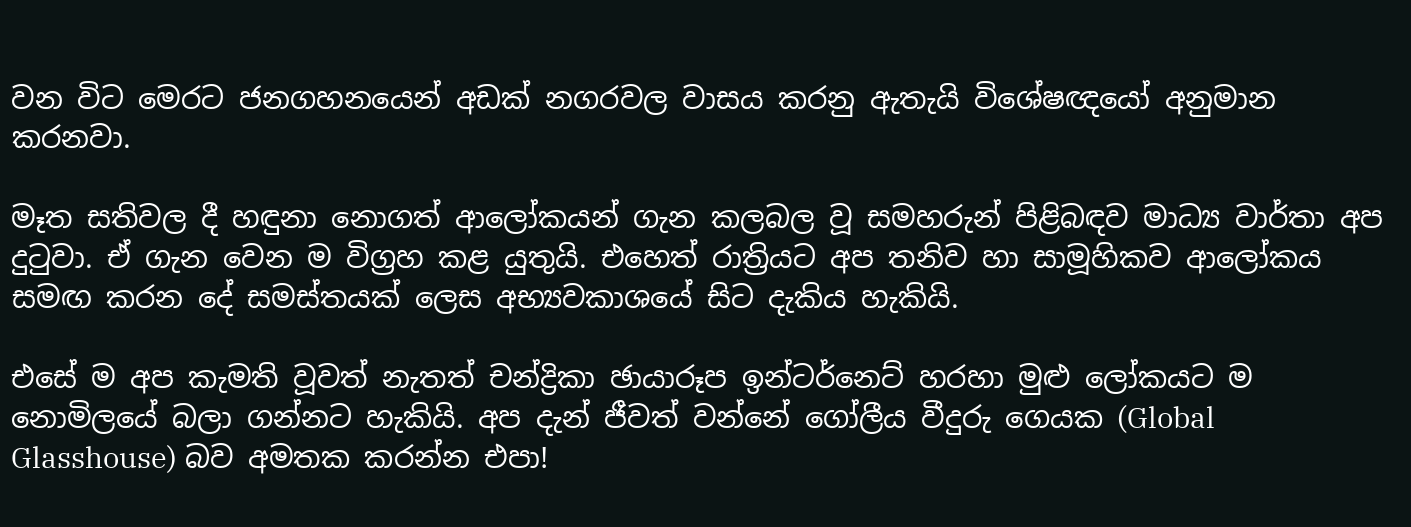වන විට මෙරට ජනගහනයෙන් අඩක් නගරවල වාසය කරනු ඇතැයි විශේෂඥයෝ අනුමාන කරනවා.

මෑත සතිවල දී හඳුනා නොගත් ආලෝකයන් ගැන කලබල වූ සමහරුන් පිළිබඳව මාධ්‍ය වාර්තා අප දුටුවා. ඒ ගැන වෙන ම විග්‍රහ කළ යුතුයි. එහෙත් රාත්‍රියට අප තනිව හා සාමූහිකව ආලෝකය සමඟ කරන දේ සමස්තයක් ලෙස අභ්‍යවකාශයේ සිට දැකිය හැකියි.

එසේ ම අප කැමති වූවත් නැතත් චන්ද්‍රිකා ඡායාරූප ඉන්ටර්නෙට් හරහා මුළු ලෝකයට ම නොමිලයේ බලා ගන්නට හැකියි. අප දැන් ජීවත් වන්නේ ගෝලීය වීදුරු ගෙයක (Global Glasshouse) බව අමතක කරන්න එපා!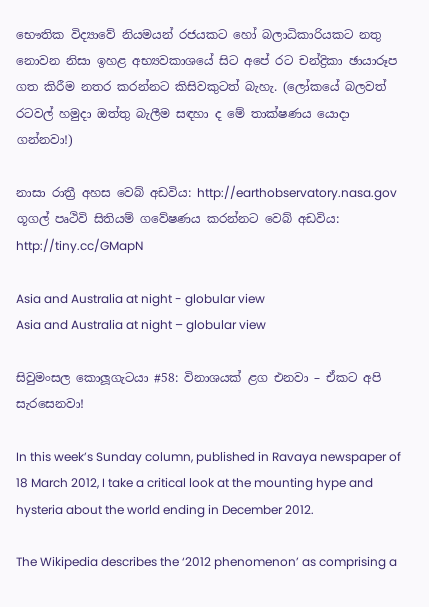භෞතික විද්‍යාවේ නියමයන් රජයකට හෝ බලාධිකාරියකට නතු නොවන නිසා ඉහළ අභ්‍යවකාශයේ සිට අපේ රට චන්ද්‍රිකා ඡායාරූප ගත කිරීම නතර කරන්නට කිසිවකුටත් බැහැ. (ලෝකයේ බලවත් රටවල් හමුදා ඔත්තු බැලීම සඳහා ද මේ තාක්ෂණය යොදා ගන්නවා!)

නාසා රාත්‍රී අහස වෙබ් අඩවිය: http://earthobservatory.nasa.gov
ගූගල් පෘථිවි සිතියම් ගවේෂණය කරන්නට වෙබ් අඩවිය: http://tiny.cc/GMapN

Asia and Australia at night - globular view
Asia and Australia at night – globular view

සිවුමංසල කොලූගැටයා #58: විනාශයක් ළග එනවා – ඒකට අපි සැරසෙනවා!

In this week’s Sunday column, published in Ravaya newspaper of 18 March 2012, I take a critical look at the mounting hype and hysteria about the world ending in December 2012.

The Wikipedia describes the ‘2012 phenomenon’ as comprising a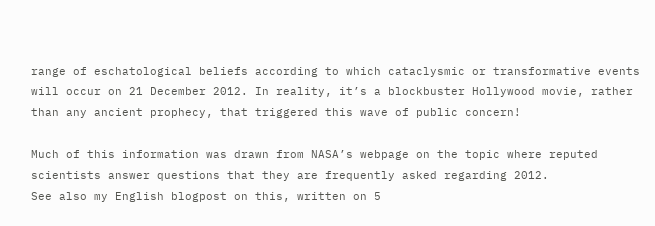range of eschatological beliefs according to which cataclysmic or transformative events will occur on 21 December 2012. In reality, it’s a blockbuster Hollywood movie, rather than any ancient prophecy, that triggered this wave of public concern!

Much of this information was drawn from NASA’s webpage on the topic where reputed scientists answer questions that they are frequently asked regarding 2012.
See also my English blogpost on this, written on 5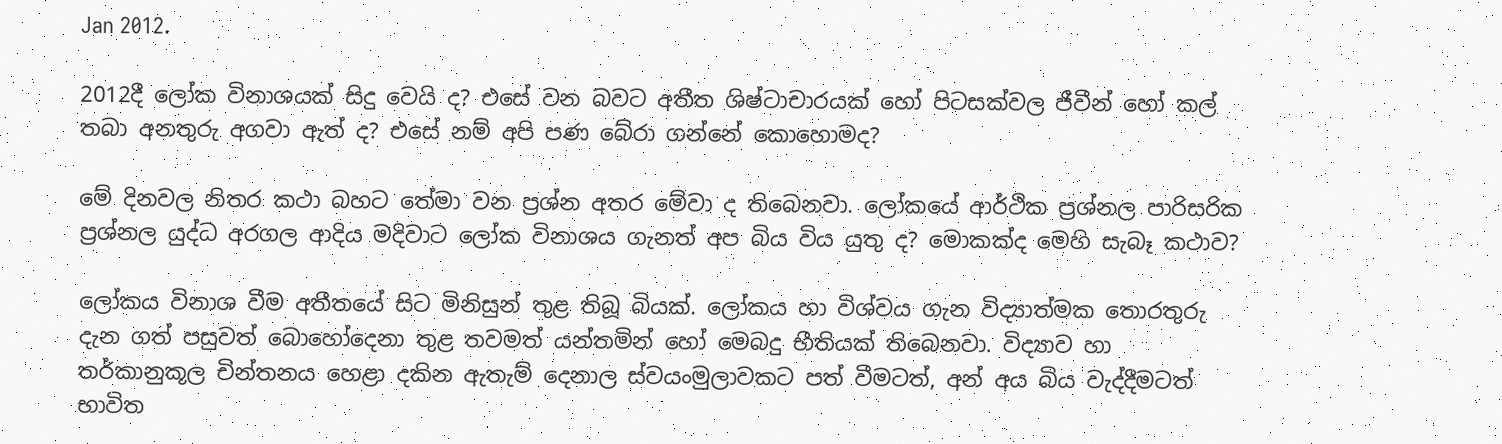Jan 2012.

2012දී ලෝක විනාශයක් සිදු වෙයි ද? එසේ වන බවට අතීත ශිෂ්ටාචාරයක් හෝ පිටසක්වල ජීවීන් හෝ කල් තබා අනතුරු අගවා ඇත් ද? එසේ නම් අපි පණ බේරා ගන්නේ කොහොමද?

මේ දිනවල නිතර කථා බහට තේමා වන ප්‍රශ්න අතර මේවා ද තිබෙනවා. ලෝකයේ ආර්ථික ප්‍රශ්නල පාරිසරික ප්‍රශ්නල යුද්ධ අරගල ආදිය මදිවාට ලෝක විනාශය ගැනත් අප බිය විය යුතු ද? මොකක්ද මෙහි සැබෑ කථාව?

ලෝකය විනාශ වීම අතීතයේ සිට මිනිසුන් තුළ තිබූ බියක්. ලෝකය හා විශ්වය ගැන විද්‍යාත්මක තොරතුරු දැන ගත් පසුවත් බොහෝදෙනා තුළ තවමත් යන්තමින් හෝ මෙබදු භීතියක් තිබෙනවා. විද්‍යාව හා තර්කානුකූල චින්තනය හෙළා දකින ඇතැම් දෙනාල ස්වයංමුලාවකට පත් වීමටත්, අන් අය බිය වැද්දීමටත් භාවිත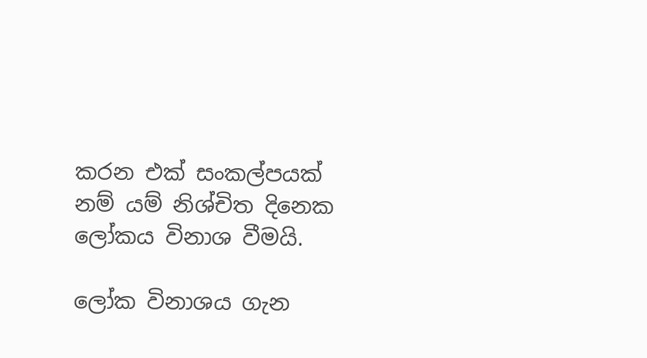කරන එක් සංකල්පයක් නම් යම් නිශ්චිත දිනෙක ලෝකය විනාශ වීමයි.

ලෝක විනාශය ගැන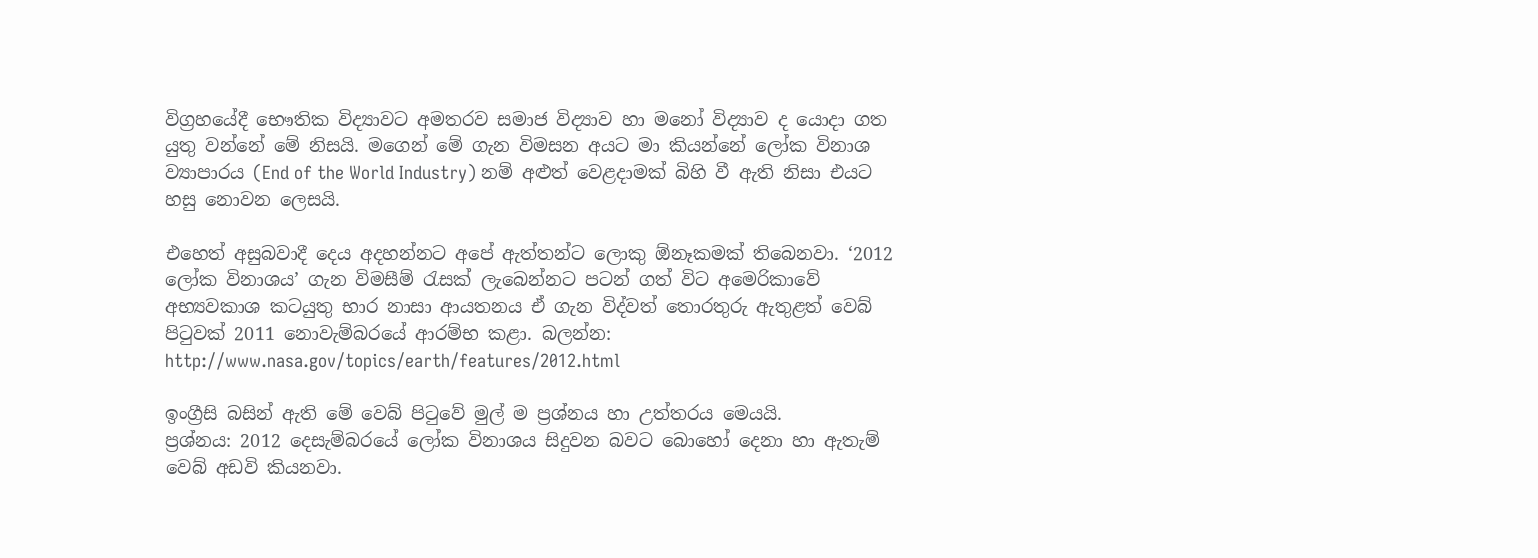විග්‍රහයේදී භෞතික විද්‍යාවට අමතරව සමාජ විද්‍යාව හා මනෝ විද්‍යාව ද යොදා ගත යුතු වන්නේ මේ නිසයි. මගෙන් මේ ගැන විමසන අයට මා කියන්නේ ලෝක විනාශ ව්‍යාපාරය (End of the World Industry) නම් අළුත් වෙළදාමක් බිහි වී ඇති නිසා එයට හසු නොවන ලෙසයි.

එහෙත් අසුබවාදී දෙය අදහන්නට අපේ ඇත්තන්ට ලොකු ඕනෑකමක් තිබෙනවා. ‘2012 ලෝක විනාශය’ ගැන විමසීම් රැසක් ලැබෙන්නට පටන් ගත් විට අමෙරිකාවේ අභ්‍යවකාශ කටයුතු භාර නාසා ආයතනය ඒ ගැන විද්වත් තොරතුරු ඇතුළත් වෙබ් පිටුවක් 2011 නොවැම්බරයේ ආරම්භ කළා. බලන්න: http://www.nasa.gov/topics/earth/features/2012.html

ඉංග්‍රීසි බසින් ඇති මේ වෙබ් පිටුවේ මුල් ම ප්‍රශ්නය හා උත්තරය මෙයයි.
ප්‍රශ්නය: 2012 දෙසැම්බරයේ ලෝක විනාශය සිදුවන බවට බොහෝ දෙනා හා ඇතැම් වෙබ් අඩවි කියනවා.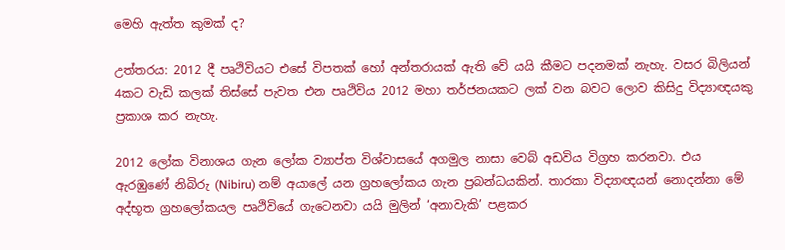මෙහි ඇත්ත කුමක් ද?

උත්තරය: 2012 දී පෘථිවියට එසේ විපතක් හෝ අන්තරායක් ඇති වේ යයි කීමට පදනමක් නැහැ. වසර බිලියන් 4කට වැඩි කලක් තිස්සේ පැවත එන පෘථිවිය 2012 මහා තර්ජනයකට ලක් වන බවට ලොව කිසිදු විද්‍යාඥයකු ප්‍රකාශ කර නැහැ.

2012 ලෝක විනාශය ගැන ලෝක ව්‍යාප්ත විශ්වාසයේ අගමුල නාසා වෙබ් අඩවිය විග්‍රහ කරනවා. එය ඇරඹුණේ නිබිරු (Nibiru) නම් අයාලේ යන ග්‍රහලෝකය ගැන ප්‍රබන්ධයකින්. තාරකා විද්‍යාඥයන් නොදන්නා මේ අද්භූත ග්‍රහලෝකයල පෘථිවියේ ගැටෙනවා යයි මුලින් ‘අනාවැකි’ පළකර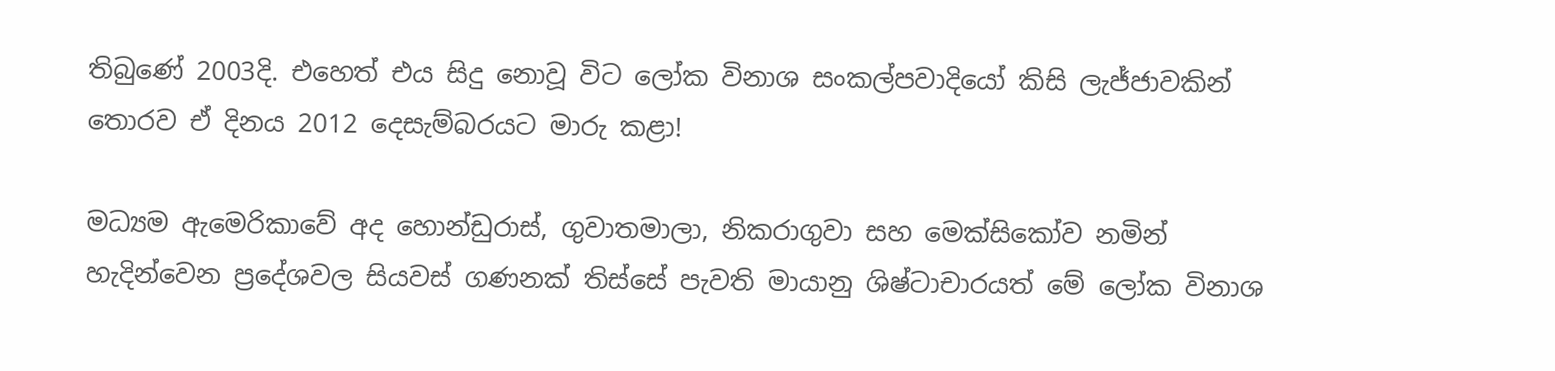තිබුණේ 2003දි. එහෙත් එය සිදු නොවූ විට ලෝක විනාශ සංකල්පවාදියෝ කිසි ලැජ්ජාවකින් තොරව ඒ දිනය 2012 දෙසැම්බරයට මාරු කළා!

මධ්‍යම ඇමෙරිකාවේ අද හොන්ඩුරාස්, ගුවාතමාලා, නිකරාගුවා සහ මෙක්සිකෝව නමින් හැදින්වෙන ප්‍රදේශවල සියවස් ගණනක් තිස්සේ පැවති මායානු ශිෂ්ටාචාරයත් මේ ලෝක විනාශ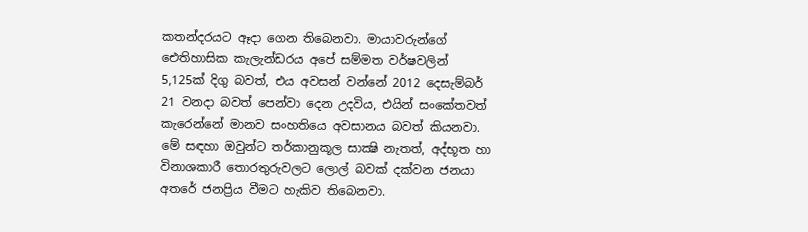කතන්දරයට ඈදා ගෙන තිබෙනවා. මායාවරුන්ගේ ඓතිහාසික කැලැන්ඩරය අපේ සම්මත වර්ෂවලින් 5,125ක් දිගු බවත්, එය අවසන් වන්නේ 2012 දෙසැම්බර් 21 වනදා බවත් පෙන්වා දෙන උදවිය, එයින් සංකේතවත් කැරෙන්නේ මානව සංහතියෙ අවසානය බවත් කියනවා. මේ සඳහා ඔවුන්ට තර්කානුකූල සාක්‍ෂි නැතත්, අද්භූත හා විනාශකාරී තොරතුරුවලට ලොල් බවක් දක්වන ජනයා අතරේ ජනප්‍රිය වීමට හැකිව තිබෙනවා.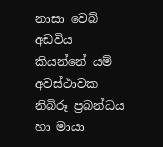නාසා වෙබ් අඩවිය කියන්නේ යම් අවස්ථාවක නිබිරූ ප්‍රබන්ධය හා මායා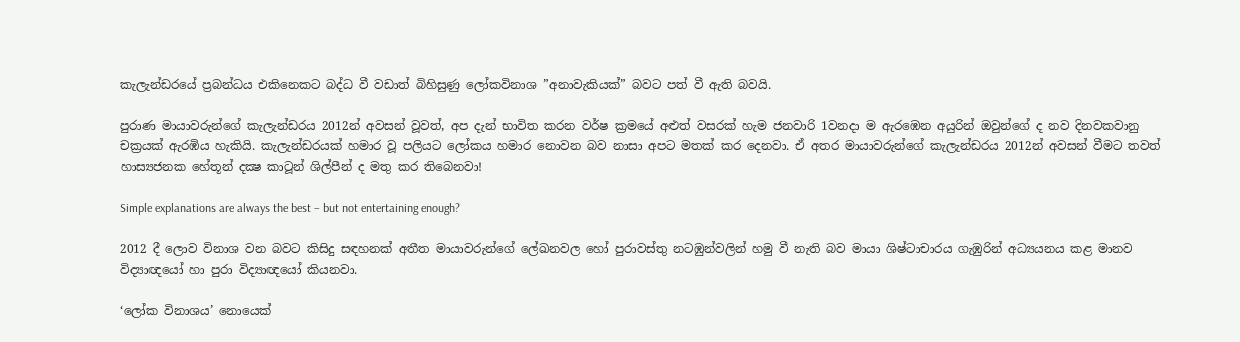කැලැන්ඩරයේ ප්‍රබන්ධය එකිනෙකට බද්ධ වී වඩාත් බිහිසුණු ලෝකවිනාශ ”අනාවැකියක්” බවට පත් වී ඇති බවයි.

පුරාණ මායාවරුන්ගේ කැලැන්ඩරය 2012න් අවසන් වූවත්, අප දැන් භාවිත කරන වර්ෂ ක්‍රමයේ අළුත් වසරක් හැම ජනවාරි 1වනදා ම ඇරඹෙන අයුරින් ඔවුන්ගේ ද නව දිනවකවානු චක්‍රයක් ඇරඹිය හැකියි. කැලැන්ඩරයක් හමාර වූ පලියට ලෝකය හමාර නොවන බව නාසා අපට මතක් කර දෙනවා. ඒ අතර මායාවරුන්ගේ කැලැන්ඩරය 2012න් අවසන් වීමට තවත් හාස්‍යජනක හේතූන් දක්‍ෂ කාටූන් ශිල්පීන් ද මතු කර තිබෙනවා!

Simple explanations are always the best – but not entertaining enough?

2012 දී ලොව විනාශ වන බවට කිසිදු සඳහනක් අතීත මායාවරුන්ගේ ලේඛනවල හෝ පුරාවස්තු නටඹුන්වලින් හමු වී නැති බව මායා ශිෂ්ටාචාරය ගැඹුරින් අධ්‍යයනය කළ මානව විද්‍යාඥයෝ හා පුරා විද්‍යාඥයෝ කියනවා.

‘ලෝක විනාශය’ නොයෙක්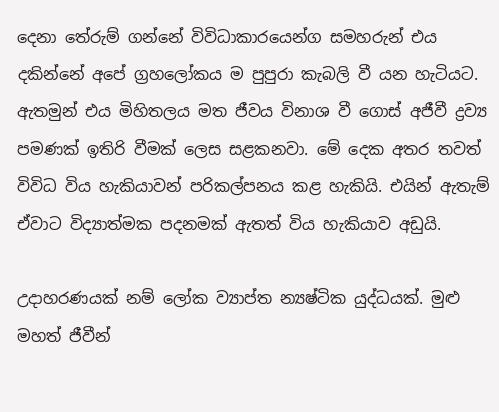දෙනා තේරුම් ගන්නේ විවිධාකාරයෙන්ග සමහරුන් එය දකින්නේ අපේ ග්‍රහලෝකය ම පුපුරා කැබලි වී යන හැටියට. ඇතමුන් එය මිහිතලය මත ජීවය විනාශ වී ගොස් අජීවී ද්‍රව්‍ය පමණක් ඉතිරි වීමක් ලෙස සළකනවා. මේ දෙක අතර තවත් විවිධ විය හැකියාවන් පරිකල්පනය කළ හැකියි. එයින් ඇතැම් ඒවාට විද්‍යාත්මක පදනමක් ඇතත් විය හැකියාව අඩුයි.

උදාහරණයක් නම් ලෝක ව්‍යාප්ත න්‍යෂ්ටික යුද්ධයක්. මුළු මහත් ජීවීන්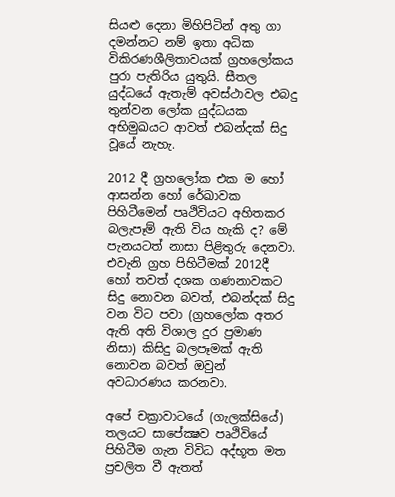සියළු දෙනා මිහිපිටින් අතු ගා දමන්නට නම් ඉතා අධික විකිරණශීලිතාවයක් ග්‍රහලෝකය පුරා පැතිරිය යුතුයි. සීතල යුද්ධයේ ඇතැම් අවස්ථාවල එබදු තුන්වන ලෝක යුද්ධයක අභිමුඛයට ආවත් එබන්දක් සිදු වූයේ නැහැ.

2012 දී ග්‍රහලෝක එක ම හෝ ආසන්න හෝ රේඛාවක පිහිටීමෙන් පෘථිවියට අහිතකර බලැපෑම් ඇති විය හැකි ද? මේ පැනයටත් නාසා පිළිතුරු දෙනවා. එවැනි ග්‍රහ පිහිටීමක් 2012දී හෝ තවත් දශක ගණනාවකට සිදු නොවන බවත්, එබන්දක් සිදු වන විට පවා (ග්‍රහලෝක අතර ඇති අති විශාල දුර ප්‍රමාණ නිසා) කිසිදු බලපෑමක් ඇති නොවන බවත් ඔවුන් අවධාරණය කරනවා.

අපේ චක්‍රාවාටයේ (ගැලක්සියේ) තලයට සාපේක්‍ෂව පෘථිවියේ පිහිටීම ගැන විවිධ අද්භූත මත ප්‍රචලිත වී ඇතත්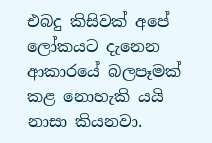එබදු කිසිවක් අපේ ලෝකයට දැනෙන ආකාරයේ බලපෑමක් කළ නොහැකි යයි නාසා කියනවා.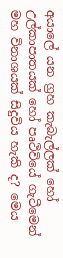අයාලේ යන ග්‍රහ කැබැල්ලක් හෝ උල්කාපාතයක් හෝ පෘථිවියේ ගැටීමෙන් මහ විනාශයක් සිදුවිය හැකි ද? මෙය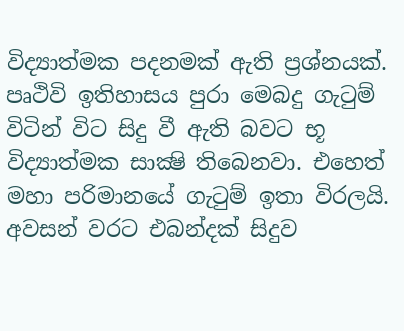විද්‍යාත්මක පදනමක් ඇති ප්‍රශ්නයක්. පෘථිවි ඉතිහාසය පුරා මෙබදු ගැටුම් විටින් විට සිදු වී ඇති බවට භූ විද්‍යාත්මක සාක්‍ෂි තිබෙනවා. එහෙත් මහා පරිමානයේ ගැටුම් ඉතා විරලයි. අවසන් වරට එබන්දක් සිදුව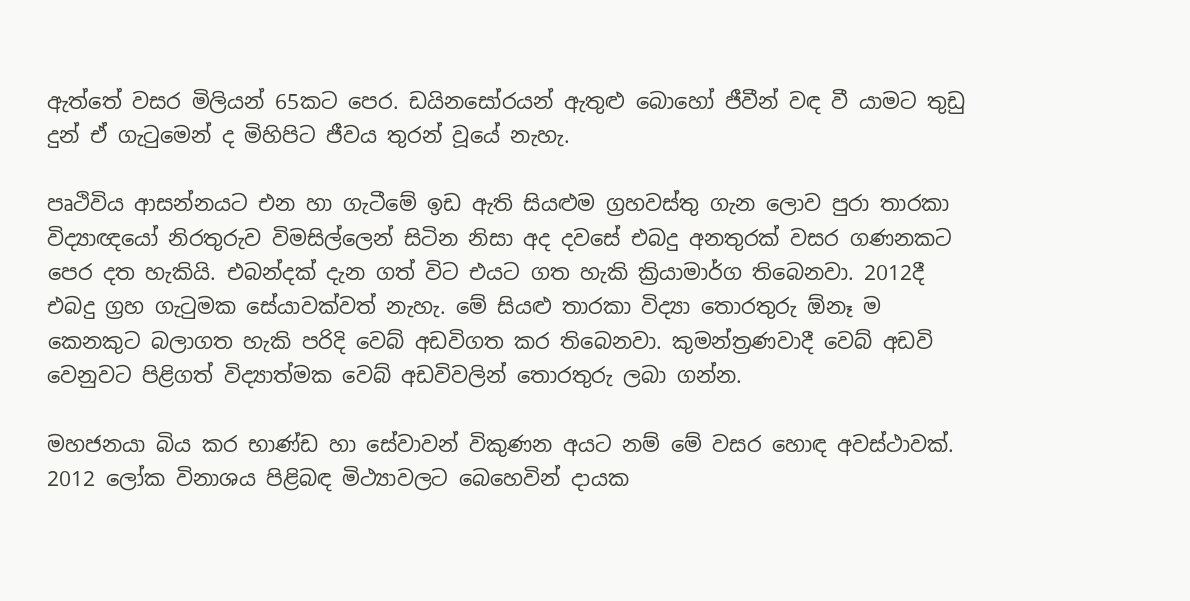ඇත්තේ වසර මිලියන් 65කට පෙර. ඩයිනසෝරයන් ඇතුළු බොහෝ ජීවීන් වඳ වී යාමට තුඩු දුන් ඒ ගැටුමෙන් ද මිහිපිට ජීවය තුරන් වූයේ නැහැ.

පෘථිවිය ආසන්නයට එන හා ගැටීමේ ඉඩ ඇති සියළුම ග්‍රහවස්තු ගැන ලොව පුරා තාරකා විද්‍යාඥයෝ නිරතුරුව විමසිල්ලෙන් සිටින නිසා අද දවසේ එබදු අනතුරක් වසර ගණනකට පෙර දත හැකියි. එබන්දක් දැන ගත් විට එයට ගත හැකි ක්‍රියාමාර්ග තිබෙනවා. 2012දී එබදු ග්‍රහ ගැටුමක සේයාවක්වත් නැහැ. මේ සියළු තාරකා විද්‍යා තොරතුරු ඕනෑ ම කෙනකුට බලාගත හැකි පරිදි වෙබ් අඩවිගත කර තිබෙනවා. කුමන්ත්‍රණවාදී වෙබ් අඩවි වෙනුවට පිළිගත් විද්‍යාත්මක වෙබ් අඩවිවලින් තොරතුරු ලබා ගන්න.

මහජනයා බිය කර භාණ්ඩ හා සේවාවන් විකුණන අයට නම් මේ වසර හොඳ අවස්ථාවක්. 2012 ලෝක විනාශය පිළිබඳ මිථ්‍යාවලට බෙහෙවින් දායක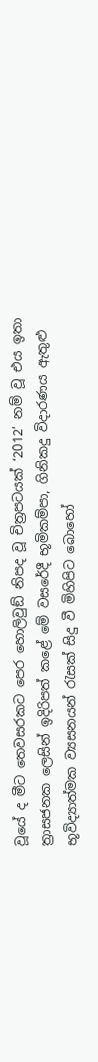වූයේ ද මීට තෙවසරකට පෙර හොලිවුඞ් නිපද වූ චිත්‍රපටයක් ‘2012’ නම් වූ එය ඉතා ත්‍රාසජනක ලෙසින් ඉදිරිපත් කළේ මේ වසරේදී භූමිකම්පා, ගිනිකදු විදාරණය ඇතුළු භූවිද්‍යාත්මක ව්‍යසනයන් රැසක් සිදු වී මිහිපිට බොහෝ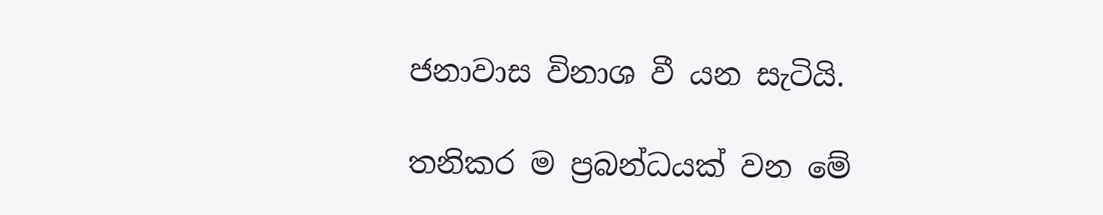ජනාවාස විනාශ වී යන සැටියි.

තනිකර ම ප්‍රබන්ධයක් වන මේ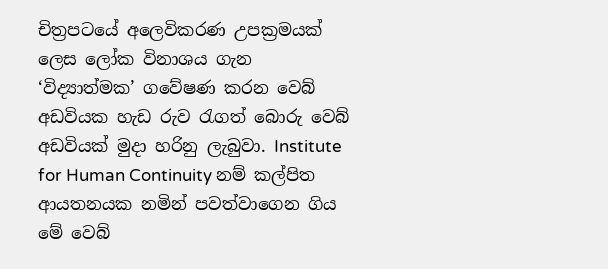චිත්‍රපටයේ අලෙවිකරණ උපක්‍රමයක් ලෙස ලෝක විනාශය ගැන ‘විද්‍යාත්මක’ ගවේෂණ කරන වෙබ් අඩවියක හැඩ රුව රැගත් බොරු වෙබ් අඩවියක් මුදා හරිනු ලැබුවා. Institute for Human Continuity නම් කල්පිත ආයතනයක නමින් පවත්වාගෙන ගිය මේ වෙබ්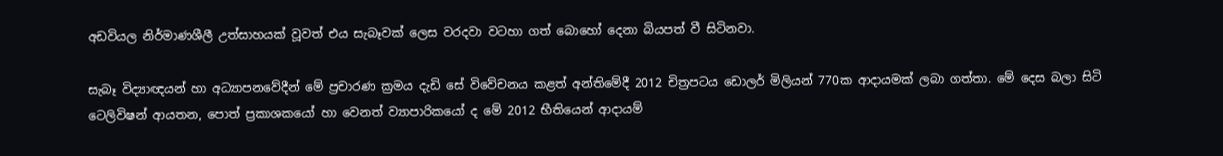අඩවියල නිර්මාණශීලී උත්සාහයක් වූවත් එය සැබෑවක් ලෙස වරදවා වටහා ගත් බොහෝ දෙනා බියපත් වී සිටිනවා.

සැබෑ විද්‍යාඥයන් හා අධ්‍යාපනවේදීන් මේ ප්‍රචාරණ ක්‍රමය දැඩි සේ විවේචනය කළත් අන්තිමේදී 2012 චිත්‍රපටය ඩොලර් මිලියන් 770ක ආදායමක් ලබා ගත්තා. මේ දෙස බලා සිටි ටෙලිවිෂන් ආයතන, පොත් ප්‍රකාශකයෝ හා වෙනත් ව්‍යාපාරිකයෝ ද මේ 2012 භීතියෙන් ආදායම්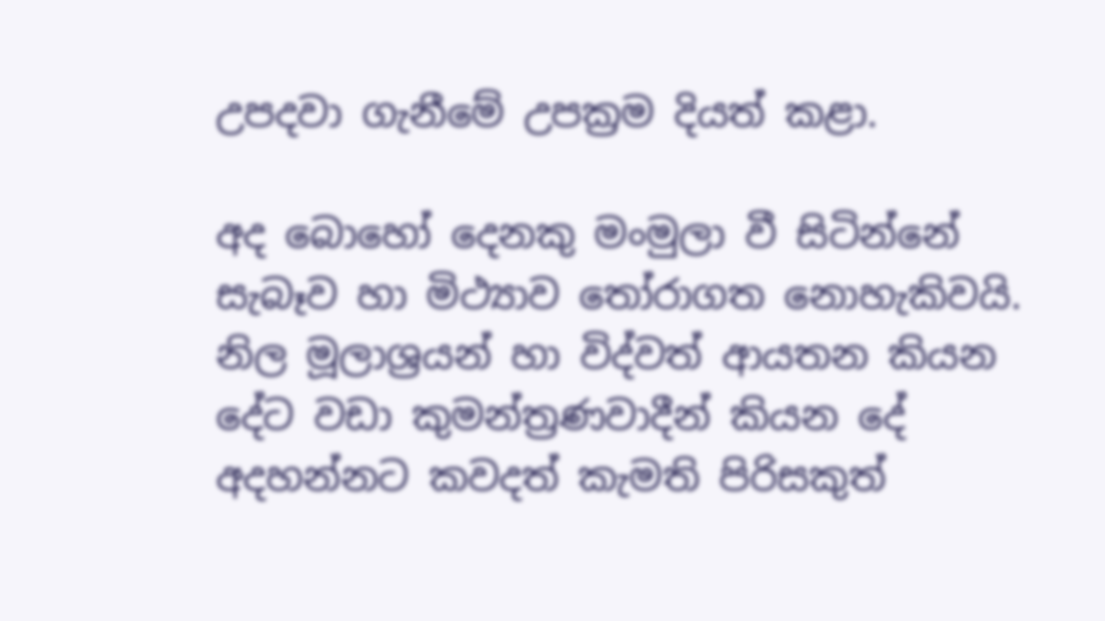උපදවා ගැනීමේ උපක්‍රම දියත් කළා.

අද බොහෝ දෙනකු මංමුලා වී සිටින්නේ සැබෑව හා මිථ්‍යාව තෝරාගත නොහැකිවයි. නිල මූලාශ්‍රයන් හා විද්වත් ආයතන කියන දේට වඩා කුමන්ත්‍රණවාදීන් කියන දේ අදහන්නට කවදත් කැමති පිරිසකුත්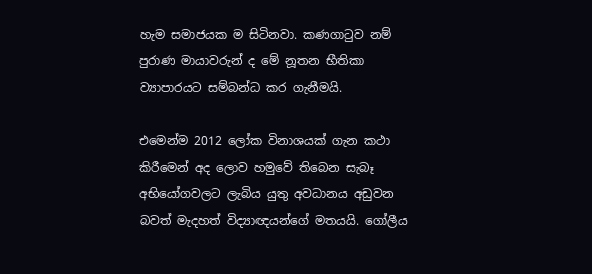හැම සමාජයක ම සිටිනවා. කණගාටුව නම් පුරාණ මායාවරුන් ද මේ නූතන භීතිකා ව්‍යාපාරයට සම්බන්ධ කර ගැනීමයි.

එමෙන්ම 2012 ලෝක විනාශයක් ගැන කථා කිරීමෙන් අද ලොව හමුවේ තිබෙන සැබෑ අභියෝගවලට ලැබිය යුතු අවධානය අඩුවන බවත් මැදහත් විද්‍යාඥයන්ගේ මතයයි. ගෝලීය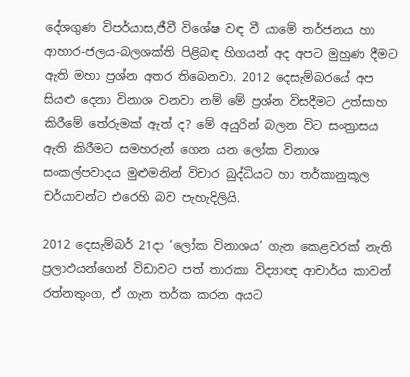දේශගුණ විපර්යාස,ජීවී විශේෂ වඳ වී යාමේ තර්ජනය හා ආහාර-ජලය-බලශක්ති පිළිබඳ හිගයන් අද අපට මුහුණ දීමට ඇති මහා ප්‍රශ්න අතර තිබෙනවා. 2012 දෙසැම්බරයේ අප සියළු දෙනා විනාශ වනවා නම් මේ ප්‍රශ්න විසදීමට උත්සාහ කිරීමේ තේරුමක් ඇත් ද? මේ අයුරින් බලන විට සංත්‍රාසය ඇති කිරීමට සමහරුන් ගෙන යන ලෝක විනාශ සංකල්පවාදය මුළුමනින් විචාර බුද්ධියට හා තර්කානුකූල චර්යාවන්ට එරෙහි බව පැහැදිලියි.

2012 දෙසැම්බර් 21දා ‘ලෝක විනාශය’ ගැන කෙළවරක් නැති ප්‍රලාඵයන්ගෙන් විඩාවට පත් තාරකා විද්‍යාඥ ආචාර්ය කාවන් රත්නතුංග, ඒ ගැන තර්ක කරන අයට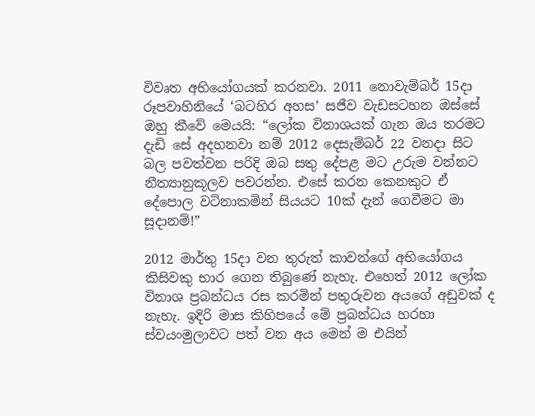විවෘත අභියෝගයක් කරනවා. 2011 නොවැම්බර් 15දා රූපවාහිනියේ ‘බටහිර අහස’ සජීව වැඩසටහන ඔස්සේ ඔහු කීවේ මෙයයි: “ලෝක විනාශයක් ගැන ඔය තරමට දැඩි සේ අදහනවා නම් 2012 දෙසැම්බර් 22 වනදා සිට බල පවත්වන පරිදි ඔබ සතු දේපළ මට උරුම වන්නට නීත්‍යානුකූලව පවරන්න. එසේ කරන කෙනකුට ඒ දේපොල වටිනාකමින් සියයට 10ක් දැන් ගෙවීමට මා සූදානම්!”

2012 මාර්තු 15දා වන තුරුත් කාවන්ගේ අභියෝගය කිසිවකු භාර ගෙන තිබුණේ නැහැ. එහෙත් 2012 ලෝක විනාශ ප්‍රබන්ධය රස කරමින් පතුරුවන අයගේ අඩුවක් ද නැහැ. ඉදිරි මාස කිහිපයේ මේ ප්‍රබන්ධය හරහා ස්වයංමුලාවට පත් වන අය මෙන් ම එයින්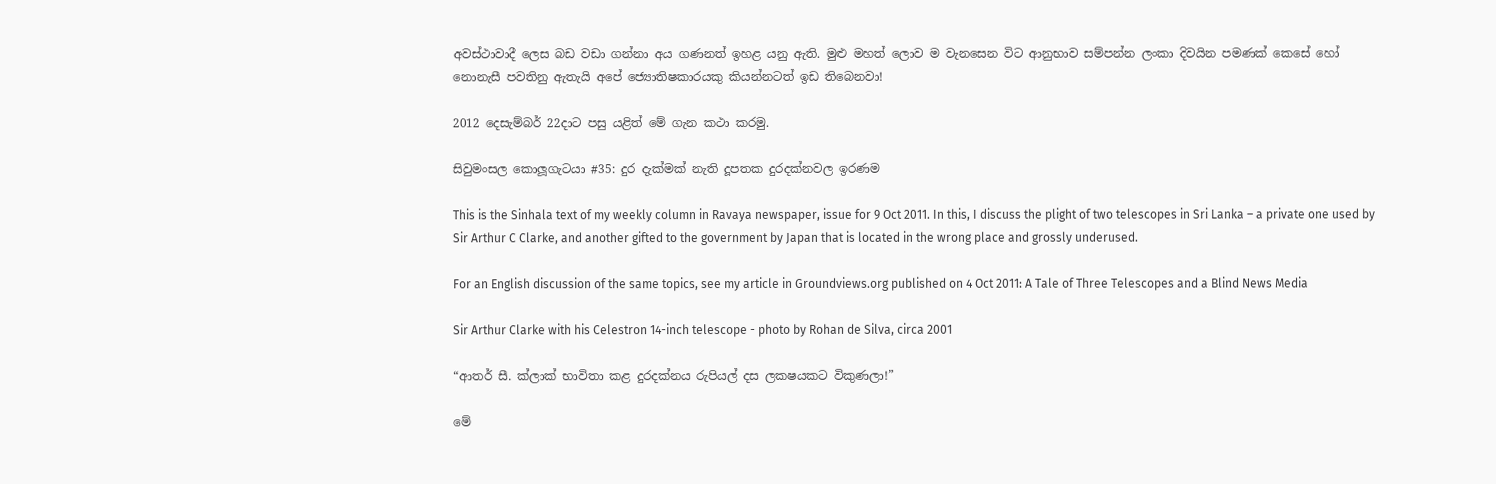අවස්ථාවාදී ලෙස බඩ වඩා ගන්නා අය ගණනත් ඉහළ යනු ඇති. මුළු මහත් ලොව ම වැනසෙන විට ආනුභාව සම්පන්න ලංකා දිවයින පමණක් කෙසේ හෝ නොනැසී පවතිනු ඇතැයි අපේ ජ්‍යොතිෂකාරයකු කියන්නටත් ඉඩ තිබෙනවා!

2012 දෙසැම්බර් 22දාට පසු යළිත් මේ ගැන කථා කරමු.

සිවුමංසල කොලූගැටයා #35: දුර දැක්මක් නැති දූපතක දුරදක්නවල ඉරණම

This is the Sinhala text of my weekly column in Ravaya newspaper, issue for 9 Oct 2011. In this, I discuss the plight of two telescopes in Sri Lanka – a private one used by Sir Arthur C Clarke, and another gifted to the government by Japan that is located in the wrong place and grossly underused.

For an English discussion of the same topics, see my article in Groundviews.org published on 4 Oct 2011: A Tale of Three Telescopes and a Blind News Media

Sir Arthur Clarke with his Celestron 14-inch telescope - photo by Rohan de Silva, circa 2001

“ආතර් සී. ක්ලාක් භාවිතා කළ දුරදක්නය රුපියල් දස ලක‍ෂයකට විකුණලා!”

මේ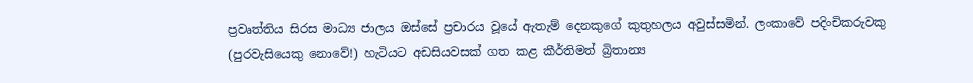ප්‍රවෘත්තිය සිරස මාධ්‍ය ජාලය ඔස්සේ ප්‍රචාරය වූයේ ඇතැම් දෙනකුගේ කුතුහලය අවුස්සමින්. ලංකාවේ පදිංචිකරුවකු (පුරවැසියෙකු නොවේ!) හැටියට අඩසියවසක් ගත කළ කීර්තිමත් බ්‍රිතාන්‍ය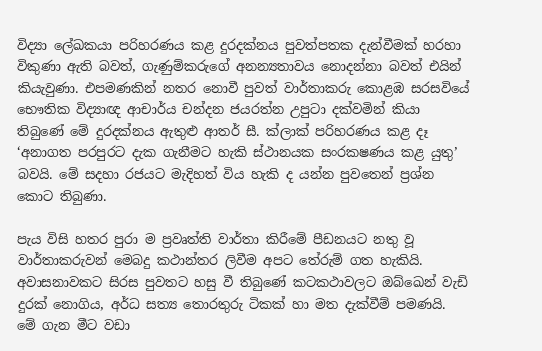විද්‍යා ලේඛකයා පරිහරණය කළ දුරදක්නය පුවත්පතක දැන්වීමක් හරහා විකුණා ඇති බවත්, ගැණුම්කරුගේ අනන්‍යතාවය නොදන්නා බවත් එයින් කියැවුණා. එපමණකින් නතර නොවී පුවත් වාර්තාකරු කොළඹ සරසවියේ භෞතික විද්‍යාඥ ආචාර්ය චන්දන ජයරත්න උපුටා දක්වමින් කියා තිබුණේ මේ දුරදක්නය ඇතුළු ආතර් සී. ක්ලාක් පරිහරණය කළ දෑ ‘අනාගත පරපුරට දැක ගැනීමට හැකි ස්ථානයක සංරක‍ෂණය කළ යුතු’ බවයි. මේ සදහා රජයට මැදිහත් විය හැකි ද යන්න පුවතෙන් ප්‍රශ්න කොට තිබුණා.

පැය විසි හතර පුරා ම ප්‍රවෘත්ති වාර්තා කිරීමේ පීඩනයට නතු වූ වාර්තාකරුවන් මෙබදු කථාන්තර ලිවීම අපට තේරුම් ගත හැකියි. අවාසනාවකට සිරස පුවතට හසු වී තිබුණේ කටකථාවලට ඔබ්ඛෙන් වැඩි දුරක් නොගිය, අර්ධ සත්‍ය තොරතුරු ටිකක් හා මත දැක්වීම් පමණයි. මේ ගැන මීට වඩා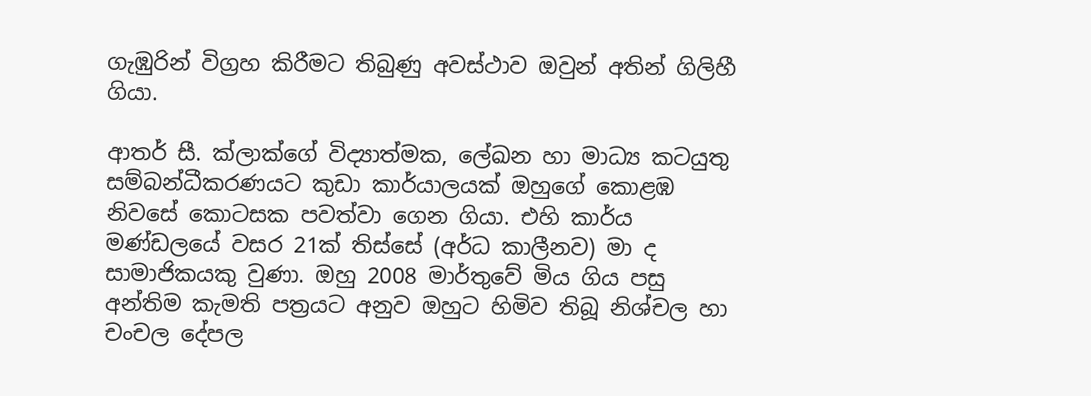ගැඹුරින් විග්‍රහ කිරීමට තිබුණු අවස්ථාව ඔවුන් අතින් ගිලිහී ගියා.

ආතර් සී. ක්ලාක්ගේ විද්‍යාත්මක, ලේඛන හා මාධ්‍ය කටයුතු සම්බන්ධීකරණයට කුඩා කාර්යාලයක් ඔහුගේ කොළඹ නිවසේ කොටසක පවත්වා ගෙන ගියා. එහි කාර්ය මණ්ඩලයේ වසර 21ක් තිස්සේ (අර්ධ කාලීනව) මා ද සාමාජිකයකු වුණා. ඔහු 2008 මාර්තුවේ මිය ගිය පසු අන්තිම කැමති පත්‍රයට අනුව ඔහුට හිමිව තිබූ නිශ්චල හා චංචල දේපල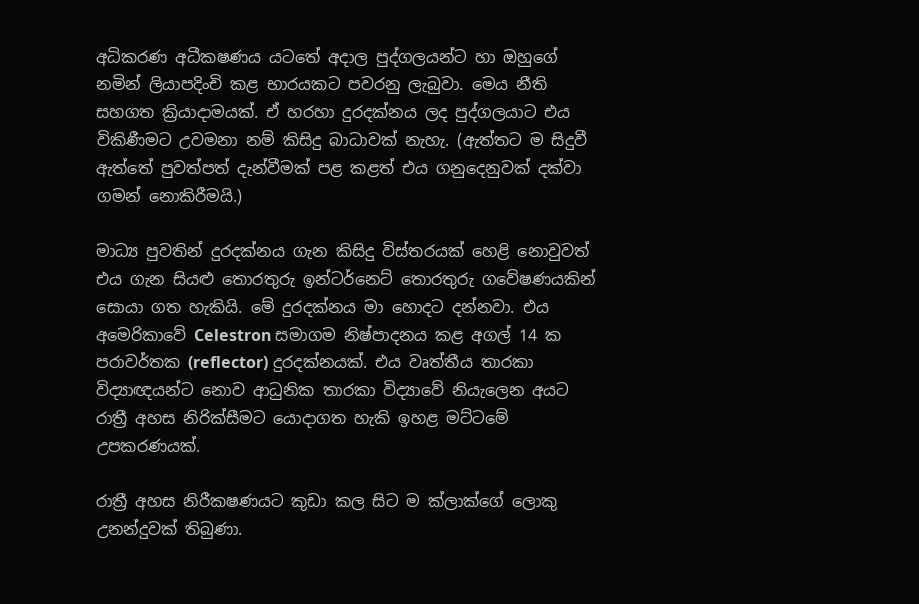අධිකරණ අධීක‍ෂණය යටතේ අදාල පුද්ගලයන්ට හා ඔහුගේ නමින් ලියාපදිංචි කළ භාරයකට පවරනු ලැබුවා. මෙය නීති සහගත ක්‍රියාදාමයක්. ඒ හරහා දුරදක්නය ලද පුද්ගලයාට එය විකිණීමට උවමනා නම් කිසිදු බාධාවක් නැහැ. (ඇත්තට ම සිදුවී ඇත්තේ පුවත්පත් දැන්වීමක් පළ කළත් එය ගනුදෙනුවක් දක්වා ගමන් නොකිරීමයි.)

මාධ්‍ය පුවතින් දුරදක්නය ගැන කිසිදු විස්තරයක් හෙළි නොවුවත් එය ගැන සියළු තොරතුරු ඉන්ටර්නෙට් තොරතුරු ගවේෂණයකින් සොයා ගත හැකියි. මේ දුරදක්නය මා හොදට දන්නවා. එය අමෙරිකාවේ Celestron සමාගම නිෂ්පාදනය කළ අගල් 14 ක පරාවර්තක (reflector) දුරදක්නයක්. එය වෘත්තීය තාරකා විද්‍යාඥයන්ට නොව ආධුනික තාරකා විද්‍යාවේ නියැලෙන අයට රාත්‍රී අහස නිරික්සීමට යොදාගත හැකි ඉහළ මට්ටමේ උපකරණයක්.

රාත්‍රී අහස නිරීක‍ෂණයට කුඩා කල සිට ම ක්ලාක්ගේ ලොකු උනන්දුවක් තිබුණා.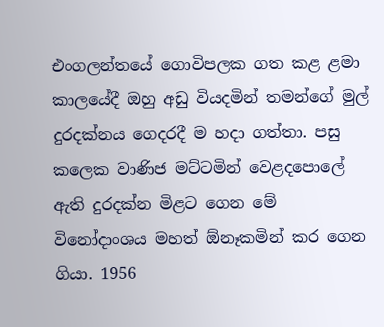එංගලන්තයේ ගොවිපලක ගත කළ ළමා කාලයේදී ඔහු අඩු වියදමින් තමන්ගේ මුල් දුරදක්නය ගෙදරදී ම හදා ගත්තා. පසු කලෙක වාණිජ මට්ටමින් වෙළදපොලේ ඇති දුරදක්න මිළට ගෙන මේ විනෝදාංශය මහත් ඕනෑකමින් කර ගෙන ගියා. 1956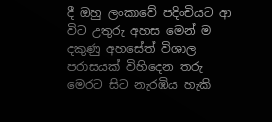දී ඔහු ලංකාවේ පදිංචියට ආ විට උතුරු අහස මෙන් ම දකුණු අහසේත් විශාල පරාසයක් විහිදෙන තරු මෙරට සිට නැරඹිය හැකි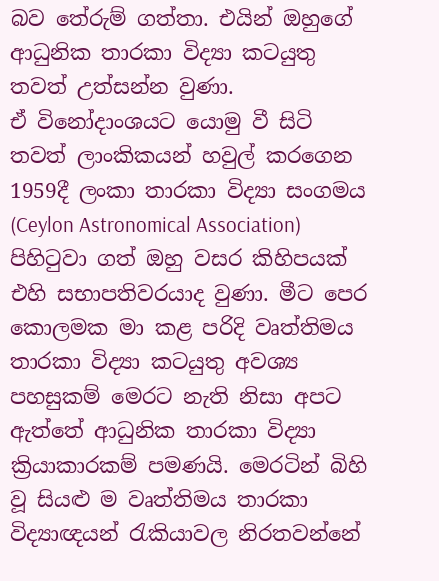බව තේරුම් ගත්තා. එයින් ඔහුගේ ආධුනික තාරකා විද්‍යා කටයුතු තවත් උත්සන්න වුණා.
ඒ විනෝදාංශයට යොමු වී සිටි තවත් ලාංකිකයන් හවුල් කරගෙන 1959දී ලංකා තාරකා විද්‍යා සංගමය (Ceylon Astronomical Association) පිහිටුවා ගත් ඔහු වසර කිහිපයක් එහි සභාපතිවරයාද වුණා. මීට පෙර කොලමක මා කළ පරිදි වෘත්තිමය තාරකා විද්‍යා කටයුතු අවශ්‍ය පහසුකම් මෙරට නැති නිසා අපට ඇත්තේ ආධුනික තාරකා විද්‍යා ක්‍රියාකාරකම් පමණයි. මෙරටින් බිහි වූ සියළු ම වෘත්තිමය තාරකා විද්‍යාඥයන් රැකියාවල නිරතවන්නේ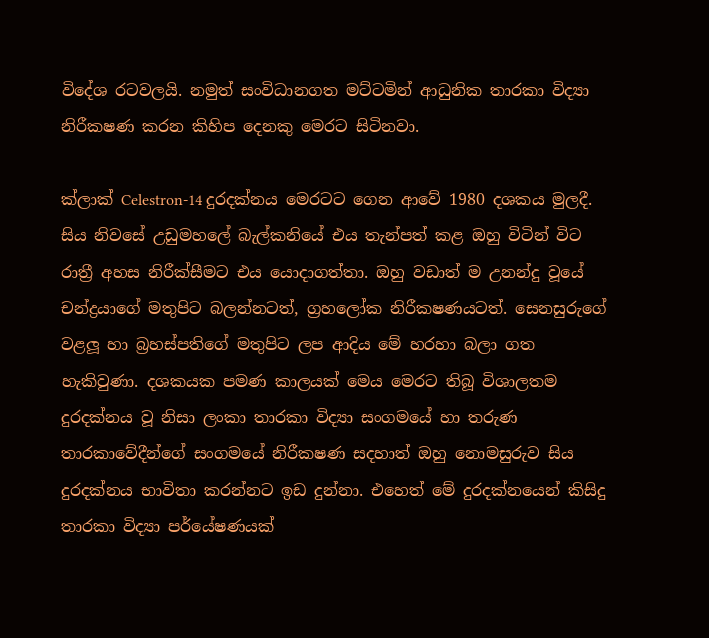විදේශ රටවලයි. නමුත් සංවිධානගත මට්ටමින් ආධුනික තාරකා විද්‍යා නිරීක‍ෂණ කරන කිහිප දෙනකු මෙරට සිටිනවා.

ක්ලාක් Celestron-14 දුරදක්නය මෙරටට ගෙන ආවේ 1980 දශකය මුලදී. සිය නිවසේ උඩුමහලේ බැල්කනියේ එය තැන්පත් කළ ඔහු විටින් විට රාත්‍රී අහස නිරීක්සීමට එය යොදාගත්තා. ඔහු වඩාත් ම උනන්දු වූයේ චන්ද්‍රයාගේ මතුපිට බලන්නටත්, ග්‍රහලෝක නිරීක‍ෂණයටත්. සෙනසුරුගේ වළලූ හා බ්‍රහස්පතිගේ මතුපිට ලප ආදිය මේ හරහා බලා ගත හැකිවුණා. දශකයක පමණ කාලයක් මෙය මෙරට තිබූ විශාලතම දුරදක්නය වූ නිසා ලංකා තාරකා විද්‍යා සංගමයේ හා තරුණ තාරකාවේදීන්ගේ සංගමයේ නිරීක‍ෂණ සදහාත් ඔහු නොමසුරුව සිය දුරදක්නය භාවිතා කරන්නට ඉඩ දුන්නා. එහෙත් මේ දුරදක්නයෙන් කිසිදු තාරකා විද්‍යා පර්යේෂණයක්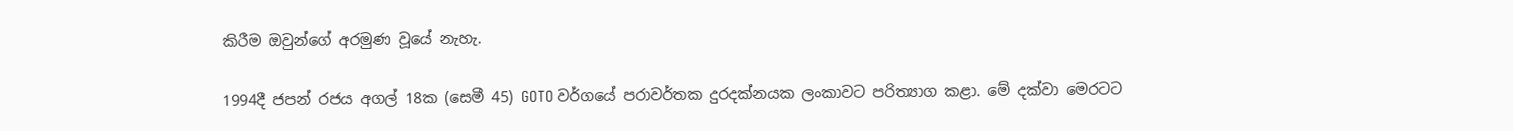කිරීම ඔවුන්ගේ අරමුණ වූයේ නැහැ.

1994දී ජපන් රජය අගල් 18ක (සෙමී 45) GOTO වර්ගයේ පරාවර්තක දුරදක්නයක ලංකාවට පරිත්‍යාග කළා. මේ දක්වා මෙරටට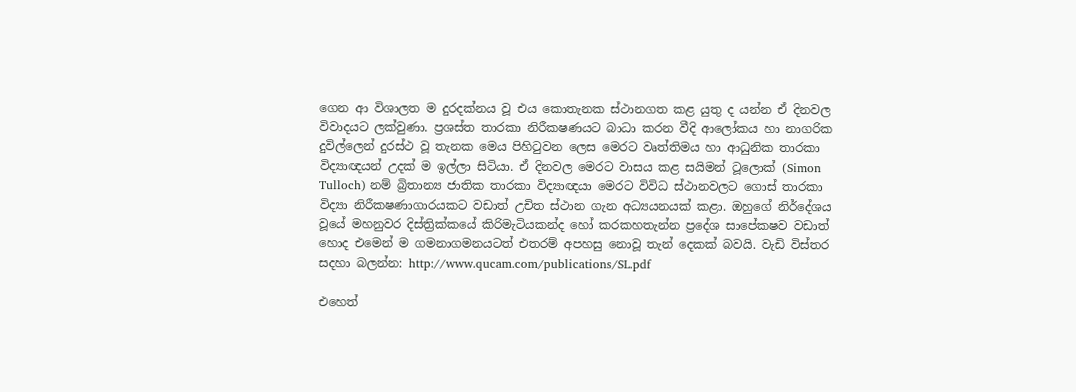ගෙන ආ විශාලත ම දුරදක්නය වූ එය කොතැනක ස්ථානගත කළ යුතු ද යන්න ඒ දිනවල විවාදයට ලක්වුණා. ප්‍රශස්ත තාරකා නිරීක‍ෂණයට බාධා කරන වීදි ආලෝකය හා නාගරික දුවිල්ලෙන් දුරස්ථ වූ තැනක මෙය පිහිටුවන ලෙස මෙරට වෘත්තිමය හා ආධුනික තාරකා විද්‍යාඥයන් උදක් ම ඉල්ලා සිටියා. ඒ දිනවල මෙරට වාසය කළ සයිමන් ටූලොක් (Simon Tulloch) නම් බ්‍රිතාන්‍ය ජාතික තාරකා විද්‍යාඥයා මෙරට විවිධ ස්ථානවලට ගොස් තාරකා විද්‍යා නිරීක‍ෂණාගාරයකට වඩාත් උචිත ස්ථාන ගැන අධ්‍යයනයක් කළා. ඔහුගේ නිර්දේශය වූයේ මහනුවර දිස්ත්‍රික්කයේ කිරිමැටියකන්ද හෝ කරකහතැන්න ප්‍රදේශ සාපේක‍ෂව වඩාත් හොද එමෙන් ම ගමනාගමනයටත් එතරම් අපහසු නොවූ තැන් දෙකක් බවයි. වැඩි විස්තර සදහා බලන්න: http://www.qucam.com/publications/SL.pdf

එහෙත්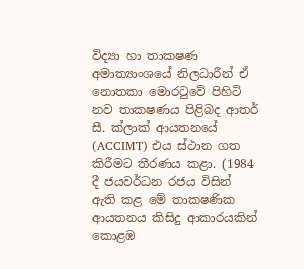විද්‍යා හා තාක‍ෂණ අමාත්‍යාංශයේ නිලධාරීන් ඒ නොතකා මොරටුවේ පිහිටි නව තාක‍ෂණය පිළිබද ආතර් සී. ක්ලාක් ආයතනයේ (ACCIMT) එය ස්ථාන ගත කිරීමට තීරණය කළා. (1984 දී ජයවර්ධන රජය විසින් ඇති කළ මේ තාක‍ෂණික ආයතනය කිසිදු ආකාරයකින් කොළඹ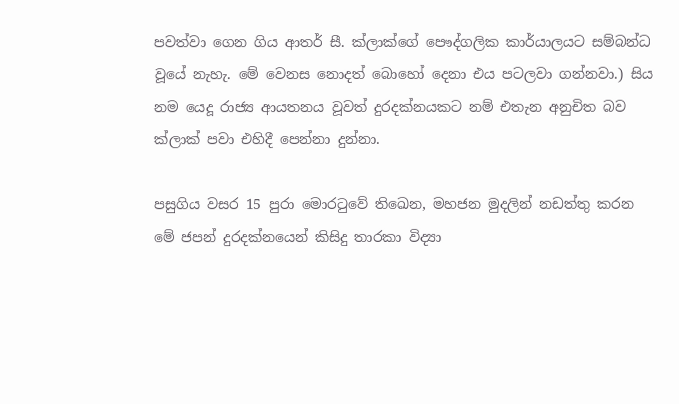පවත්වා ගෙන ගිය ආතර් සී. ක්ලාක්ගේ පෞද්ගලික කාර්යාලයට සම්බන්ධ වූයේ නැහැ. මේ වෙනස නොදත් බොහෝ දෙනා එය පටලවා ගන්නවා.) සිය නම යෙදූ රාජ්‍ය ආයතනය වූවත් දුරදක්නයකට නම් එතැන අනුචිත බව ක්ලාක් පවා එහිදී පෙන්නා දුන්නා.

පසුගිය වසර 15 පුරා මොරටුවේ තිඛෙන, මහජන මුදලින් නඩත්තු කරන මේ ජපන් දුරදක්නයෙන් කිසිදු තාරකා විද්‍යා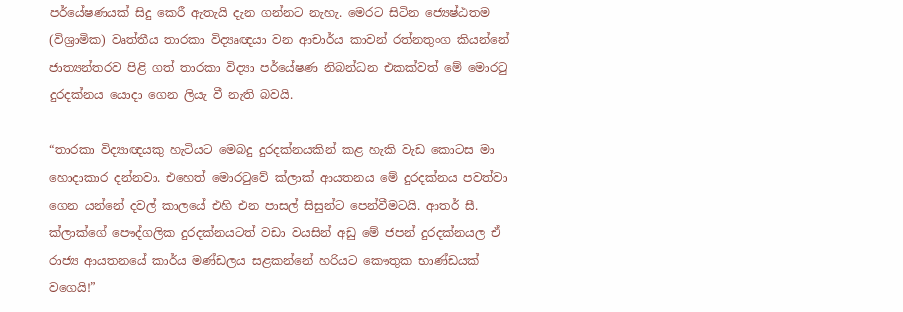පර්යේෂණයක් සිදු කෙරී ඇතැයි දැන ගන්නට නැහැ. මෙරට සිටින ජ්‍යෙෂ්ඨතම (විශ්‍රාමික) වෘත්තීය තාරකා විද්‍යෘඥයා වන ආචාර්ය කාවන් රත්නතුංග කියන්නේ ජාත්‍යන්තරව පිළි ගත් තාරකා විද්‍යා පර්යේෂණ නිබන්ධන එකක්වත් මේ මොරටු දුරදක්නය යොදා ගෙන ලියැ වී නැති බවයි.

“තාරකා විද්‍යාඥයකු හැටියට මෙබදු දුරදක්නයකින් කළ හැකි වැඩ කොටස මා හොදාකාර දන්නවා. එහෙත් මොරටුවේ ක්ලාක් ආයතනය මේ දුරදක්නය පවත්වා ගෙන යන්නේ දවල් කාලයේ එහි එන පාසල් සිසුන්ට පෙන්වීමටයි. ආතර් සී. ක්ලාක්ගේ පෞද්ගලික දුරදක්නයටත් වඩා වයසින් අඩු මේ ජපන් දුරදක්නයල ඒ රාජ්‍ය ආයතනයේ කාර්ය මණ්ඩලය සළකන්නේ හරියට කෞතුක භාණ්ඩයක් වගෙයි!”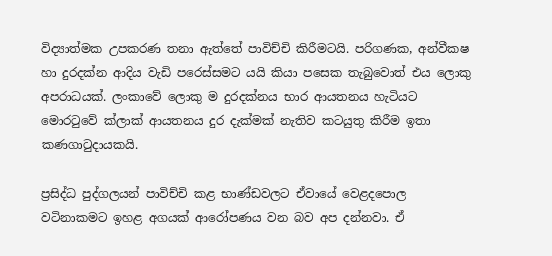විද්‍යාත්මක උපකරණ තනා ඇත්තේ පාවිච්චි කිරීමටයි. පරිගණක, අන්වීක‍ෂ හා දුරදක්න ආදිය වැඩි පරෙස්සමට යයි කියා පසෙක තැබුවොත් එය ලොකු අපරාධයක්. ලංකාවේ ලොකු ම දුරදක්නය භාර ආයතනය හැටියට මොරටුවේ ක්ලාක් ආයතනය දුර දැක්මක් නැතිව කටයුතු කිරීම ඉතා කණගාටුදායකයි.

ප්‍රසිද්ධ පුද්ගලයන් පාවිච්චි කළ භාණ්ඩවලට ඒවායේ වෙළදපොල වටිනාකමට ඉහළ අගයක් ආරෝපණය වන බව අප දන්නවා. ඒ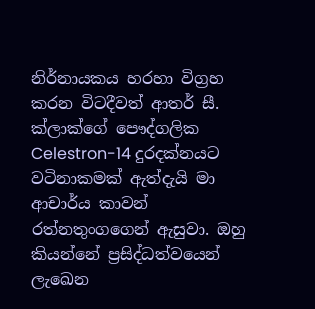නිර්නායකය හරහා විග්‍රහ කරන විටදීවත් ආතර් සී. ක්ලාක්ගේ පෞද්ගලික Celestron-14 දුරදක්නයට වටිනාකමක් ඇත්දැයි මා ආචාර්ය කාවන් රත්නතුංගගෙන් ඇසුවා. ඔහු කියන්නේ ප්‍රසිද්ධත්වයෙන් ලැඛෙන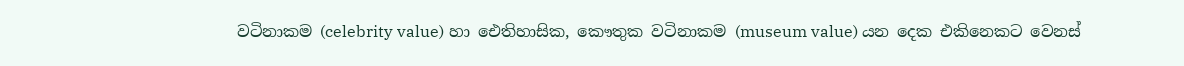වටිනාකම (celebrity value) හා ඓතිහාසික, කෞතුක වටිනාකම (museum value) යන දෙක එකිනෙකට වෙනස්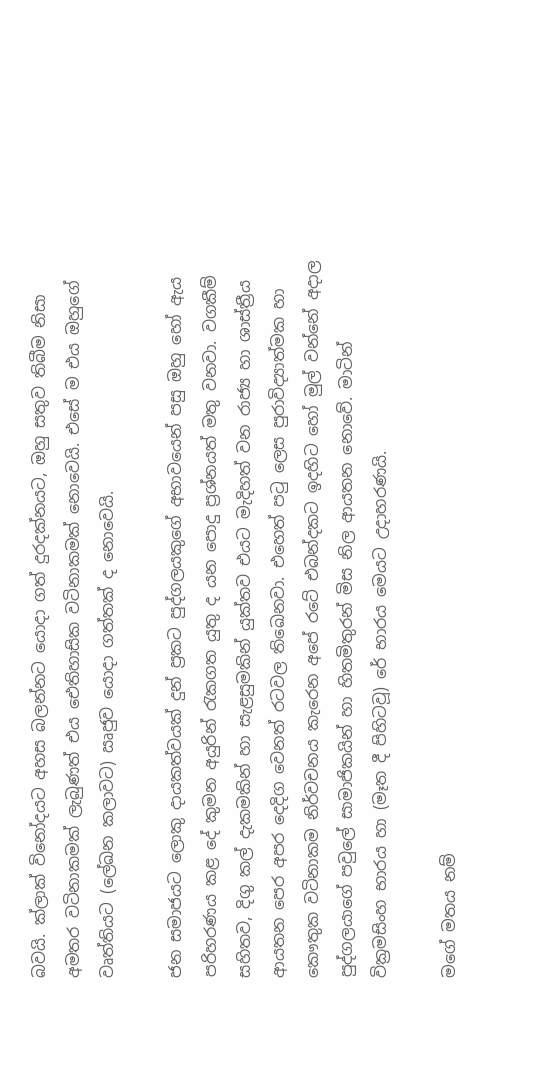බවයි. ක්ලාක් විනෝදයට අහස බලන්නට යොදා ගත් දුරදක්නයට, ඔහු සතුව තිබීම නිසා අමතර වටිනාකමක් ලැබුණත් එය ඓතිහාසික වටිනාකමක් නොවෙයි. එසේ ම එය ඔහුගේ වෘත්තියට (ලේඛන කලාවට) ඍජුව යොදා ගත්තක් ද නොවෙයි.

ජන සමාජයට ලොකු දායකත්වයක් දුන් ප්‍රකට පුද්ගලයකුගේ අභාවයෙන් පසු ඔහු හෝ ඇය පරිහරණය කළ දේ කුමන අයුරින් රැකගත යුතු ද යන පොදු ප්‍රශ්නයත් මතු වනවා. වගකීම් සහිතව, දිගු කල් දැකමකින් හා සැළසුමකින් යුක්තව එයට මැදිහත් වන රාජ්‍ය හා ශාස්ත්‍රීය ආයතන පෙර අපර දෙදිග වෙනත් රටවල තිඛෙනවා. එහෙත් පටු ලෙස පුරාවිද්‍යාත්මක හා කෞතුක වටිනාකම නිර්වචනය කැරෙන අපේ රටේ එබන්දකට ඉදහිට හෝ මුල් වන්නේ අදාල පුද්ගලයාගේ පවුලේ සාමාජිකයින් හා හිතමිතුරන් මිස නිල ආයතන නොවේ. මාටින් වික්‍රමසිංහ භාරය හා (මෑත දී පිහිටවූ) රේ භාරය මෙයට උදාහරණයි.

මගේ මතය නම්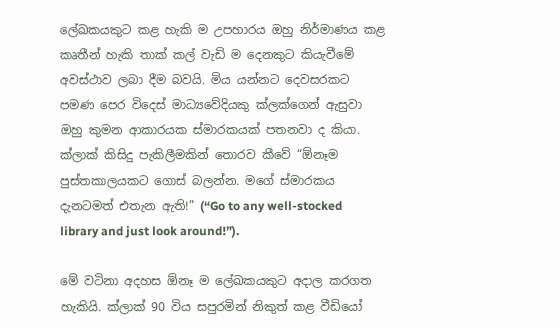ලේඛකයකුට කළ හැකි ම උපහාරය ඔහු නිර්මාණය කළ කෘතීන් හැකි තාක් කල් වැඩි ම දෙනකුට කියැවීමේ අවස්ථාව ලබා දීම බවයි. මිය යන්නට දෙවසරකට පමණ පෙර විදෙස් මාධ්‍යවේදියකු ක්ලක්ගෙන් ඇසුවා ඔහු කුමන ආකාරයක ස්මාරකයක් පතනවා ද කියා. ක්ලාක් කිසිදු පැකිලීමකින් තොරව කීවේ “ඕනෑම පුස්තකාලයකට ගොස් බලන්න. මගේ ස්මාරකය දැනටමත් එතැන ඇති!” (“Go to any well-stocked library and just look around!”).

මේ වටිනා අදහස ඕනෑ ම ලේඛකයකුට අදාල කරගත හැකියි. ක්ලාක් 90 විය සපුරමින් නිකුත් කළ වීඩියෝ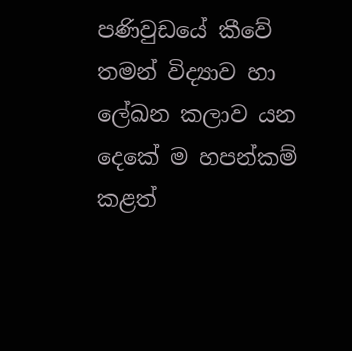පණිවුඩයේ කීවේ තමන් විද්‍යාව හා ලේඛන කලාව යන දෙකේ ම හපන්කම් කළත්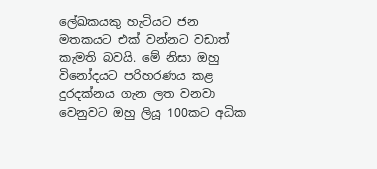ලේඛකයකු හැටියට ජන මතකයට එක් වන්නට වඩාත් කැමති බවයි. මේ නිසා ඔහු විනෝදයට පරිහරණය කළ දුරදක්නය ගැන ලත වනවා වෙනුවට ඔහු ලියූ 100කට අධික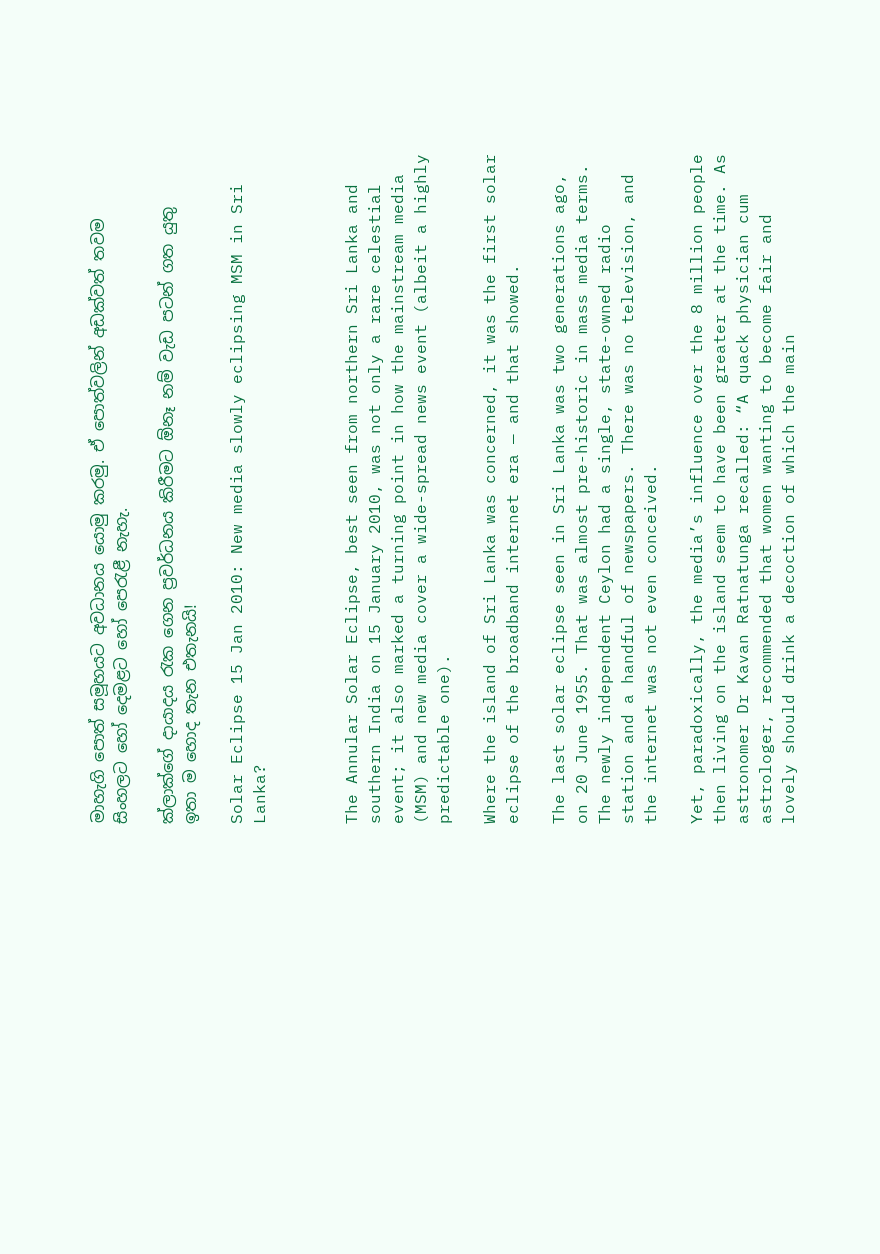මාහැගි පොත් සමූහයට අවධානය යොමු කරමු. ඒ පොත්වලින් අඩක්වත් තවම සිංහලට හෝ දෙමළට හෝ පෙරැළී නැහැ.

ක්ලාක්ගේ දායාදය රැක ගෙන ප්‍රවර්ධනය කිරීමට ඕනෑ නම් වැඩ පටන් ගත යුතු ඉතා ම හොද තැන එතැනයි!

Solar Eclipse 15 Jan 2010: New media slowly eclipsing MSM in Sri Lanka?



The Annular Solar Eclipse, best seen from northern Sri Lanka and southern India on 15 January 2010, was not only a rare celestial event; it also marked a turning point in how the mainstream media (MSM) and new media cover a wide-spread news event (albeit a highly predictable one).

Where the island of Sri Lanka was concerned, it was the first solar eclipse of the broadband internet era — and that showed.

The last solar eclipse seen in Sri Lanka was two generations ago, on 20 June 1955. That was almost pre-historic in mass media terms. The newly independent Ceylon had a single, state-owned radio station and a handful of newspapers. There was no television, and the internet was not even conceived.

Yet, paradoxically, the media’s influence over the 8 million people then living on the island seem to have been greater at the time. As astronomer Dr Kavan Ratnatunga recalled: “A quack physician cum astrologer, recommended that women wanting to become fair and lovely should drink a decoction of which the main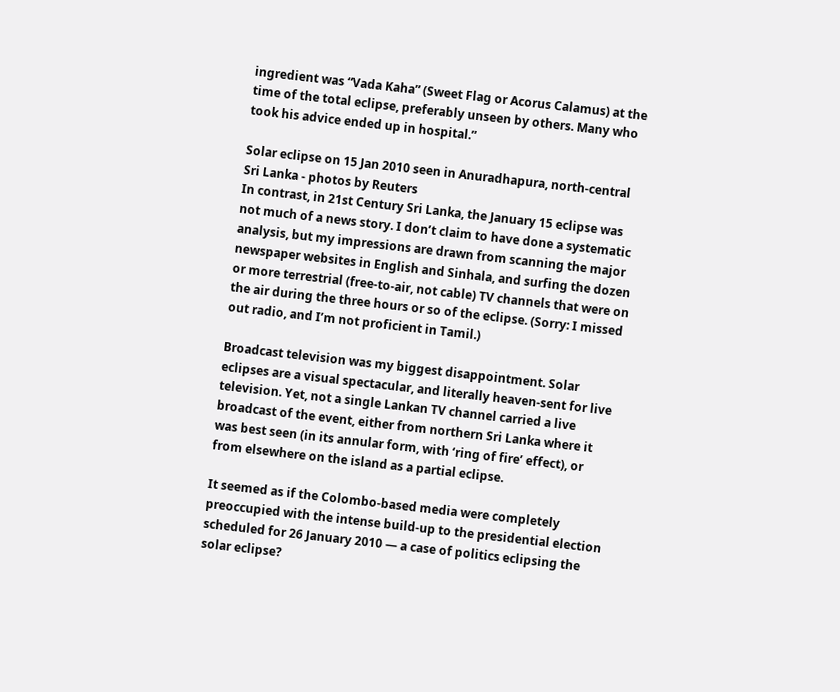ingredient was “Vada Kaha” (Sweet Flag or Acorus Calamus) at the time of the total eclipse, preferably unseen by others. Many who took his advice ended up in hospital.”

Solar eclipse on 15 Jan 2010 seen in Anuradhapura, north-central Sri Lanka - photos by Reuters
In contrast, in 21st Century Sri Lanka, the January 15 eclipse was not much of a news story. I don’t claim to have done a systematic analysis, but my impressions are drawn from scanning the major newspaper websites in English and Sinhala, and surfing the dozen or more terrestrial (free-to-air, not cable) TV channels that were on the air during the three hours or so of the eclipse. (Sorry: I missed out radio, and I’m not proficient in Tamil.)

Broadcast television was my biggest disappointment. Solar eclipses are a visual spectacular, and literally heaven-sent for live television. Yet, not a single Lankan TV channel carried a live broadcast of the event, either from northern Sri Lanka where it was best seen (in its annular form, with ‘ring of fire’ effect), or from elsewhere on the island as a partial eclipse.

It seemed as if the Colombo-based media were completely preoccupied with the intense build-up to the presidential election scheduled for 26 January 2010 — a case of politics eclipsing the solar eclipse?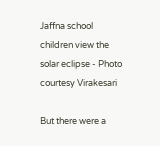Jaffna school children view the solar eclipse - Photo courtesy Virakesari

But there were a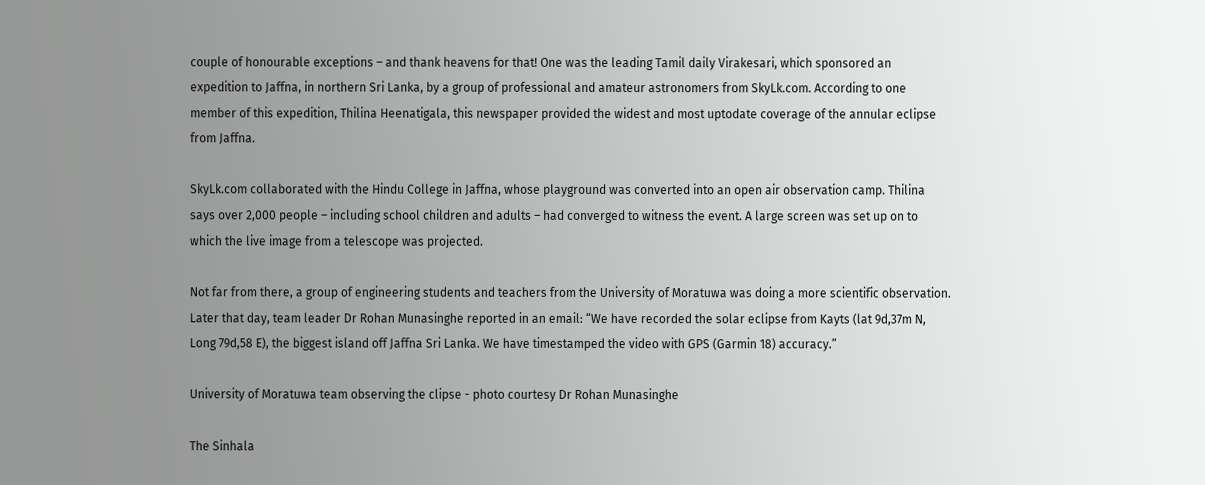couple of honourable exceptions – and thank heavens for that! One was the leading Tamil daily Virakesari, which sponsored an expedition to Jaffna, in northern Sri Lanka, by a group of professional and amateur astronomers from SkyLk.com. According to one member of this expedition, Thilina Heenatigala, this newspaper provided the widest and most uptodate coverage of the annular eclipse from Jaffna.

SkyLk.com collaborated with the Hindu College in Jaffna, whose playground was converted into an open air observation camp. Thilina says over 2,000 people – including school children and adults – had converged to witness the event. A large screen was set up on to which the live image from a telescope was projected.

Not far from there, a group of engineering students and teachers from the University of Moratuwa was doing a more scientific observation. Later that day, team leader Dr Rohan Munasinghe reported in an email: “We have recorded the solar eclipse from Kayts (lat 9d,37m N, Long 79d,58 E), the biggest island off Jaffna Sri Lanka. We have timestamped the video with GPS (Garmin 18) accuracy.”

University of Moratuwa team observing the clipse - photo courtesy Dr Rohan Munasinghe

The Sinhala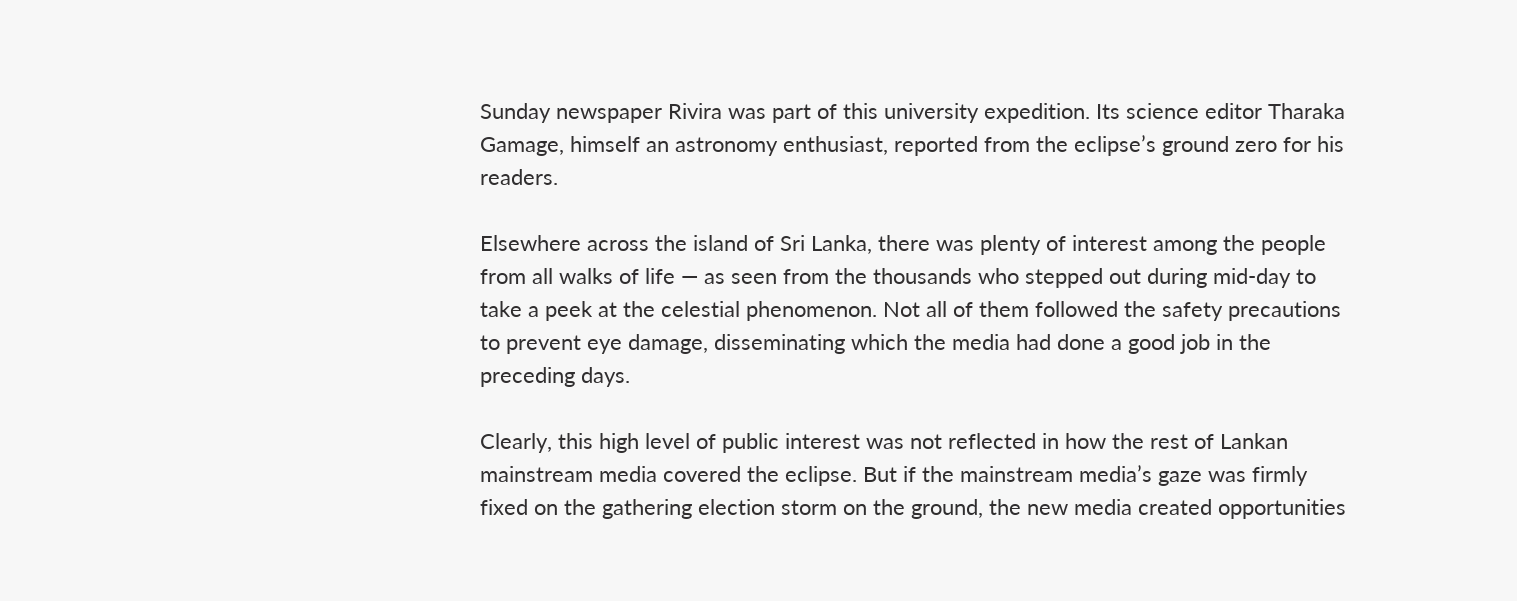Sunday newspaper Rivira was part of this university expedition. Its science editor Tharaka Gamage, himself an astronomy enthusiast, reported from the eclipse’s ground zero for his readers.

Elsewhere across the island of Sri Lanka, there was plenty of interest among the people from all walks of life — as seen from the thousands who stepped out during mid-day to take a peek at the celestial phenomenon. Not all of them followed the safety precautions to prevent eye damage, disseminating which the media had done a good job in the preceding days.

Clearly, this high level of public interest was not reflected in how the rest of Lankan mainstream media covered the eclipse. But if the mainstream media’s gaze was firmly fixed on the gathering election storm on the ground, the new media created opportunities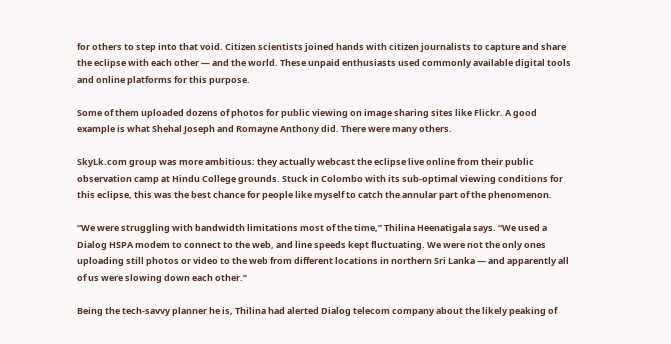for others to step into that void. Citizen scientists joined hands with citizen journalists to capture and share the eclipse with each other — and the world. These unpaid enthusiasts used commonly available digital tools and online platforms for this purpose.

Some of them uploaded dozens of photos for public viewing on image sharing sites like Flickr. A good example is what Shehal Joseph and Romayne Anthony did. There were many others.

SkyLk.com group was more ambitious: they actually webcast the eclipse live online from their public observation camp at Hindu College grounds. Stuck in Colombo with its sub-optimal viewing conditions for this eclipse, this was the best chance for people like myself to catch the annular part of the phenomenon.

“We were struggling with bandwidth limitations most of the time,” Thilina Heenatigala says. “We used a Dialog HSPA modem to connect to the web, and line speeds kept fluctuating. We were not the only ones uploading still photos or video to the web from different locations in northern Sri Lanka — and apparently all of us were slowing down each other.”

Being the tech-savvy planner he is, Thilina had alerted Dialog telecom company about the likely peaking of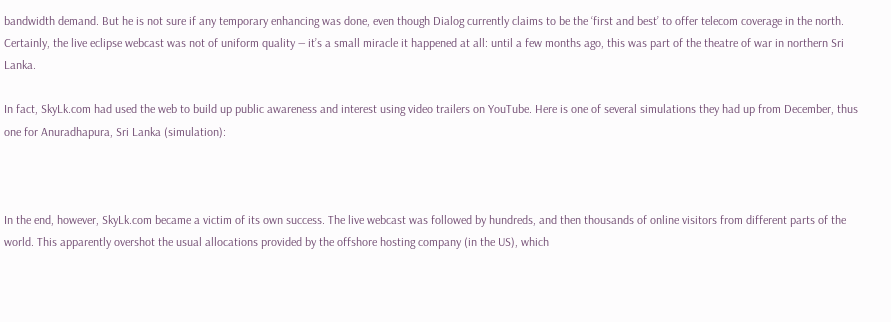bandwidth demand. But he is not sure if any temporary enhancing was done, even though Dialog currently claims to be the ‘first and best’ to offer telecom coverage in the north. Certainly, the live eclipse webcast was not of uniform quality — it’s a small miracle it happened at all: until a few months ago, this was part of the theatre of war in northern Sri Lanka.

In fact, SkyLk.com had used the web to build up public awareness and interest using video trailers on YouTube. Here is one of several simulations they had up from December, thus one for Anuradhapura, Sri Lanka (simulation):



In the end, however, SkyLk.com became a victim of its own success. The live webcast was followed by hundreds, and then thousands of online visitors from different parts of the world. This apparently overshot the usual allocations provided by the offshore hosting company (in the US), which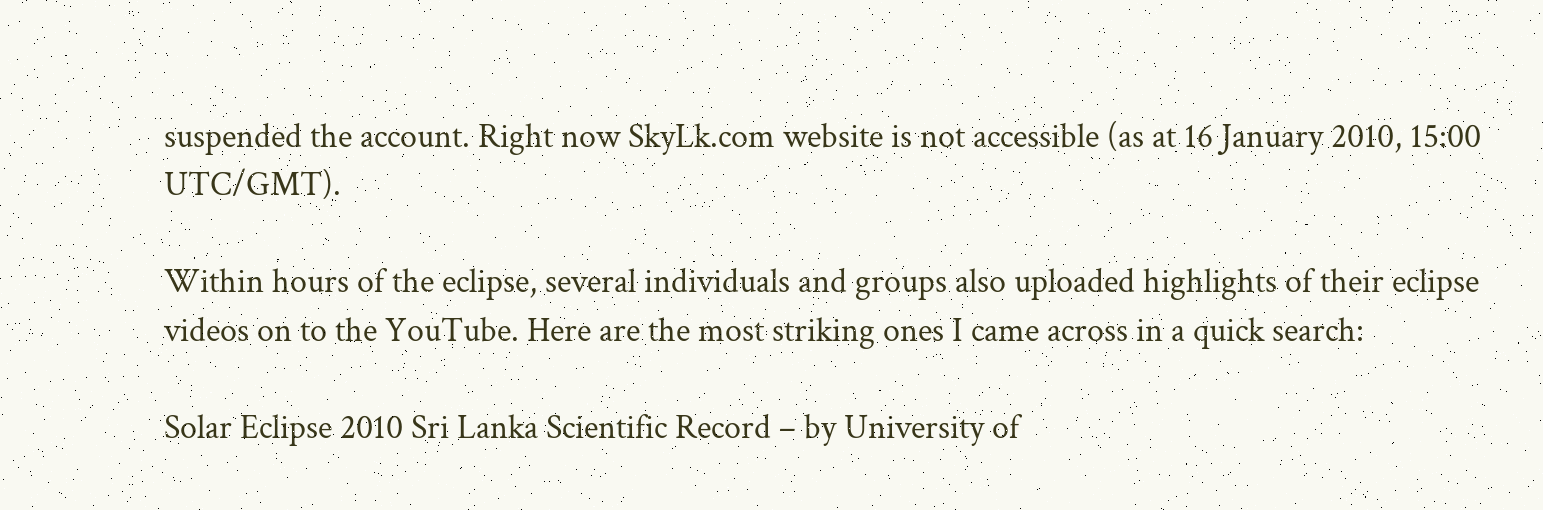suspended the account. Right now SkyLk.com website is not accessible (as at 16 January 2010, 15:00 UTC/GMT).

Within hours of the eclipse, several individuals and groups also uploaded highlights of their eclipse videos on to the YouTube. Here are the most striking ones I came across in a quick search:

Solar Eclipse 2010 Sri Lanka Scientific Record – by University of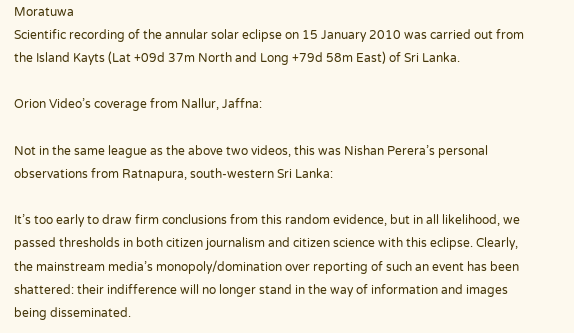Moratuwa
Scientific recording of the annular solar eclipse on 15 January 2010 was carried out from the Island Kayts (Lat +09d 37m North and Long +79d 58m East) of Sri Lanka.

Orion Video’s coverage from Nallur, Jaffna:

Not in the same league as the above two videos, this was Nishan Perera’s personal observations from Ratnapura, south-western Sri Lanka:

It’s too early to draw firm conclusions from this random evidence, but in all likelihood, we passed thresholds in both citizen journalism and citizen science with this eclipse. Clearly, the mainstream media’s monopoly/domination over reporting of such an event has been shattered: their indifference will no longer stand in the way of information and images being disseminated.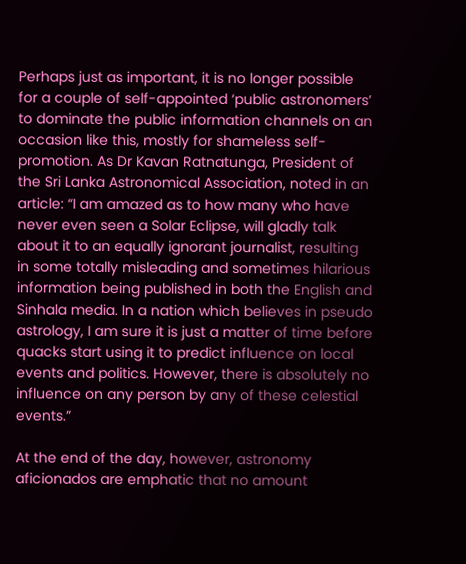Perhaps just as important, it is no longer possible for a couple of self-appointed ‘public astronomers’ to dominate the public information channels on an occasion like this, mostly for shameless self-promotion. As Dr Kavan Ratnatunga, President of the Sri Lanka Astronomical Association, noted in an article: “I am amazed as to how many who have never even seen a Solar Eclipse, will gladly talk about it to an equally ignorant journalist, resulting in some totally misleading and sometimes hilarious information being published in both the English and Sinhala media. In a nation which believes in pseudo astrology, I am sure it is just a matter of time before quacks start using it to predict influence on local events and politics. However, there is absolutely no influence on any person by any of these celestial events.”

At the end of the day, however, astronomy aficionados are emphatic that no amount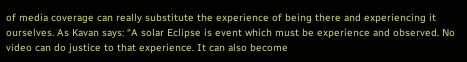of media coverage can really substitute the experience of being there and experiencing it ourselves. As Kavan says: “A solar Eclipse is event which must be experience and observed. No video can do justice to that experience. It can also become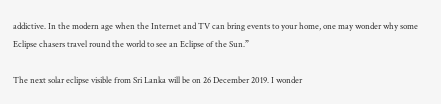addictive. In the modern age when the Internet and TV can bring events to your home, one may wonder why some Eclipse chasers travel round the world to see an Eclipse of the Sun.”

The next solar eclipse visible from Sri Lanka will be on 26 December 2019. I wonder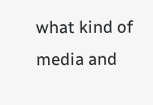what kind of media and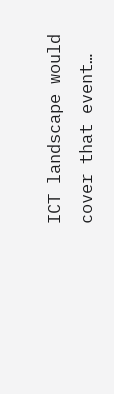ICT landscape would cover that event…